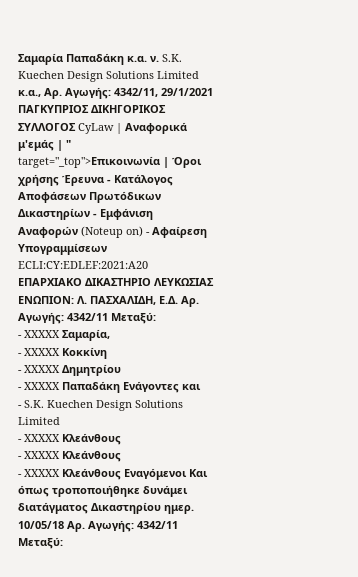Σαμαρία Παπαδάκη κ.α. ν. S.K. Kuechen Design Solutions Limited κ.α., Αρ. Αγωγής: 4342/11, 29/1/2021 ΠΑΓΚΥΠΡΙΟΣ ΔΙΚΗΓΟΡΙΚΟΣ ΣΥΛΛΟΓΟΣ CyLaw | Αναφορικά μ'εμάς | " target="_top">Επικοινωνία | Όροι χρήσης Έρευνα - Κατάλογος Αποφάσεων Πρωτόδικων Δικαστηρίων - Εμφάνιση Αναφορών (Noteup on) - Αφαίρεση Υπογραμμίσεων ECLI:CY:EDLEF:2021:A20 ΕΠΑΡΧΙΑΚΟ ΔΙΚΑΣΤΗΡΙΟ ΛΕΥΚΩΣΙΑΣ ΕΝΩΠΙΟΝ: Λ. ΠΑΣΧΑΛΙΔΗ, Ε.Δ. Αρ. Αγωγής: 4342/11 Μεταξύ:
- XXXXX Σαμαρία,
- XXXXX Κοκκίνη
- XXXXX Δημητρίου
- XXXXX Παπαδάκη Ενάγοντες και
- S.K. Kuechen Design Solutions Limited
- XXXXX Κλεάνθους
- XXXXX Κλεάνθους
- XXXXX Κλεάνθους Εναγόμενοι Και όπως τροποποιήθηκε δυνάμει διατάγματος Δικαστηρίου ημερ. 10/05/18 Αρ. Αγωγής: 4342/11 Μεταξύ: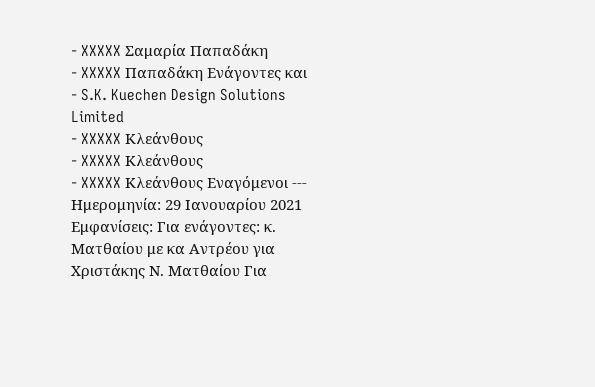- XXXXX Σαμαρία Παπαδάκη
- XXXXX Παπαδάκη Ενάγοντες και
- S.K. Kuechen Design Solutions Limited
- XXXXX Κλεάνθους
- XXXXX Κλεάνθους
- XXXXX Κλεάνθους Εναγόμενοι --- Ημερομηνία: 29 Ιανουαρίου 2021 Εμφανίσεις: Για ενάγοντες: κ. Ματθαίου με κα Αντρέου για Χριστάκης Ν. Ματθαίου Για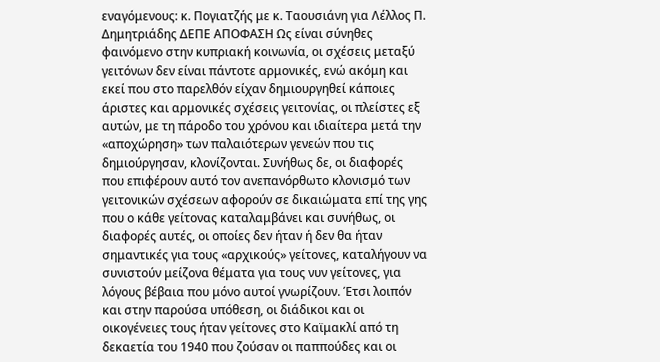εναγόμενους: κ. Πογιατζής με κ. Ταουσιάνη για Λέλλος Π. Δημητριάδης ΔΕΠΕ ΑΠΟΦΑΣΗ Ως είναι σύνηθες φαινόμενο στην κυπριακή κοινωνία, οι σχέσεις μεταξύ γειτόνων δεν είναι πάντοτε αρμονικές, ενώ ακόμη και εκεί που στο παρελθόν είχαν δημιουργηθεί κάποιες άριστες και αρμονικές σχέσεις γειτονίας, οι πλείστες εξ αυτών, με τη πάροδο του χρόνου και ιδιαίτερα μετά την «αποχώρηση» των παλαιότερων γενεών που τις δημιούργησαν, κλονίζονται. Συνήθως δε, οι διαφορές που επιφέρουν αυτό τον ανεπανόρθωτο κλονισμό των γειτονικών σχέσεων αφορούν σε δικαιώματα επί της γης που ο κάθε γείτονας καταλαμβάνει και συνήθως, οι διαφορές αυτές, οι οποίες δεν ήταν ή δεν θα ήταν σημαντικές για τους «αρχικούς» γείτονες, καταλήγουν να συνιστούν μείζονα θέματα για τους νυν γείτονες, για λόγους βέβαια που μόνο αυτοί γνωρίζουν. Έτσι λοιπόν και στην παρούσα υπόθεση, οι διάδικοι και οι οικογένειες τους ήταν γείτονες στο Καϊμακλί από τη δεκαετία του 1940 που ζούσαν οι παππούδες και οι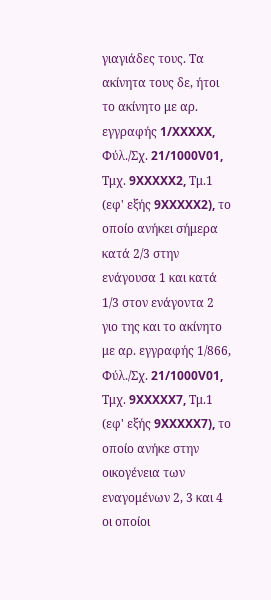γιαγιάδες τους. Τα ακίνητα τους δε, ήτοι το ακίνητο με αρ. εγγραφής 1/XXXXX, Φύλ./Σχ. 21/1000V01, Τμχ. 9XXXXX2, Τμ.1 (εφ' εξής 9XXXXX2), το οποίο ανήκει σήμερα κατά 2/3 στην ενάγουσα 1 και κατά 1/3 στον ενάγοντα 2 γιο της και το ακίνητο με αρ. εγγραφής 1/866, Φύλ./Σχ. 21/1000V01, Τμχ. 9XXXXX7, Τμ.1 (εφ' εξής 9XXXXX7), το οποίο ανήκε στην οικογένεια των εναγομένων 2, 3 και 4 οι οποίοι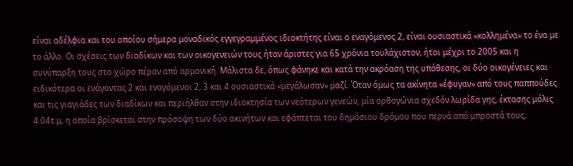είναι αδέλφια και του οποίου σήμερα μοναδικός εγγεγραμμένος ιδιοκτήτης είναι ο εναγόμενος 2, είναι ουσιαστικά «κολλημένα» το ένα με το άλλο. Οι σχέσεις των διαδίκων και των οικογενειών τους ήταν άριστες για 65 χρόνια τουλάχιστον, ήτοι μέχρι το 2005 και η συνύπαρξη τους στο χώρο πέραν από αρμονική. Μάλιστα δε, όπως φάνηκε και κατά την ακρόαση της υπόθεσης, οι δύο οικογένειες και ειδικότερα οι ενάγοντας 2 και εναγόμενοι 2, 3 και 4 ουσιαστικά «μεγάλωσαν» μαζί. Όταν όμως τα ακίνητα «έφυγαν» από τους παππούδες και τις γιαγιάδες των διαδίκων και περιήλθαν στην ιδιοκτησία των νεότερων γενεών, μία ορθογώνια σχεδόν λωρίδα γης, έκτασης μόλις 4.04τ.μ, η οποία βρίσκεται στην πρόσοψη των δύο ακινήτων και εφάπτεται του δημόσιου δρόμου που περνά από μπροστά τους,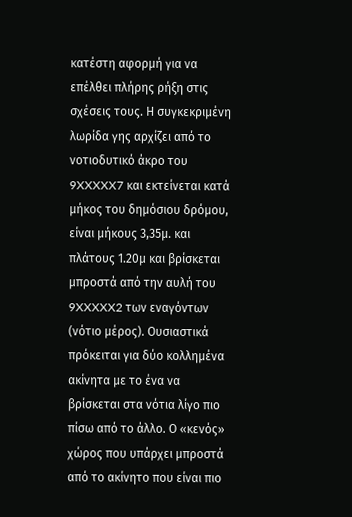κατέστη αφορμή για να επέλθει πλήρης ρήξη στις σχέσεις τους. Η συγκεκριμένη λωρίδα γης αρχίζει από το νοτιοδυτικό άκρο του 9XXXXX7 και εκτείνεται κατά μήκος του δημόσιου δρόμου, είναι μήκους 3,35μ. και πλάτους 1.20μ και βρίσκεται μπροστά από την αυλή του 9XXXXX2 των εναγόντων (νότιο μέρος). Ουσιαστικά πρόκειται για δύο κολλημένα ακίνητα με το ένα να βρίσκεται στα νότια λίγο πιο πίσω από το άλλο. Ο «κενός» χώρος που υπάρχει μπροστά από το ακίνητο που είναι πιο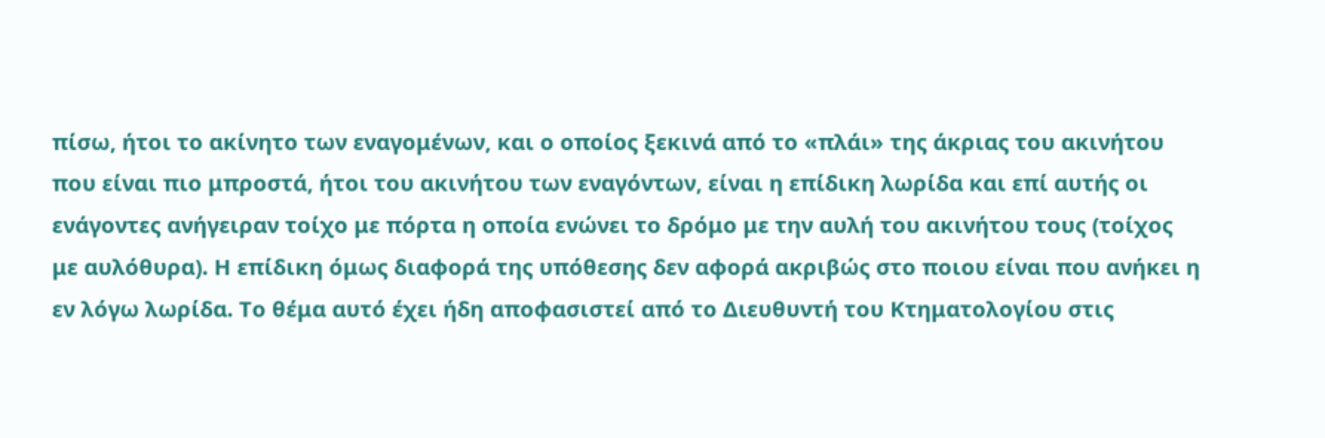πίσω, ήτοι το ακίνητο των εναγομένων, και ο οποίος ξεκινά από το «πλάι» της άκριας του ακινήτου που είναι πιο μπροστά, ήτοι του ακινήτου των εναγόντων, είναι η επίδικη λωρίδα και επί αυτής οι ενάγοντες ανήγειραν τοίχο με πόρτα η οποία ενώνει το δρόμο με την αυλή του ακινήτου τους (τοίχος με αυλόθυρα). Η επίδικη όμως διαφορά της υπόθεσης δεν αφορά ακριβώς στο ποιου είναι που ανήκει η εν λόγω λωρίδα. Το θέμα αυτό έχει ήδη αποφασιστεί από το Διευθυντή του Κτηματολογίου στις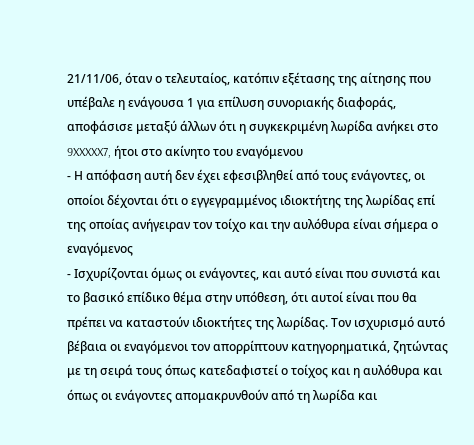21/11/06, όταν ο τελευταίος, κατόπιν εξέτασης της αίτησης που υπέβαλε η ενάγουσα 1 για επίλυση συνοριακής διαφοράς, αποφάσισε μεταξύ άλλων ότι η συγκεκριμένη λωρίδα ανήκει στο 9XXXXX7, ήτοι στο ακίνητο του εναγόμενου
- Η απόφαση αυτή δεν έχει εφεσιβληθεί από τους ενάγοντες, οι οποίοι δέχονται ότι ο εγγεγραμμένος ιδιοκτήτης της λωρίδας επί της οποίας ανήγειραν τον τοίχο και την αυλόθυρα είναι σήμερα ο εναγόμενος
- Ισχυρίζονται όμως οι ενάγοντες, και αυτό είναι που συνιστά και το βασικό επίδικο θέμα στην υπόθεση, ότι αυτοί είναι που θα πρέπει να καταστούν ιδιοκτήτες της λωρίδας. Τον ισχυρισμό αυτό βέβαια οι εναγόμενοι τον απορρίπτουν κατηγορηματικά, ζητώντας με τη σειρά τους όπως κατεδαφιστεί ο τοίχος και η αυλόθυρα και όπως οι ενάγοντες απομακρυνθούν από τη λωρίδα και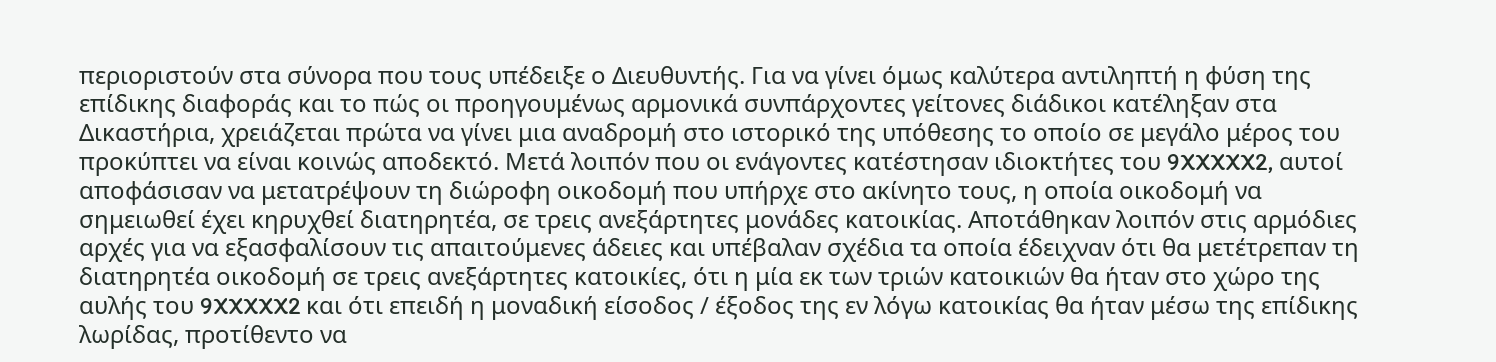περιοριστούν στα σύνορα που τους υπέδειξε ο Διευθυντής. Για να γίνει όμως καλύτερα αντιληπτή η φύση της επίδικης διαφοράς και το πώς οι προηγουμένως αρμονικά συνπάρχοντες γείτονες διάδικοι κατέληξαν στα Δικαστήρια, χρειάζεται πρώτα να γίνει μια αναδρομή στο ιστορικό της υπόθεσης το οποίο σε μεγάλο μέρος του προκύπτει να είναι κοινώς αποδεκτό. Μετά λοιπόν που οι ενάγοντες κατέστησαν ιδιοκτήτες του 9XXXXX2, αυτοί αποφάσισαν να μετατρέψουν τη διώροφη οικοδομή που υπήρχε στο ακίνητο τους, η οποία οικοδομή να σημειωθεί έχει κηρυχθεί διατηρητέα, σε τρεις ανεξάρτητες μονάδες κατοικίας. Αποτάθηκαν λοιπόν στις αρμόδιες αρχές για να εξασφαλίσουν τις απαιτούμενες άδειες και υπέβαλαν σχέδια τα οποία έδειχναν ότι θα μετέτρεπαν τη διατηρητέα οικοδομή σε τρεις ανεξάρτητες κατοικίες, ότι η μία εκ των τριών κατοικιών θα ήταν στο χώρο της αυλής του 9XXXXX2 και ότι επειδή η μοναδική είσοδος / έξοδος της εν λόγω κατοικίας θα ήταν μέσω της επίδικης λωρίδας, προτίθεντο να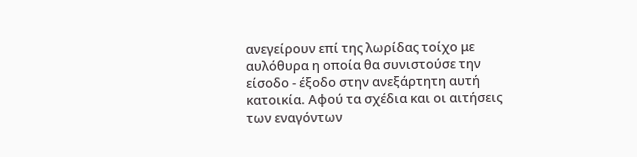ανεγείρουν επί της λωρίδας τοίχο με αυλόθυρα η οποία θα συνιστούσε την είσοδο - έξοδο στην ανεξάρτητη αυτή κατοικία. Αφού τα σχέδια και οι αιτήσεις των εναγόντων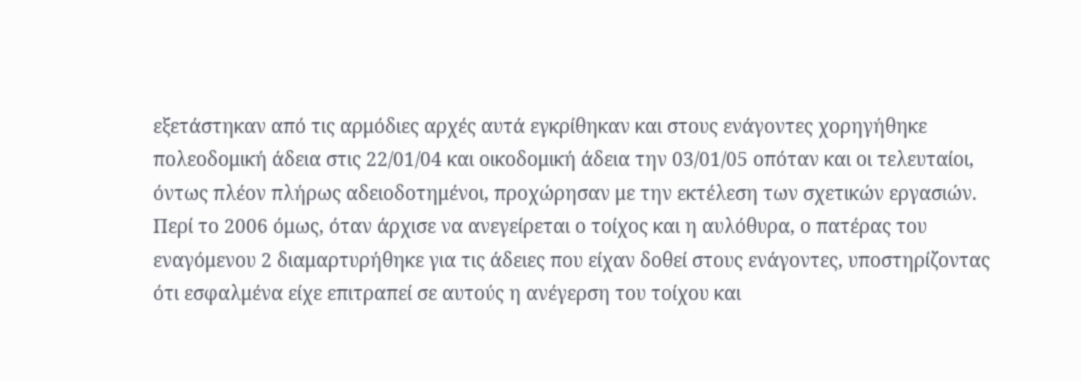εξετάστηκαν από τις αρμόδιες αρχές αυτά εγκρίθηκαν και στους ενάγοντες χορηγήθηκε πολεοδομική άδεια στις 22/01/04 και οικοδομική άδεια την 03/01/05 οπόταν και οι τελευταίοι, όντως πλέον πλήρως αδειοδοτημένοι, προχώρησαν με την εκτέλεση των σχετικών εργασιών. Περί το 2006 όμως, όταν άρχισε να ανεγείρεται ο τοίχος και η αυλόθυρα, ο πατέρας του εναγόμενου 2 διαμαρτυρήθηκε για τις άδειες που είχαν δοθεί στους ενάγοντες, υποστηρίζοντας ότι εσφαλμένα είχε επιτραπεί σε αυτούς η ανέγερση του τοίχου και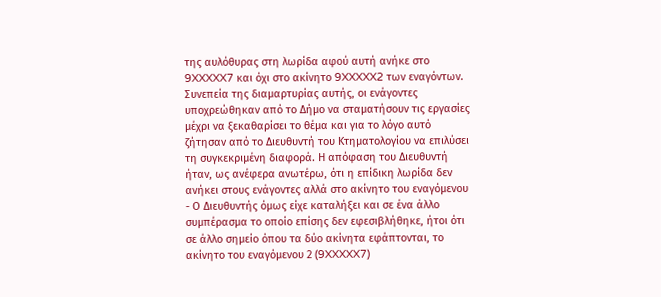της αυλόθυρας στη λωρίδα αφού αυτή ανήκε στο 9XXXXX7 και όχι στο ακίνητο 9XXXXX2 των εναγόντων. Συνεπεία της διαμαρτυρίας αυτής, οι ενάγοντες υποχρεώθηκαν από το Δήμο να σταματήσουν τις εργασίες μέχρι να ξεκαθαρίσει το θέμα και για το λόγο αυτό ζήτησαν από το Διευθυντή του Κτηματολογίου να επιλύσει τη συγκεκριμένη διαφορά. Η απόφαση του Διευθυντή ήταν, ως ανέφερα ανωτέρω, ότι η επίδικη λωρίδα δεν ανήκει στους ενάγοντες αλλά στο ακίνητο του εναγόμενου
- Ο Διευθυντής όμως είχε καταλήξει και σε ένα άλλο συμπέρασμα το οποίο επίσης δεν εφεσιβλήθηκε, ήτοι ότι σε άλλο σημείο όπου τα δύο ακίνητα εφάπτονται, το ακίνητο του εναγόμενου 2 (9XXXXX7)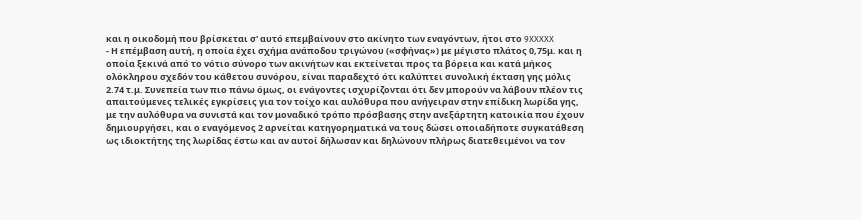και η οικοδομή που βρίσκεται σ' αυτό επεμβαίνουν στο ακίνητο των εναγόντων, ήτοι στο 9XXXXX
- Η επέμβαση αυτή, η οποία έχει σχήμα ανάποδου τριγώνου («σφήνας») με μέγιστο πλάτος 0,75μ. και η οποία ξεκινά από το νότιο σύνορο των ακινήτων και εκτείνεται προς τα βόρεια και κατά μήκος ολόκληρου σχεδόν του κάθετου συνόρου, είναι παραδεχτό ότι καλύπτει συνολική έκταση γης μόλις 2.74 τ.μ. Συνεπεία των πιο πάνω όμως, οι ενάγοντες ισχυρίζονται ότι δεν μπορούν να λάβουν πλέον τις απαιτούμενες τελικές εγκρίσεις για τον τοίχο και αυλόθυρα που ανήγειραν στην επίδικη λωρίδα γης, με την αυλόθυρα να συνιστά και τον μοναδικό τρόπο πρόσβασης στην ανεξάρτητη κατοικία που έχουν δημιουργήσει, και ο εναγόμενος 2 αρνείται κατηγορηματικά να τους δώσει οποιαδήποτε συγκατάθεση ως ιδιοκτήτης της λωρίδας έστω και αν αυτοί δήλωσαν και δηλώνουν πλήρως διατεθειμένοι να τον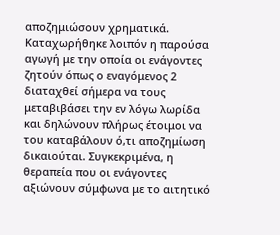αποζημιώσουν χρηματικά. Καταχωρήθηκε λοιπόν η παρούσα αγωγή με την οποία οι ενάγοντες ζητούν όπως ο εναγόμενος 2 διαταχθεί σήμερα να τους μεταβιβάσει την εν λόγω λωρίδα και δηλώνουν πλήρως έτοιμοι να του καταβάλουν ό,τι αποζημίωση δικαιούται. Συγκεκριμένα, η θεραπεία που οι ενάγοντες αξιώνουν σύμφωνα με το αιτητικό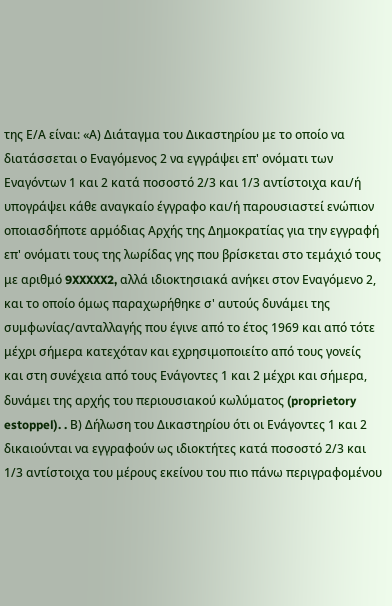της Ε/Α είναι: «Α) Διάταγμα του Δικαστηρίου με το οποίο να διατάσσεται ο Εναγόμενος 2 να εγγράψει επ' ονόματι των Εναγόντων 1 και 2 κατά ποσοστό 2/3 και 1/3 αντίστοιχα και/ή υπογράψει κάθε αναγκαίο έγγραφο και/ή παρουσιαστεί ενώπιον οποιασδήποτε αρμόδιας Αρχής της Δημοκρατίας για την εγγραφή επ' ονόματι τους της λωρίδας γης που βρίσκεται στο τεμάχιό τους με αριθμό 9XXXXX2, αλλά ιδιοκτησιακά ανήκει στον Εναγόμενο 2, και το οποίο όμως παραχωρήθηκε σ' αυτούς δυνάμει της συμφωνίας/ανταλλαγής που έγινε από το έτος 1969 και από τότε μέχρι σήμερα κατεχόταν και εχρησιμοποιείτο από τους γονείς και στη συνέχεια από τους Ενάγοντες 1 και 2 μέχρι και σήμερα, δυνάμει της αρχής του περιουσιακού κωλύματος (proprietory estoppel). . Β) Δήλωση του Δικαστηρίου ότι οι Ενάγοντες 1 και 2 δικαιούνται να εγγραφούν ως ιδιοκτήτες κατά ποσοστό 2/3 και 1/3 αντίστοιχα του μέρους εκείνου του πιο πάνω περιγραφομένου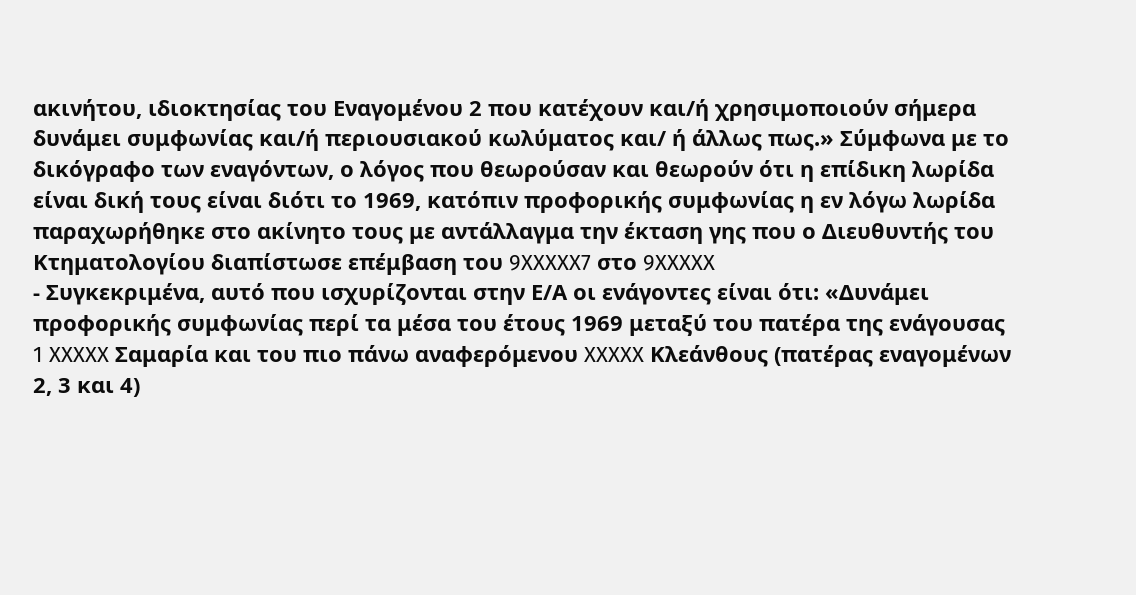ακινήτου, ιδιοκτησίας του Εναγομένου 2 που κατέχουν και/ή χρησιμοποιούν σήμερα δυνάμει συμφωνίας και/ή περιουσιακού κωλύματος και/ ή άλλως πως.» Σύμφωνα με το δικόγραφο των εναγόντων, ο λόγος που θεωρούσαν και θεωρούν ότι η επίδικη λωρίδα είναι δική τους είναι διότι το 1969, κατόπιν προφορικής συμφωνίας η εν λόγω λωρίδα παραχωρήθηκε στο ακίνητο τους με αντάλλαγμα την έκταση γης που ο Διευθυντής του Κτηματολογίου διαπίστωσε επέμβαση του 9XXXXX7 στο 9XXXXX
- Συγκεκριμένα, αυτό που ισχυρίζονται στην Ε/Α οι ενάγοντες είναι ότι: «Δυνάμει προφορικής συμφωνίας περί τα μέσα του έτους 1969 μεταξύ του πατέρα της ενάγουσας 1 XXXXX Σαμαρία και του πιο πάνω αναφερόμενου XXXXX Κλεάνθους (πατέρας εναγομένων 2, 3 και 4)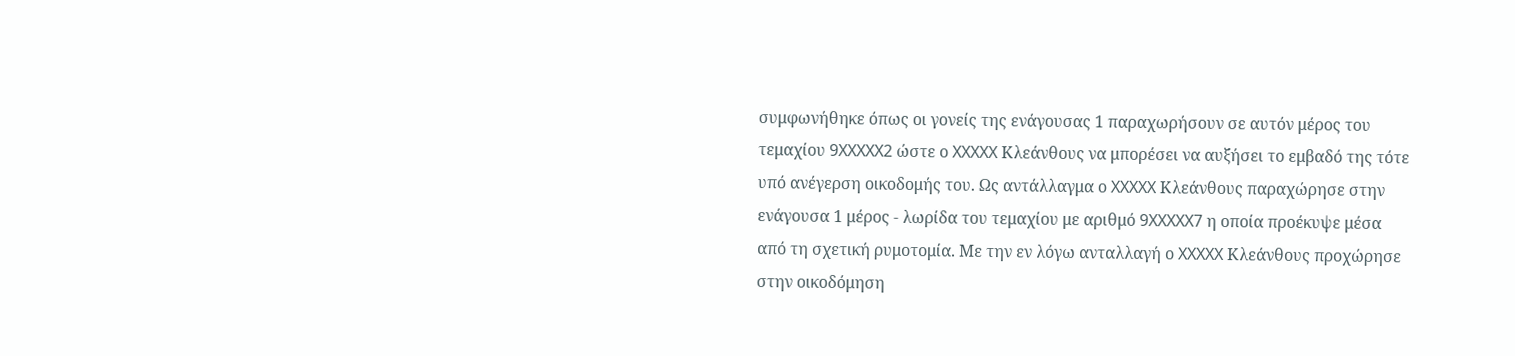συμφωνήθηκε όπως οι γονείς της ενάγουσας 1 παραχωρήσουν σε αυτόν μέρος του τεμαχίου 9XXXXX2 ώστε ο XXXXX Κλεάνθους να μπορέσει να αυξήσει το εμβαδό της τότε υπό ανέγερση οικοδομής του. Ως αντάλλαγμα ο XXXXX Κλεάνθους παραχώρησε στην ενάγουσα 1 μέρος - λωρίδα του τεμαχίου με αριθμό 9XXXXX7 η οποία προέκυψε μέσα από τη σχετική ρυμοτομία. Με την εν λόγω ανταλλαγή ο XXXXX Κλεάνθους προχώρησε στην οικοδόμηση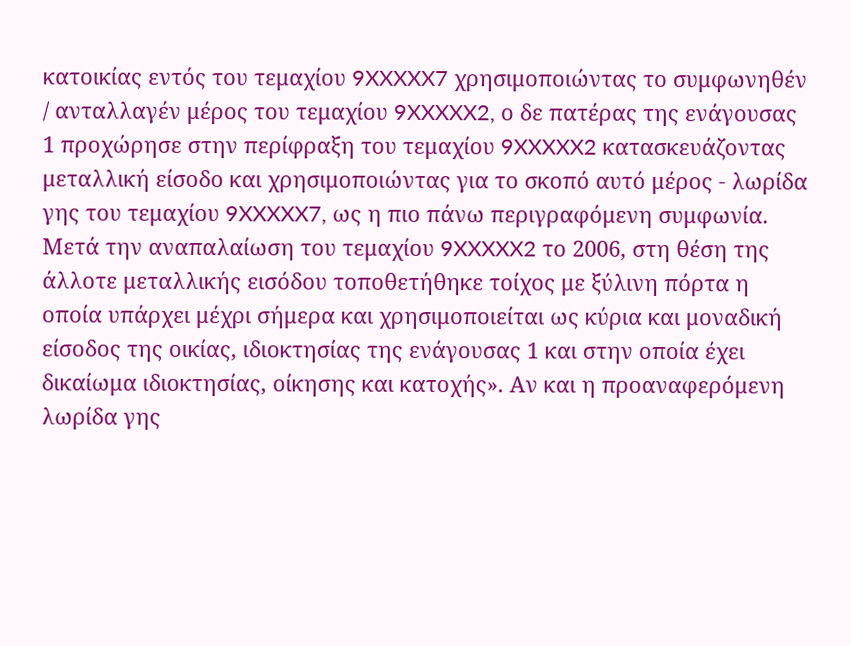κατοικίας εντός του τεμαχίου 9XXXXX7 χρησιμοποιώντας το συμφωνηθέν / ανταλλαγέν μέρος του τεμαχίου 9XXXXX2, ο δε πατέρας της ενάγουσας 1 προχώρησε στην περίφραξη του τεμαχίου 9XXXXX2 κατασκευάζοντας μεταλλική είσοδο και χρησιμοποιώντας για το σκοπό αυτό μέρος - λωρίδα γης του τεμαχίου 9XXXXX7, ως η πιο πάνω περιγραφόμενη συμφωνία. Μετά την αναπαλαίωση του τεμαχίου 9XXXXX2 το 2006, στη θέση της άλλοτε μεταλλικής εισόδου τοποθετήθηκε τοίχος με ξύλινη πόρτα η οποία υπάρχει μέχρι σήμερα και χρησιμοποιείται ως κύρια και μοναδική είσοδος της οικίας, ιδιοκτησίας της ενάγουσας 1 και στην οποία έχει δικαίωμα ιδιοκτησίας, οίκησης και κατοχής». Αν και η προαναφερόμενη λωρίδα γης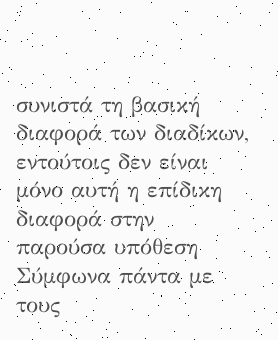συνιστά τη βασική διαφορά των διαδίκων, εντούτοις δεν είναι μόνο αυτή η επίδικη διαφορά στην παρούσα υπόθεση Σύμφωνα πάντα με τους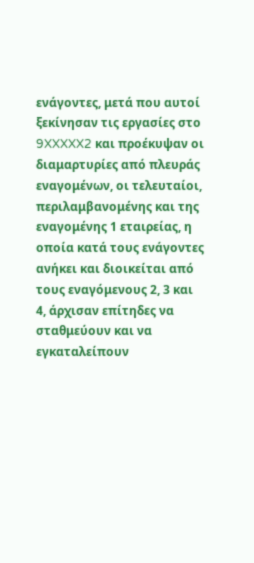ενάγοντες, μετά που αυτοί ξεκίνησαν τις εργασίες στο 9XXXXX2 και προέκυψαν οι διαμαρτυρίες από πλευράς εναγομένων, οι τελευταίοι, περιλαμβανομένης και της εναγομένης 1 εταιρείας, η οποία κατά τους ενάγοντες ανήκει και διοικείται από τους εναγόμενους 2, 3 και 4, άρχισαν επίτηδες να σταθμεύουν και να εγκαταλείπουν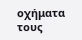οχήματα τους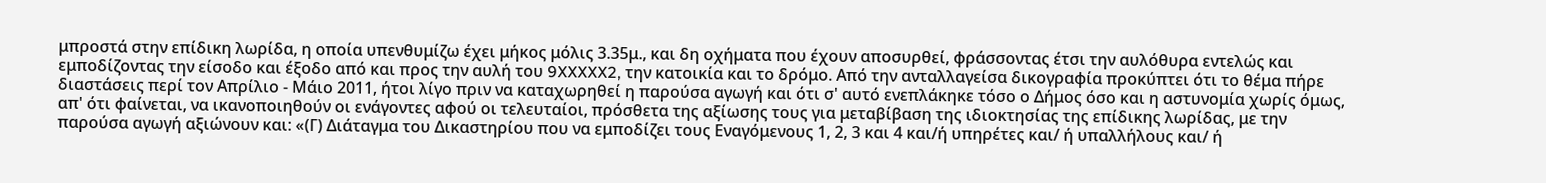μπροστά στην επίδικη λωρίδα, η οποία υπενθυμίζω έχει μήκος μόλις 3.35μ., και δη οχήματα που έχουν αποσυρθεί, φράσσοντας έτσι την αυλόθυρα εντελώς και εμποδίζοντας την είσοδο και έξοδο από και προς την αυλή του 9XXXXX2, την κατοικία και το δρόμο. Από την ανταλλαγείσα δικογραφία προκύπτει ότι το θέμα πήρε διαστάσεις περί τον Απρίλιο - Μάιο 2011, ήτοι λίγο πριν να καταχωρηθεί η παρούσα αγωγή και ότι σ' αυτό ενεπλάκηκε τόσο ο Δήμος όσο και η αστυνομία χωρίς όμως, απ' ότι φαίνεται, να ικανοποιηθούν οι ενάγοντες αφού οι τελευταίοι, πρόσθετα της αξίωσης τους για μεταβίβαση της ιδιοκτησίας της επίδικης λωρίδας, με την παρούσα αγωγή αξιώνουν και: «(Γ) Διάταγμα του Δικαστηρίου που να εμποδίζει τους Εναγόμενους 1, 2, 3 και 4 και/ή υπηρέτες και/ ή υπαλλήλους και/ ή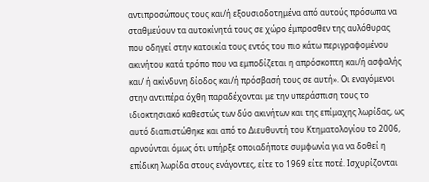αντιπροσώπους τους και/ή εξουσιοδοτημένα από αυτούς πρόσωπα να σταθμεύουν τα αυτοκίνητά τους σε χώρο έμπροσθεν της αυλόθυρας που οδηγεί στην κατοικία τους εντός του πιο κάτω περιγραφομένου ακινήτου κατά τρόπο που να εμποδίζεται η απρόσκοπτη και/ή ασφαλής και/ ή ακίνδυνη δίοδος και/ή πρόσβασή τους σε αυτή». Οι εναγόμενοι στην αντιπέρα όχθη παραδέχονται με την υπεράσπιση τους το ιδιοκτησιακό καθεστώς των δύο ακινήτων και της επίμαχης λωρίδας, ως αυτό διαπιστώθηκε και από το Διευθυντή του Κτηματολογίου το 2006, αρνούνται όμως ότι υπήρξε οποιαδήποτε συμφωνία για να δοθεί η επίδικη λωρίδα στους ενάγοντες, είτε το 1969 είτε ποτέ. Ισχυρίζονται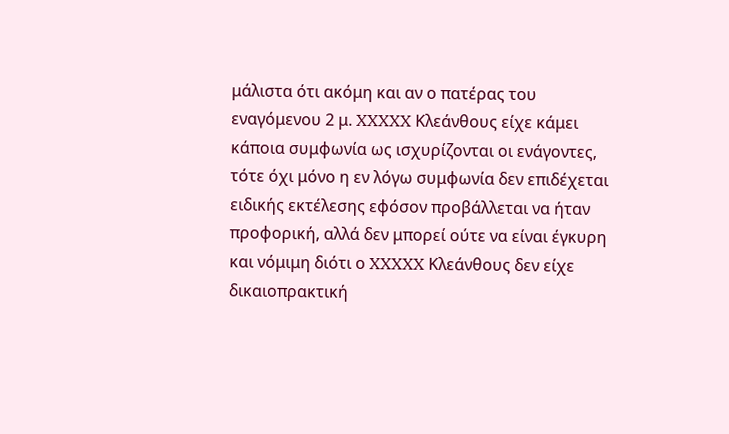μάλιστα ότι ακόμη και αν ο πατέρας του εναγόμενου 2 μ. XXXXX Κλεάνθους είχε κάμει κάποια συμφωνία ως ισχυρίζονται οι ενάγοντες, τότε όχι μόνο η εν λόγω συμφωνία δεν επιδέχεται ειδικής εκτέλεσης εφόσον προβάλλεται να ήταν προφορική, αλλά δεν μπορεί ούτε να είναι έγκυρη και νόμιμη διότι ο XXXXX Κλεάνθους δεν είχε δικαιοπρακτική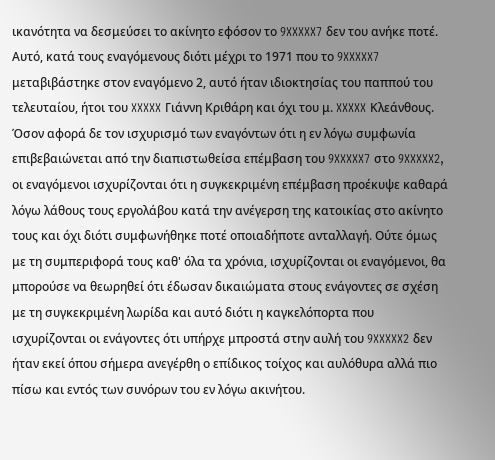ικανότητα να δεσμεύσει το ακίνητο εφόσον το 9XXXXX7 δεν του ανήκε ποτέ. Αυτό, κατά τους εναγόμενους διότι μέχρι το 1971 που το 9XXXXX7 μεταβιβάστηκε στον εναγόμενο 2, αυτό ήταν ιδιοκτησίας του παππού του τελευταίου, ήτοι του XXXXX Γιάννη Κριθάρη και όχι του μ. XXXXX Κλεάνθους. Όσον αφορά δε τον ισχυρισμό των εναγόντων ότι η εν λόγω συμφωνία επιβεβαιώνεται από την διαπιστωθείσα επέμβαση του 9XXXXX7 στο 9XXXXX2, οι εναγόμενοι ισχυρίζονται ότι η συγκεκριμένη επέμβαση προέκυψε καθαρά λόγω λάθους τους εργολάβου κατά την ανέγερση της κατοικίας στο ακίνητο τους και όχι διότι συμφωνήθηκε ποτέ οποιαδήποτε ανταλλαγή. Ούτε όμως με τη συμπεριφορά τους καθ' όλα τα χρόνια, ισχυρίζονται οι εναγόμενοι, θα μπορούσε να θεωρηθεί ότι έδωσαν δικαιώματα στους ενάγοντες σε σχέση με τη συγκεκριμένη λωρίδα και αυτό διότι η καγκελόπορτα που ισχυρίζονται οι ενάγοντες ότι υπήρχε μπροστά στην αυλή του 9XXXXX2 δεν ήταν εκεί όπου σήμερα ανεγέρθη ο επίδικος τοίχος και αυλόθυρα αλλά πιο πίσω και εντός των συνόρων του εν λόγω ακινήτου.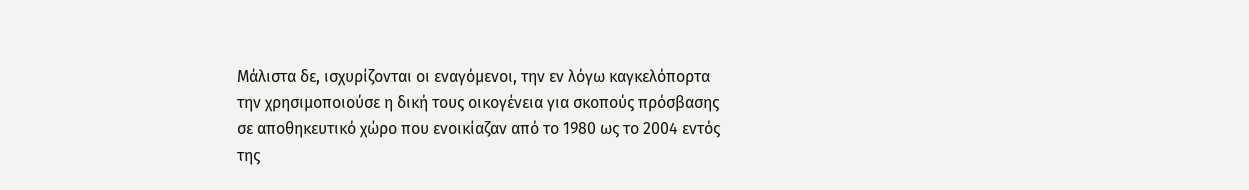Μάλιστα δε, ισχυρίζονται οι εναγόμενοι, την εν λόγω καγκελόπορτα την χρησιμοποιούσε η δική τους οικογένεια για σκοπούς πρόσβασης σε αποθηκευτικό χώρο που ενοικίαζαν από το 1980 ως το 2004 εντός της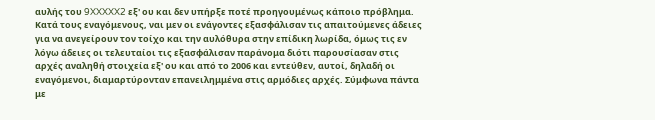αυλής του 9XXXXX2 εξ' ου και δεν υπήρξε ποτέ προηγουμένως κάποιο πρόβλημα. Κατά τους εναγόμενους, ναι μεν οι ενάγοντες εξασφάλισαν τις απαιτούμενες άδειες για να ανεγείρουν τον τοίχο και την αυλόθυρα στην επίδικη λωρίδα, όμως τις εν λόγω άδειες οι τελευταίοι τις εξασφάλισαν παράνομα διότι παρουσίασαν στις αρχές αναληθή στοιχεία εξ' ου και από το 2006 και εντεύθεν, αυτοί, δηλαδή οι εναγόμενοι, διαμαρτύρονταν επανειλημμένα στις αρμόδιες αρχές. Σύμφωνα πάντα με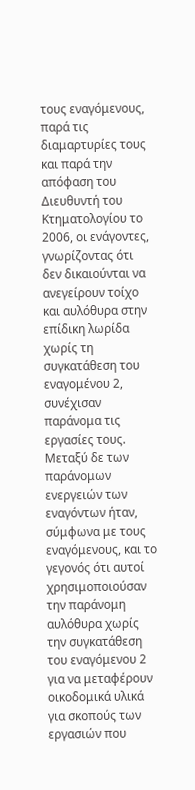τους εναγόμενους, παρά τις διαμαρτυρίες τους και παρά την απόφαση του Διευθυντή του Κτηματολογίου το 2006, οι ενάγοντες, γνωρίζοντας ότι δεν δικαιούνται να ανεγείρουν τοίχο και αυλόθυρα στην επίδικη λωρίδα χωρίς τη συγκατάθεση του εναγομένου 2, συνέχισαν παράνομα τις εργασίες τους. Μεταξύ δε των παράνομων ενεργειών των εναγόντων ήταν, σύμφωνα με τους εναγόμενους, και το γεγονός ότι αυτοί χρησιμοποιούσαν την παράνομη αυλόθυρα χωρίς την συγκατάθεση του εναγόμενου 2 για να μεταφέρουν οικοδομικά υλικά για σκοπούς των εργασιών που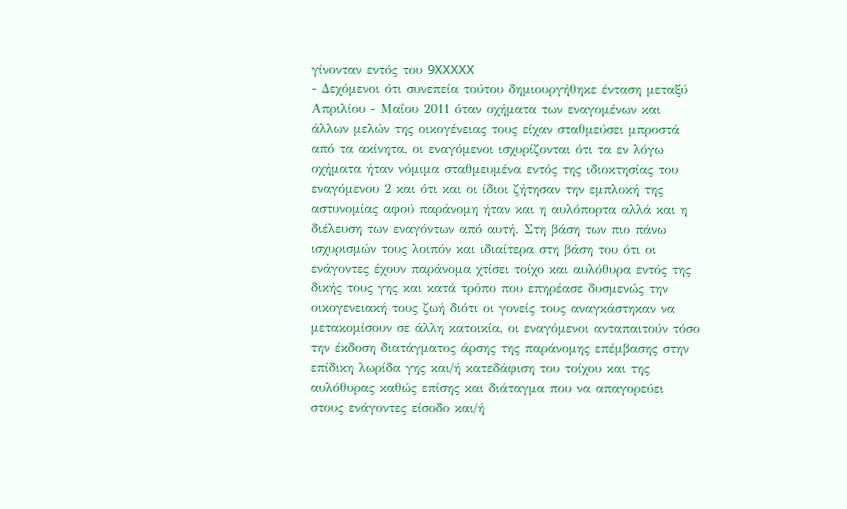γίνονταν εντός του 9XXXXX
- Δεχόμενοι ότι συνεπεία τούτου δημιουργήθηκε ένταση μεταξύ Απριλίου - Μαΐου 2011 όταν οχήματα των εναγομένων και άλλων μελών της οικογένειας τους είχαν σταθμεύσει μπροστά από τα ακίνητα, οι εναγόμενοι ισχυρίζονται ότι τα εν λόγω οχήματα ήταν νόμιμα σταθμευμένα εντός της ιδιοκτησίας του εναγόμενου 2 και ότι και οι ίδιοι ζήτησαν την εμπλοκή της αστυνομίας αφού παράνομη ήταν και η αυλόπορτα αλλά και η διέλευση των εναγόντων από αυτή. Στη βάση των πιο πάνω ισχυρισμών τους λοιπόν και ιδιαίτερα στη βάση του ότι οι ενάγοντες έχουν παράνομα χτίσει τοίχο και αυλόθυρα εντός της δικής τους γης και κατά τρόπο που επηρέασε δυσμενώς την οικογενειακή τους ζωή διότι οι γονείς τους αναγκάστηκαν να μετακομίσουν σε άλλη κατοικία, οι εναγόμενοι ανταπαιτούν τόσο την έκδοση διατάγματος άρσης της παράνομης επέμβασης στην επίδικη λωρίδα γης και/ή κατεδάφιση του τοίχου και της αυλόθυρας καθώς επίσης και διάταγμα που να απαγορεύει στους ενάγοντες είσοδο και/ή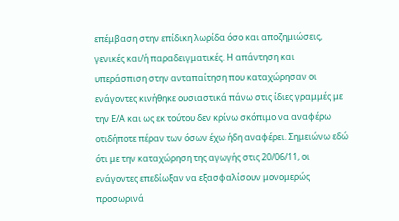επέμβαση στην επίδικη λωρίδα όσο και αποζημιώσεις, γενικές και/ή παραδειγματικές. Η απάντηση και υπεράσπιση στην ανταπαίτηση που καταχώρησαν οι ενάγοντες κινήθηκε ουσιαστικά πάνω στις ίδιες γραμμές με την Ε/Α και ως εκ τούτου δεν κρίνω σκόπιμο να αναφέρω οτιδήποτε πέραν των όσων έχω ήδη αναφέρει. Σημειώνω εδώ ότι με την καταχώρηση της αγωγής στις 20/06/11, οι ενάγοντες επεδίωξαν να εξασφαλίσουν μονομερώς προσωρινά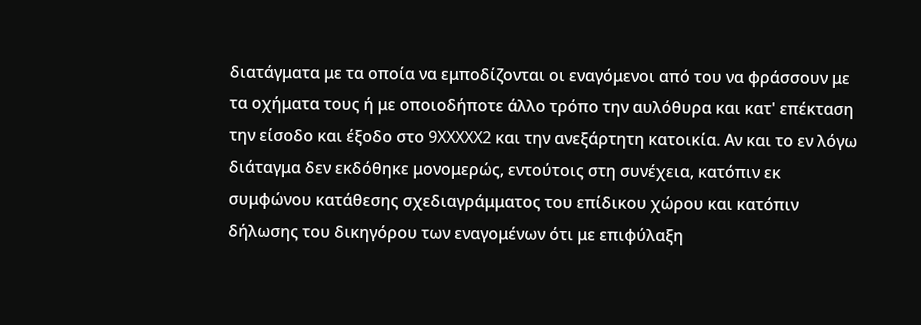διατάγματα με τα οποία να εμποδίζονται οι εναγόμενοι από του να φράσσουν με τα οχήματα τους ή με οποιοδήποτε άλλο τρόπο την αυλόθυρα και κατ' επέκταση την είσοδο και έξοδο στο 9XXXXX2 και την ανεξάρτητη κατοικία. Αν και το εν λόγω διάταγμα δεν εκδόθηκε μονομερώς, εντούτοις στη συνέχεια, κατόπιν εκ συμφώνου κατάθεσης σχεδιαγράμματος του επίδικου χώρου και κατόπιν δήλωσης του δικηγόρου των εναγομένων ότι με επιφύλαξη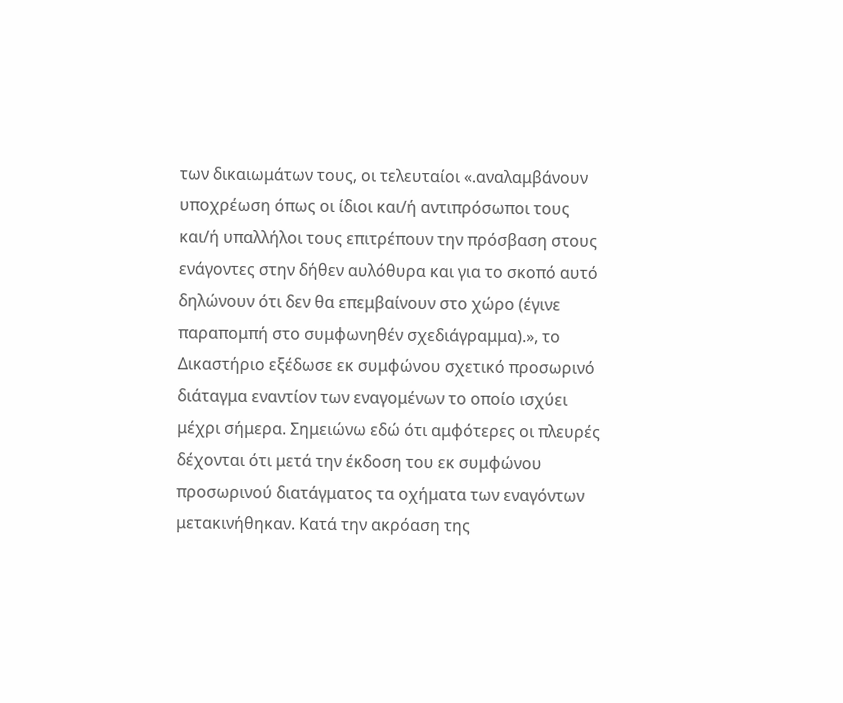των δικαιωμάτων τους, οι τελευταίοι «.αναλαμβάνουν υποχρέωση όπως οι ίδιοι και/ή αντιπρόσωποι τους και/ή υπαλλήλοι τους επιτρέπουν την πρόσβαση στους ενάγοντες στην δήθεν αυλόθυρα και για το σκοπό αυτό δηλώνουν ότι δεν θα επεμβαίνουν στο χώρο (έγινε παραπομπή στο συμφωνηθέν σχεδιάγραμμα).», το Δικαστήριο εξέδωσε εκ συμφώνου σχετικό προσωρινό διάταγμα εναντίον των εναγομένων το οποίο ισχύει μέχρι σήμερα. Σημειώνω εδώ ότι αμφότερες οι πλευρές δέχονται ότι μετά την έκδοση του εκ συμφώνου προσωρινού διατάγματος τα οχήματα των εναγόντων μετακινήθηκαν. Κατά την ακρόαση της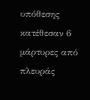υπόθεσης κατέθεσαν 6 μάρτυρες από πλευράς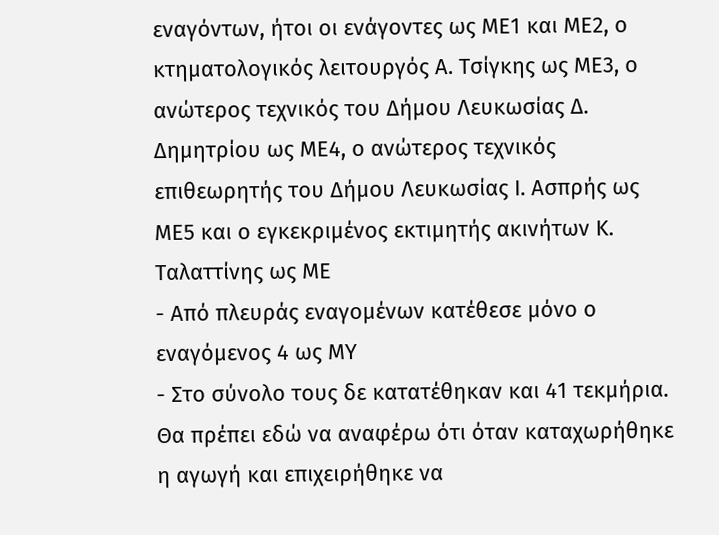εναγόντων, ήτοι οι ενάγοντες ως ΜΕ1 και ΜΕ2, ο κτηματολογικός λειτουργός Α. Τσίγκης ως ΜΕ3, ο ανώτερος τεχνικός του Δήμου Λευκωσίας Δ. Δημητρίου ως ΜΕ4, ο ανώτερος τεχνικός επιθεωρητής του Δήμου Λευκωσίας Ι. Ασπρής ως ΜΕ5 και ο εγκεκριμένος εκτιμητής ακινήτων Κ. Ταλαττίνης ως ΜΕ
- Από πλευράς εναγομένων κατέθεσε μόνο ο εναγόμενος 4 ως ΜΥ
- Στο σύνολο τους δε κατατέθηκαν και 41 τεκμήρια. Θα πρέπει εδώ να αναφέρω ότι όταν καταχωρήθηκε η αγωγή και επιχειρήθηκε να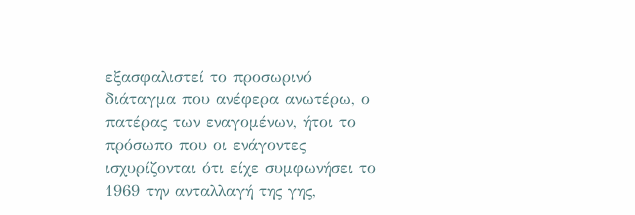εξασφαλιστεί το προσωρινό διάταγμα που ανέφερα ανωτέρω, ο πατέρας των εναγομένων, ήτοι το πρόσωπο που οι ενάγοντες ισχυρίζονται ότι είχε συμφωνήσει το 1969 την ανταλλαγή της γης,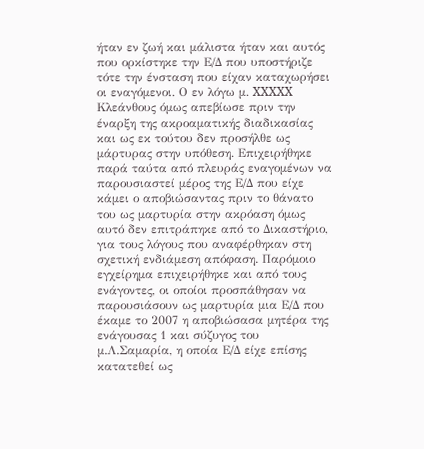ήταν εν ζωή και μάλιστα ήταν και αυτός που ορκίστηκε την Ε/Δ που υποστήριζε τότε την ένσταση που είχαν καταχωρήσει οι εναγόμενοι. Ο εν λόγω μ. XXXXX Κλεάνθους όμως απεβίωσε πριν την έναρξη της ακροαματικής διαδικασίας και ως εκ τούτου δεν προσήλθε ως μάρτυρας στην υπόθεση. Επιχειρήθηκε παρά ταύτα από πλευράς εναγομένων να παρουσιαστεί μέρος της Ε/Δ που είχε κάμει ο αποβιώσαντας πριν το θάνατο του ως μαρτυρία στην ακρόαση όμως αυτό δεν επιτράπηκε από το Δικαστήριο, για τους λόγους που αναφέρθηκαν στη σχετική ενδιάμεση απόφαση. Παρόμοιο εγχείρημα επιχειρήθηκε και από τους ενάγοντες, οι οποίοι προσπάθησαν να παρουσιάσουν ως μαρτυρία μια Ε/Δ που έκαμε το 2007 η αποβιώσασα μητέρα της ενάγουσας 1 και σύζυγος του μ.Λ.Σαμαρία, η οποία Ε/Δ είχε επίσης κατατεθεί ως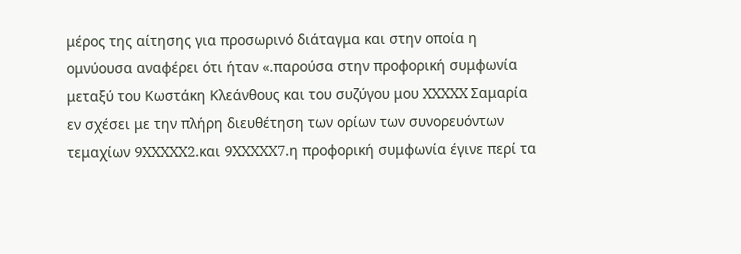μέρος της αίτησης για προσωρινό διάταγμα και στην οποία η ομνύουσα αναφέρει ότι ήταν «.παρούσα στην προφορική συμφωνία μεταξύ του Κωστάκη Κλεάνθους και του συζύγου μου XXXXX Σαμαρία εν σχέσει με την πλήρη διευθέτηση των ορίων των συνορευόντων τεμαχίων 9XXXXX2.και 9XXXXX7.η προφορική συμφωνία έγινε περί τα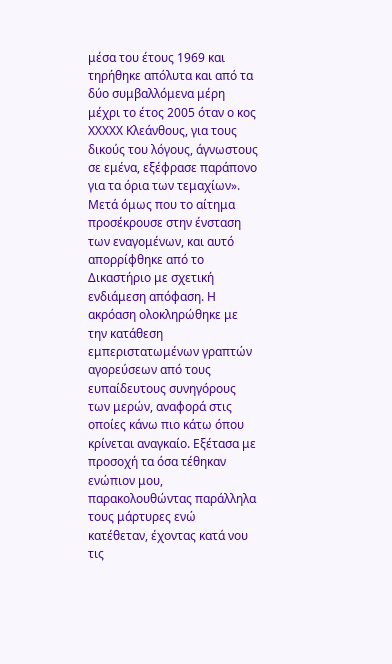μέσα του έτους 1969 και τηρήθηκε απόλυτα και από τα δύο συμβαλλόμενα μέρη μέχρι το έτος 2005 όταν ο κος XXXXX Κλεάνθους, για τους δικούς του λόγους, άγνωστους σε εμένα, εξέφρασε παράπονο για τα όρια των τεμαχίων». Μετά όμως που το αίτημα προσέκρουσε στην ένσταση των εναγομένων, και αυτό απορρίφθηκε από το Δικαστήριο με σχετική ενδιάμεση απόφαση. Η ακρόαση ολοκληρώθηκε με την κατάθεση εμπεριστατωμένων γραπτών αγορεύσεων από τους ευπαίδευτους συνηγόρους των μερών, αναφορά στις οποίες κάνω πιο κάτω όπου κρίνεται αναγκαίο. Εξέτασα με προσοχή τα όσα τέθηκαν ενώπιον μου, παρακολουθώντας παράλληλα τους μάρτυρες ενώ κατέθεταν, έχοντας κατά νου τις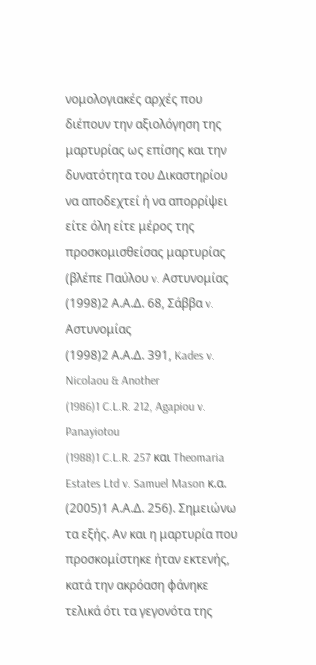νομολογιακές αρχές που διέπουν την αξιολόγηση της μαρτυρίας ως επίσης και την δυνατότητα του Δικαστηρίου να αποδεχτεί ή να απορρίψει είτε όλη είτε μέρος της προσκομισθείσας μαρτυρίας (βλέπε Παύλου v. Αστυνομίας
(1998)2 Α.Α.Δ. 68, Σάββα v. Αστυνομίας
(1998)2 Α.Α.Δ. 391, Kades v. Nicolaou & Another
(1986)1 C.L.R. 212, Agapiou v. Panayiotou
(1988)1 C.L.R. 257 και Theomaria Estates Ltd v. Samuel Mason κ.α.
(2005)1 Α.Α.Δ. 256). Σημειώνω τα εξής. Αν και η μαρτυρία που προσκομίστηκε ήταν εκτενής, κατά την ακρόαση φάνηκε τελικά ότι τα γεγονότα της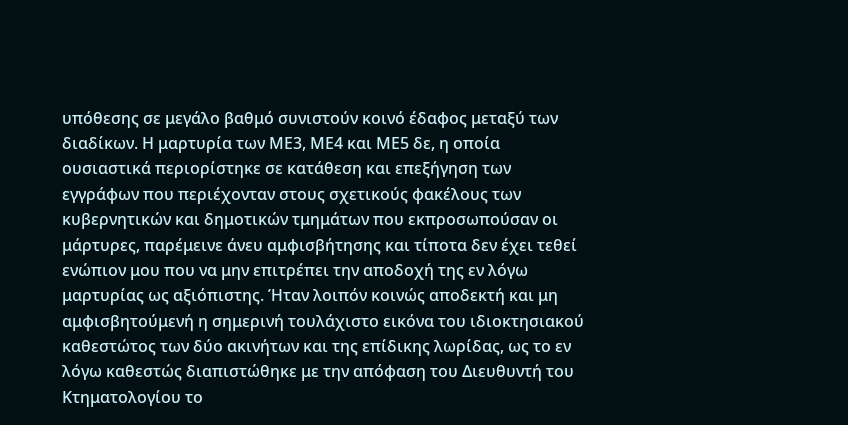υπόθεσης σε μεγάλο βαθμό συνιστούν κοινό έδαφος μεταξύ των διαδίκων. Η μαρτυρία των ΜΕ3, ΜΕ4 και ΜΕ5 δε, η οποία ουσιαστικά περιορίστηκε σε κατάθεση και επεξήγηση των εγγράφων που περιέχονταν στους σχετικούς φακέλους των κυβερνητικών και δημοτικών τμημάτων που εκπροσωπούσαν οι μάρτυρες, παρέμεινε άνευ αμφισβήτησης και τίποτα δεν έχει τεθεί ενώπιον μου που να μην επιτρέπει την αποδοχή της εν λόγω μαρτυρίας ως αξιόπιστης. Ήταν λοιπόν κοινώς αποδεκτή και μη αμφισβητούμενή η σημερινή τουλάχιστο εικόνα του ιδιοκτησιακού καθεστώτος των δύο ακινήτων και της επίδικης λωρίδας, ως το εν λόγω καθεστώς διαπιστώθηκε με την απόφαση του Διευθυντή του Κτηματολογίου το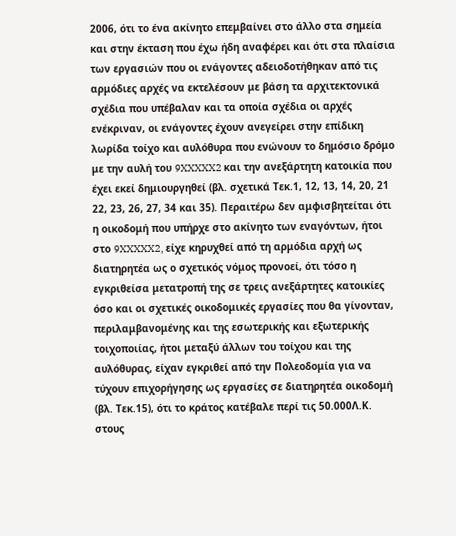2006, ότι το ένα ακίνητο επεμβαίνει στο άλλο στα σημεία και στην έκταση που έχω ήδη αναφέρει και ότι στα πλαίσια των εργασιών που οι ενάγοντες αδειοδοτήθηκαν από τις αρμόδιες αρχές να εκτελέσουν με βάση τα αρχιτεκτονικά σχέδια που υπέβαλαν και τα οποία σχέδια οι αρχές ενέκριναν, οι ενάγοντες έχουν ανεγείρει στην επίδικη λωρίδα τοίχο και αυλόθυρα που ενώνουν το δημόσιο δρόμο με την αυλή του 9XXXXX2 και την ανεξάρτητη κατοικία που έχει εκεί δημιουργηθεί (βλ. σχετικά Τεκ.1, 12, 13, 14, 20, 21 22, 23, 26, 27, 34 και 35). Περαιτέρω δεν αμφισβητείται ότι η οικοδομή που υπήρχε στο ακίνητο των εναγόντων, ήτοι στο 9XXXXX2, είχε κηρυχθεί από τη αρμόδια αρχή ως διατηρητέα ως ο σχετικός νόμος προνοεί, ότι τόσο η εγκριθείσα μετατροπή της σε τρεις ανεξάρτητες κατοικίες όσο και οι σχετικές οικοδομικές εργασίες που θα γίνονταν, περιλαμβανομένης και της εσωτερικής και εξωτερικής τοιχοποιίας, ήτοι μεταξύ άλλων του τοίχου και της αυλόθυρας, είχαν εγκριθεί από την Πολεοδομία για να τύχουν επιχορήγησης ως εργασίες σε διατηρητέα οικοδομή (βλ. Τεκ.15), ότι το κράτος κατέβαλε περί τις 50.000Λ.Κ. στους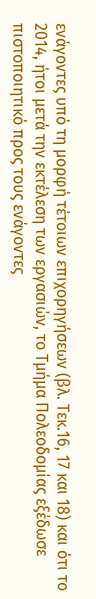ενάγοντες υπό τη μορφή τέτοιων επιχορηγήσεων (βλ. Τεκ.16, 17 και 18) και ότι το 2014, ήτοι μετά την εκτέλεση των εργασιών, το Τμήμα Πολεοδομίας εξέδωσε πιστοποιητικό προς τους ενάγοντες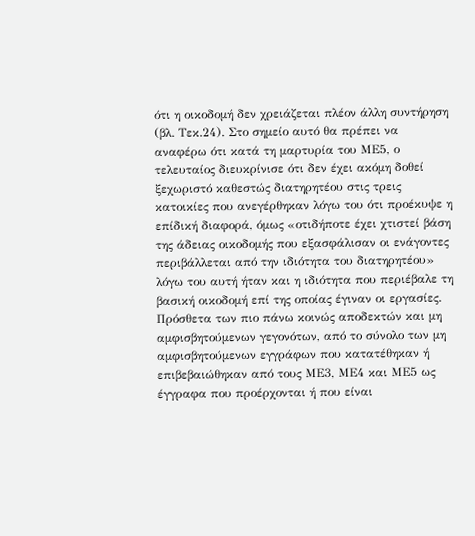ότι η οικοδομή δεν χρειάζεται πλέον άλλη συντήρηση (βλ. Τεκ.24). Στο σημείο αυτό θα πρέπει να αναφέρω ότι κατά τη μαρτυρία του ΜΕ5, ο τελευταίος διευκρίνισε ότι δεν έχει ακόμη δοθεί ξεχωριστό καθεστώς διατηρητέου στις τρεις κατοικίες που ανεγέρθηκαν λόγω του ότι προέκυψε η επίδική διαφορά, όμως «οτιδήποτε έχει χτιστεί βάση της άδειας οικοδομής που εξασφάλισαν οι ενάγοντες περιβάλλεται από την ιδιότητα του διατηρητέου» λόγω του αυτή ήταν και η ιδιότητα που περιέβαλε τη βασική οικοδομή επί της οποίας έγιναν οι εργασίες. Πρόσθετα των πιο πάνω κοινώς αποδεκτών και μη αμφισβητούμενων γεγονότων, από το σύνολο των μη αμφισβητούμενων εγγράφων που κατατέθηκαν ή επιβεβαιώθηκαν από τους ΜΕ3, ΜΕ4 και ΜΕ5 ως έγγραφα που προέρχονται ή που είναι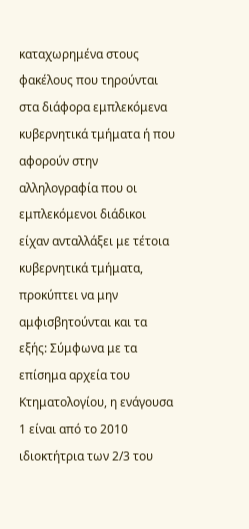καταχωρημένα στους φακέλους που τηρούνται στα διάφορα εμπλεκόμενα κυβερνητικά τμήματα ή που αφορούν στην αλληλογραφία που οι εμπλεκόμενοι διάδικοι είχαν ανταλλάξει με τέτοια κυβερνητικά τμήματα, προκύπτει να μην αμφισβητούνται και τα εξής: Σύμφωνα με τα επίσημα αρχεία του Κτηματολογίου, η ενάγουσα 1 είναι από το 2010 ιδιοκτήτρια των 2/3 του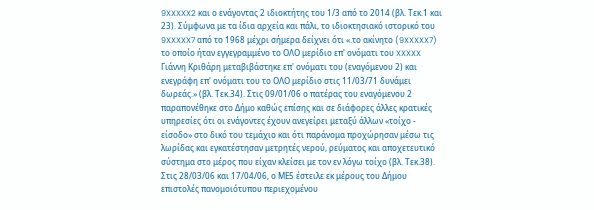9XXXXX2 και ο ενάγοντας 2 ιδιοκτήτης του 1/3 από το 2014 (βλ. Τεκ.1 και 23). Σύμφωνα με τα ίδια αρχεία και πάλι, το ιδιοκτησιακό ιστορικό του 9XXXXX7 από το 1968 μέχρι σήμερα δείχνει ότι «.το ακίνητο (9XXXXX7) το οποίο ήταν εγγεγραμμένο το ΟΛΟ μερίδιο επ' ονόματι του XXXXX Γιάννη Κριθάρη μεταβιβάστηκε επ' ονόματι του (εναγόμενου 2) και ενεγράφη επ' ονόματι του το ΟΛΟ μερίδιο στις 11/03/71 δυνάμει δωρεάς.» (βλ. Τεκ.34). Στις 09/01/06 ο πατέρας του εναγόμενου 2 παραπονέθηκε στο Δήμο καθώς επίσης και σε διάφορες άλλες κρατικές υπηρεσίες ότι οι ενάγοντες έχουν ανεγείρει μεταξύ άλλων «τοίχο - είσοδο» στο δικό του τεμάχιο και ότι παράνομα προχώρησαν μέσω τις λωρίδας και εγκατέστησαν μετρητές νερού, ρεύματος και αποχετευτικό σύστημα στο μέρος που είχαν κλείσει με τον εν λόγω τοίχο (βλ. Τεκ.38). Στις 28/03/06 και 17/04/06, ο ΜΕ5 έστειλε εκ μέρους του Δήμου επιστολές πανομοιότυπου περιεχομένου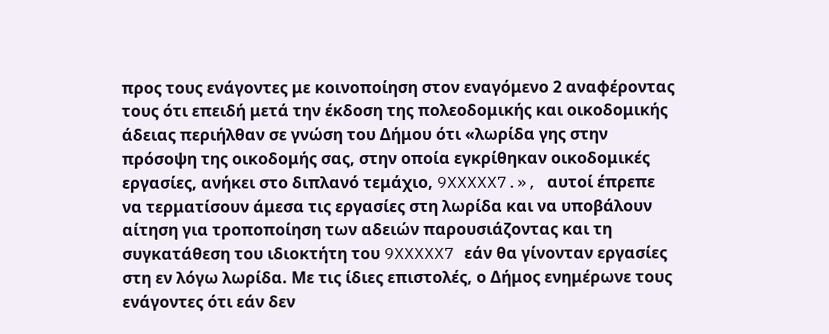προς τους ενάγοντες με κοινοποίηση στον εναγόμενο 2 αναφέροντας τους ότι επειδή μετά την έκδοση της πολεοδομικής και οικοδομικής άδειας περιήλθαν σε γνώση του Δήμου ότι «λωρίδα γης στην πρόσοψη της οικοδομής σας, στην οποία εγκρίθηκαν οικοδομικές εργασίες, ανήκει στο διπλανό τεμάχιο, 9XXXXX7.», αυτοί έπρεπε να τερματίσουν άμεσα τις εργασίες στη λωρίδα και να υποβάλουν αίτηση για τροποποίηση των αδειών παρουσιάζοντας και τη συγκατάθεση του ιδιοκτήτη του 9XXXXX7 εάν θα γίνονταν εργασίες στη εν λόγω λωρίδα. Με τις ίδιες επιστολές, ο Δήμος ενημέρωνε τους ενάγοντες ότι εάν δεν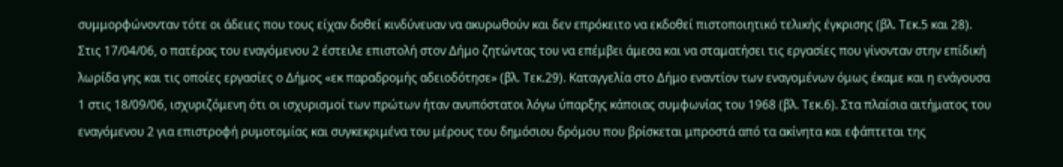συμμορφώνονταν τότε οι άδειες που τους είχαν δοθεί κινδύνευαν να ακυρωθούν και δεν επρόκειτο να εκδοθεί πιστοποιητικό τελικής έγκρισης (βλ. Τεκ.5 και 28). Στις 17/04/06, ο πατέρας του εναγόμενου 2 έστειλε επιστολή στον Δήμο ζητώντας του να επέμβει άμεσα και να σταματήσει τις εργασίες που γίνονταν στην επίδική λωρίδα γης και τις οποίες εργασίες ο Δήμος «εκ παραδρομής αδειοδότησε» (βλ. Τεκ.29). Καταγγελία στο Δήμο εναντίον των εναγομένων όμως έκαμε και η ενάγουσα 1 στις 18/09/06, ισχυριζόμενη ότι οι ισχυρισμοί των πρώτων ήταν ανυπόστατοι λόγω ύπαρξης κάποιας συμφωνίας του 1968 (βλ. Τεκ.6). Στα πλαίσια αιτήματος του εναγόμενου 2 για επιστροφή ρυμοτομίας και συγκεκριμένα του μέρους του δημόσιου δρόμου που βρίσκεται μπροστά από τα ακίνητα και εφάπτεται της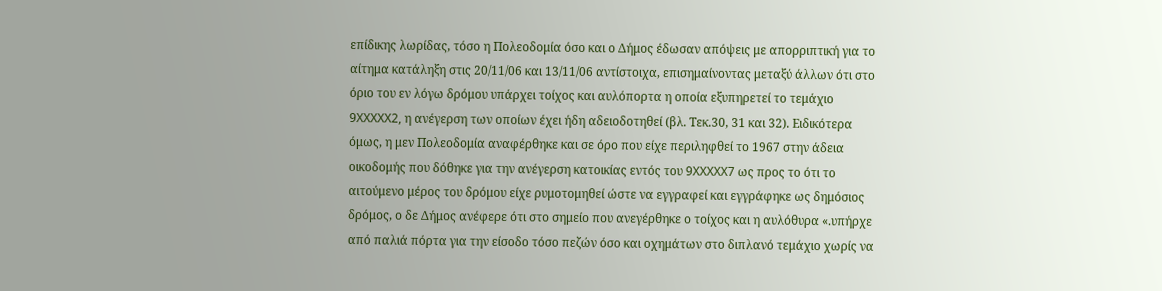επίδικης λωρίδας, τόσο η Πολεοδομία όσο και ο Δήμος έδωσαν απόψεις με απορριπτική για το αίτημα κατάληξη στις 20/11/06 και 13/11/06 αντίστοιχα, επισημαίνοντας μεταξύ άλλων ότι στο όριο του εν λόγω δρόμου υπάρχει τοίχος και αυλόπορτα η οποία εξυπηρετεί το τεμάχιο 9XXXXX2, η ανέγερση των οποίων έχει ήδη αδειοδοτηθεί (βλ. Τεκ.30, 31 και 32). Ειδικότερα όμως, η μεν Πολεοδομία αναφέρθηκε και σε όρο που είχε περιληφθεί το 1967 στην άδεια οικοδομής που δόθηκε για την ανέγερση κατοικίας εντός του 9XXXXX7 ως προς το ότι το αιτούμενο μέρος του δρόμου είχε ρυμοτομηθεί ώστε να εγγραφεί και εγγράφηκε ως δημόσιος δρόμος, ο δε Δήμος ανέφερε ότι στο σημείο που ανεγέρθηκε ο τοίχος και η αυλόθυρα «.υπήρχε από παλιά πόρτα για την είσοδο τόσο πεζών όσο και οχημάτων στο διπλανό τεμάχιο χωρίς να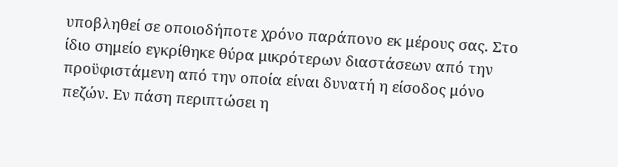υποβληθεί σε οποιοδήποτε χρόνο παράπονο εκ μέρους σας. Στο ίδιο σημείο εγκρίθηκε θύρα μικρότερων διαστάσεων από την προϋφιστάμενη από την οποία είναι δυνατή η είσοδος μόνο πεζών. Εν πάση περιπτώσει η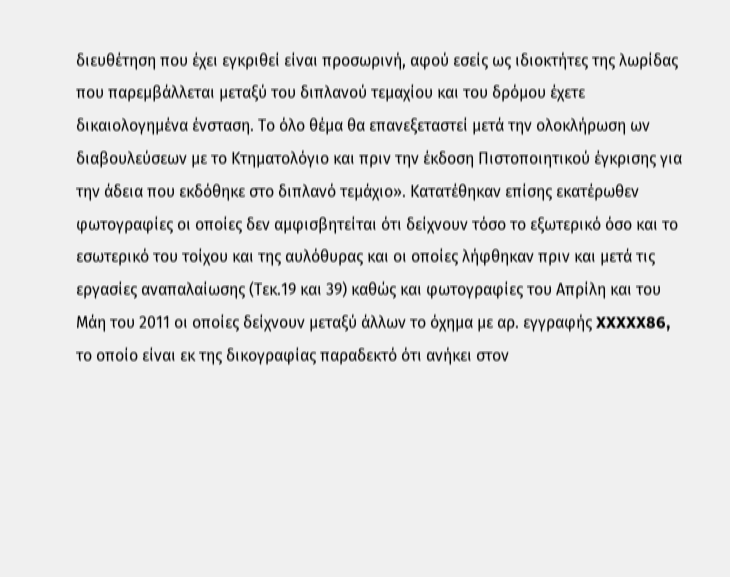διευθέτηση που έχει εγκριθεί είναι προσωρινή, αφού εσείς ως ιδιοκτήτες της λωρίδας που παρεμβάλλεται μεταξύ του διπλανού τεμαχίου και του δρόμου έχετε δικαιολογημένα ένσταση. Το όλο θέμα θα επανεξεταστεί μετά την ολοκλήρωση ων διαβουλεύσεων με το Κτηματολόγιο και πριν την έκδοση Πιστοποιητικού έγκρισης για την άδεια που εκδόθηκε στο διπλανό τεμάχιο». Κατατέθηκαν επίσης εκατέρωθεν φωτογραφίες οι οποίες δεν αμφισβητείται ότι δείχνουν τόσο το εξωτερικό όσο και το εσωτερικό του τοίχου και της αυλόθυρας και οι οποίες λήφθηκαν πριν και μετά τις εργασίες αναπαλαίωσης (Τεκ.19 και 39) καθώς και φωτογραφίες του Απρίλη και του Μάη του 2011 οι οποίες δείχνουν μεταξύ άλλων το όχημα με αρ. εγγραφής XXXXX86, το οποίο είναι εκ της δικογραφίας παραδεκτό ότι ανήκει στον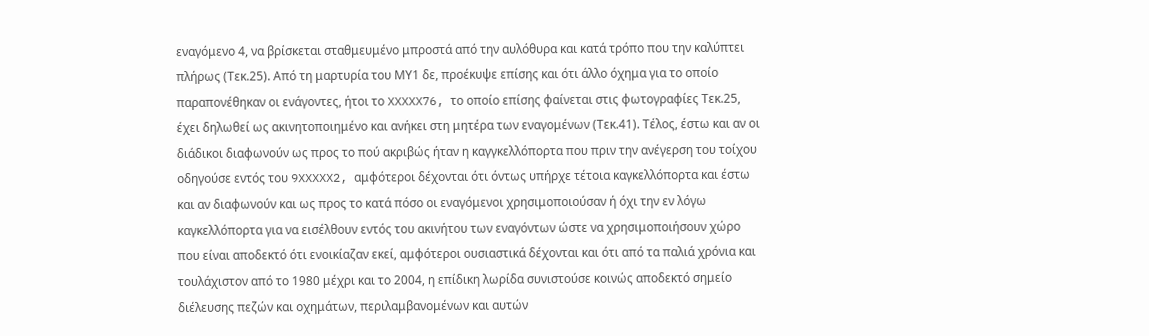εναγόμενο 4, να βρίσκεται σταθμευμένο μπροστά από την αυλόθυρα και κατά τρόπο που την καλύπτει πλήρως (Τεκ.25). Από τη μαρτυρία του ΜΥ1 δε, προέκυψε επίσης και ότι άλλο όχημα για το οποίο παραπονέθηκαν οι ενάγοντες, ήτοι το XXXXX76, το οποίο επίσης φαίνεται στις φωτογραφίες Τεκ.25, έχει δηλωθεί ως ακινητοποιημένο και ανήκει στη μητέρα των εναγομένων (Τεκ.41). Τέλος, έστω και αν οι διάδικοι διαφωνούν ως προς το πού ακριβώς ήταν η καγγκελλόπορτα που πριν την ανέγερση του τοίχου οδηγούσε εντός του 9XXXXX2, αμφότεροι δέχονται ότι όντως υπήρχε τέτοια καγκελλόπορτα και έστω και αν διαφωνούν και ως προς το κατά πόσο οι εναγόμενοι χρησιμοποιούσαν ή όχι την εν λόγω καγκελλόπορτα για να εισέλθουν εντός του ακινήτου των εναγόντων ώστε να χρησιμοποιήσουν χώρο που είναι αποδεκτό ότι ενοικίαζαν εκεί, αμφότεροι ουσιαστικά δέχονται και ότι από τα παλιά χρόνια και τουλάχιστον από το 1980 μέχρι και το 2004, η επίδικη λωρίδα συνιστούσε κοινώς αποδεκτό σημείο διέλευσης πεζών και οχημάτων, περιλαμβανομένων και αυτών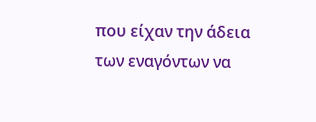που είχαν την άδεια των εναγόντων να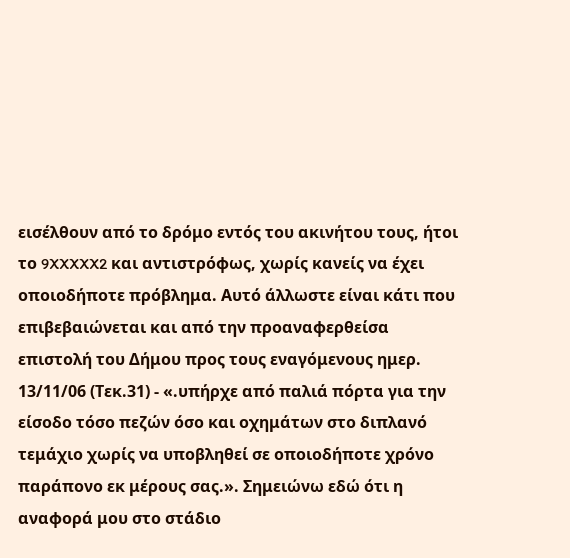εισέλθουν από το δρόμο εντός του ακινήτου τους, ήτοι το 9XXXXX2 και αντιστρόφως, χωρίς κανείς να έχει οποιοδήποτε πρόβλημα. Αυτό άλλωστε είναι κάτι που επιβεβαιώνεται και από την προαναφερθείσα επιστολή του Δήμου προς τους εναγόμενους ημερ. 13/11/06 (Τεκ.31) - «.υπήρχε από παλιά πόρτα για την είσοδο τόσο πεζών όσο και οχημάτων στο διπλανό τεμάχιο χωρίς να υποβληθεί σε οποιοδήποτε χρόνο παράπονο εκ μέρους σας.». Σημειώνω εδώ ότι η αναφορά μου στο στάδιο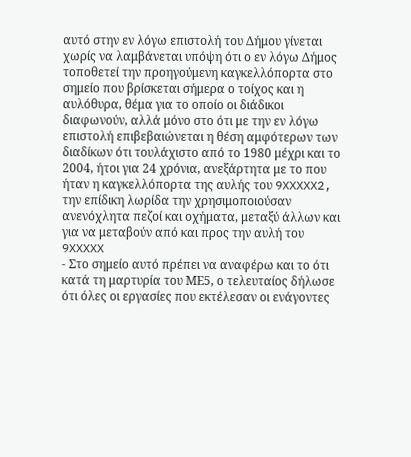αυτό στην εν λόγω επιστολή του Δήμου γίνεται χωρίς να λαμβάνεται υπόψη ότι ο εν λόγω Δήμος τοποθετεί την προηγούμενη καγκελλόπορτα στο σημείο που βρίσκεται σήμερα ο τοίχος και η αυλόθυρα, θέμα για το οποίο οι διάδικοι διαφωνούν, αλλά μόνο στο ότι με την εν λόγω επιστολή επιβεβαιώνεται η θέση αμφότερων των διαδίκων ότι τουλάχιστο από το 1980 μέχρι και το 2004, ήτοι για 24 χρόνια, ανεξάρτητα με το που ήταν η καγκελλόπορτα της αυλής του 9XXXXX2, την επίδικη λωρίδα την χρησιμοποιούσαν ανενόχλητα πεζοί και οχήματα, μεταξύ άλλων και για να μεταβούν από και προς την αυλή του 9XXXXX
- Στο σημείο αυτό πρέπει να αναφέρω και το ότι κατά τη μαρτυρία του ΜΕ5, ο τελευταίος δήλωσε ότι όλες οι εργασίες που εκτέλεσαν οι ενάγοντες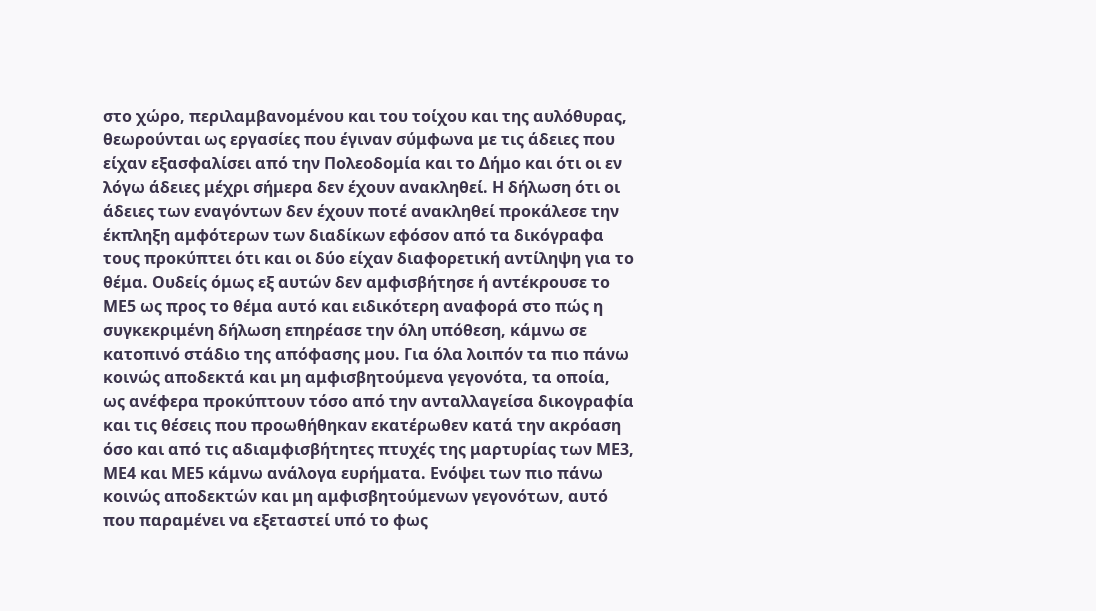στο χώρο, περιλαμβανομένου και του τοίχου και της αυλόθυρας, θεωρούνται ως εργασίες που έγιναν σύμφωνα με τις άδειες που είχαν εξασφαλίσει από την Πολεοδομία και το Δήμο και ότι οι εν λόγω άδειες μέχρι σήμερα δεν έχουν ανακληθεί. Η δήλωση ότι οι άδειες των εναγόντων δεν έχουν ποτέ ανακληθεί προκάλεσε την έκπληξη αμφότερων των διαδίκων εφόσον από τα δικόγραφα τους προκύπτει ότι και οι δύο είχαν διαφορετική αντίληψη για το θέμα. Ουδείς όμως εξ αυτών δεν αμφισβήτησε ή αντέκρουσε το ΜΕ5 ως προς το θέμα αυτό και ειδικότερη αναφορά στο πώς η συγκεκριμένη δήλωση επηρέασε την όλη υπόθεση, κάμνω σε κατοπινό στάδιο της απόφασης μου. Για όλα λοιπόν τα πιο πάνω κοινώς αποδεκτά και μη αμφισβητούμενα γεγονότα, τα οποία, ως ανέφερα προκύπτουν τόσο από την ανταλλαγείσα δικογραφία και τις θέσεις που προωθήθηκαν εκατέρωθεν κατά την ακρόαση όσο και από τις αδιαμφισβήτητες πτυχές της μαρτυρίας των ΜΕ3, ΜΕ4 και ΜΕ5 κάμνω ανάλογα ευρήματα. Ενόψει των πιο πάνω κοινώς αποδεκτών και μη αμφισβητούμενων γεγονότων, αυτό που παραμένει να εξεταστεί υπό το φως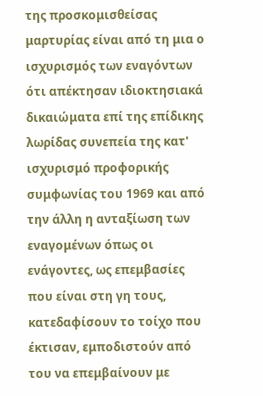της προσκομισθείσας μαρτυρίας είναι από τη μια ο ισχυρισμός των εναγόντων ότι απέκτησαν ιδιοκτησιακά δικαιώματα επί της επίδικης λωρίδας συνεπεία της κατ' ισχυρισμό προφορικής συμφωνίας του 1969 και από την άλλη η ανταξίωση των εναγομένων όπως οι ενάγοντες, ως επεμβασίες που είναι στη γη τους, κατεδαφίσουν το τοίχο που έκτισαν, εμποδιστούν από του να επεμβαίνουν με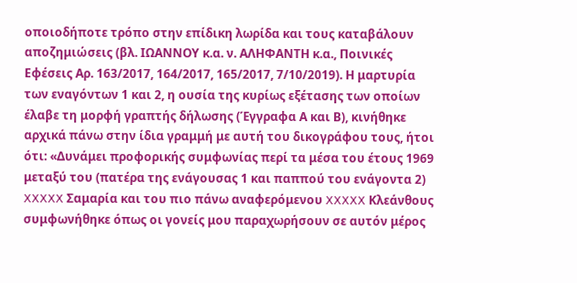οποιοδήποτε τρόπο στην επίδικη λωρίδα και τους καταβάλουν αποζημιώσεις (βλ. ΙΩΑΝΝΟΥ κ.α. ν. ΑΛΗΦΑΝΤΗ κ.α., Ποινικές Εφέσεις Αρ. 163/2017, 164/2017, 165/2017, 7/10/2019). Η μαρτυρία των εναγόντων 1 και 2, η ουσία της κυρίως εξέτασης των οποίων έλαβε τη μορφή γραπτής δήλωσης (Έγγραφα Α και Β), κινήθηκε αρχικά πάνω στην ίδια γραμμή με αυτή του δικογράφου τους, ήτοι ότι: «Δυνάμει προφορικής συμφωνίας περί τα μέσα του έτους 1969 μεταξύ του (πατέρα της ενάγουσας 1 και παππού του ενάγοντα 2) XXXXX Σαμαρία και του πιο πάνω αναφερόμενου XXXXX Κλεάνθους συμφωνήθηκε όπως οι γονείς μου παραχωρήσουν σε αυτόν μέρος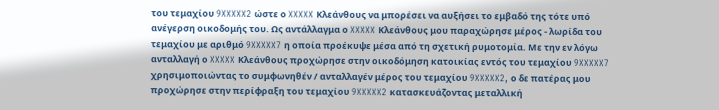του τεμαχίου 9XXXXX2 ώστε ο XXXXX Κλεάνθους να μπορέσει να αυξήσει το εμβαδό της τότε υπό ανέγερση οικοδομής του. Ως αντάλλαγμα ο XXXXX Κλεάνθους μου παραχώρησε μέρος - λωρίδα του τεμαχίου με αριθμό 9XXXXX7 η οποία προέκυψε μέσα από τη σχετική ρυμοτομία. Με την εν λόγω ανταλλαγή ο XXXXX Κλεάνθους προχώρησε στην οικοδόμηση κατοικίας εντός του τεμαχίου 9XXXXX7 χρησιμοποιώντας το συμφωνηθέν / ανταλλαγέν μέρος του τεμαχίου 9XXXXX2, ο δε πατέρας μου προχώρησε στην περίφραξη του τεμαχίου 9XXXXX2 κατασκευάζοντας μεταλλική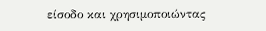είσοδο και χρησιμοποιώντας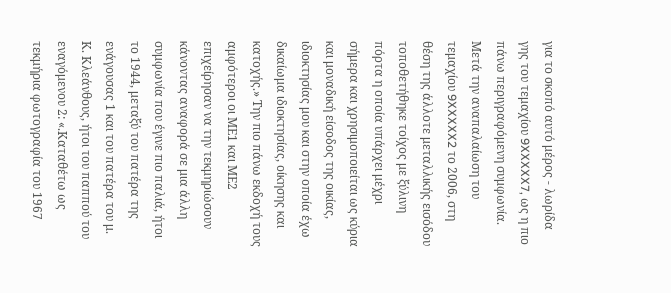για το σκοπό αυτό μέρος - λωρίδα γης του τεμαχίου 9XXXXX7, ως η πιο πάνω περιγραφόμενη συμφωνία. Μετά την αναπαλαίωση του τεμαχίου 9XXXXX2 το 2006, στη θέση της άλλοτε μεταλλικής εισόδου τοποθετήθηκε τοίχος με ξύλινη πόρτα η οποία υπάρχει μέχρι σήμερα και χρησιμοποιείται ως κύρια και μοναδική είσοδος της οικίας, ιδιοκτησίας μου και στην οποία έχω δικαίωμα ιδιοκτησίας, οίκησης και κατοχής.» Την πιο πάνω εκδοχή τους αμφότεροι οι ΜΕ1 και ΜΕ2 επιχείρησαν να την τεκμηριώσουν κάνοντας αναφορά σε μια άλλη συμφωνία που έγινε πιο παλιά, ήτοι το 1944, μεταξύ του πατέρα της ενάγουσας 1 και του πατέρα του μ. Κ. Κλεάνθους, ήτοι του παππού του εναγόμενου 2: «.Καταθέτω ως τεκμήρια φωτογραφία του 1967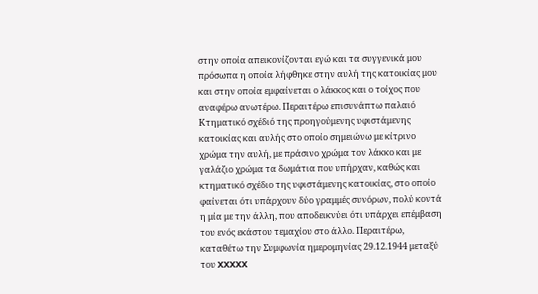στην οποία απεικονίζονται εγώ και τα συγγενικά μου πρόσωπα η οποία λήφθηκε στην αυλή της κατοικίας μου και στην οποία εμφαίνεται ο λάκκος και ο τοίχος που αναφέρω ανωτέρω. Περαιτέρω επισυνάπτω παλαιό Κτηματικό σχέδιό της προηγούμενης υφιστάμενης κατοικίας και αυλής στο οποίο σημειώνω με κίτρινο χρώμα την αυλή, με πράσινο χρώμα τον λάκκο και με γαλάζιο χρώμα τα δωμάτια που υπήρχαν, καθώς και κτηματικό σχέδιο της υφιστάμενης κατοικίας, στο οποίο φαίνεται ότι υπάρχουν δύο γραμμές συνόρων, πολύ κοντά η μία με την άλλη, που αποδεικνύει ότι υπάρχει επέμβαση του ενός εκάστου τεμαχίου στο άλλο. Περαιτέρω, καταθέτω την Συμφωνία ημερομηνίας 29.12.1944 μεταξύ του XXXXX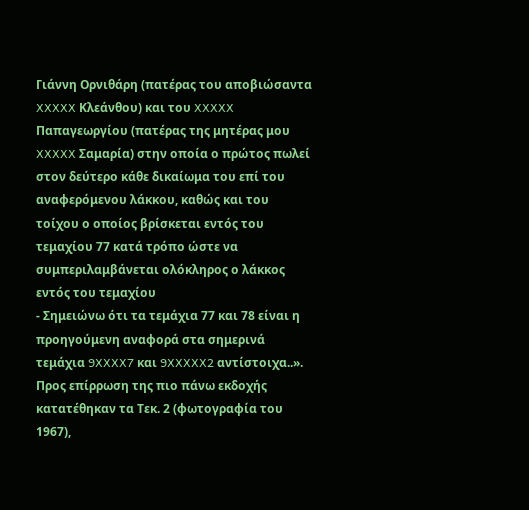Γιάννη Ορνιθάρη (πατέρας του αποβιώσαντα XXXXX Κλεάνθου) και του XXXXX Παπαγεωργίου (πατέρας της μητέρας μου XXXXX Σαμαρία) στην οποία ο πρώτος πωλεί στον δεύτερο κάθε δικαίωμα του επί του αναφερόμενου λάκκου, καθώς και του τοίχου ο οποίος βρίσκεται εντός του τεμαχίου 77 κατά τρόπο ώστε να συμπεριλαμβάνεται ολόκληρος ο λάκκος εντός του τεμαχίου
- Σημειώνω ότι τα τεμάχια 77 και 78 είναι η προηγούμενη αναφορά στα σημερινά τεμάχια 9XXXX7 και 9XXXXX2 αντίστοιχα..». Προς επίρρωση της πιο πάνω εκδοχής κατατέθηκαν τα Τεκ. 2 (φωτογραφία του 1967),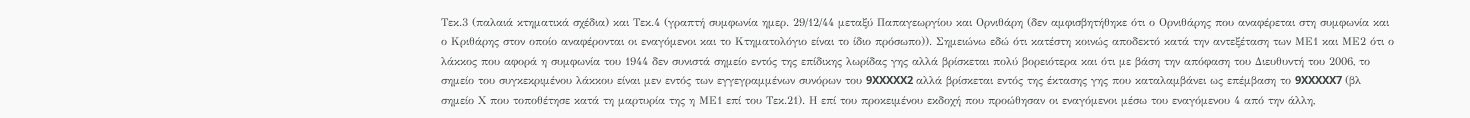Τεκ.3 (παλαιά κτηματικά σχέδια) και Τεκ.4 (γραπτή συμφωνία ημερ. 29/12/44 μεταξύ Παπαγεωργίου και Ορνιθάρη (δεν αμφισβητήθηκε ότι ο Ορνιθάρης που αναφέρεται στη συμφωνία και ο Κριθάρης στον οποίο αναφέρονται οι εναγόμενοι και το Κτηματολόγιο είναι το ίδιο πρόσωπο)). Σημειώνω εδώ ότι κατέστη κοινώς αποδεκτό κατά την αντεξέταση των ΜΕ1 και ΜΕ2 ότι ο λάκκος που αφορά η συμφωνία του 1944 δεν συνιστά σημείο εντός της επίδικης λωρίδας γης αλλά βρίσκεται πολύ βορειότερα και ότι με βάση την απόφαση του Διευθυντή του 2006, το σημείο του συγκεκριμένου λάκκου είναι μεν εντός των εγγεγραμμένων συνόρων του 9XXXXX2 αλλά βρίσκεται εντός της έκτασης γης που καταλαμβάνει ως επέμβαση το 9XXXXX7 (βλ σημείο Χ που τοποθέτησε κατά τη μαρτυρία της η ΜΕ1 επί του Τεκ.21). Η επί του προκειμένου εκδοχή που προώθησαν οι εναγόμενοι μέσω του εναγόμενου 4 από την άλλη,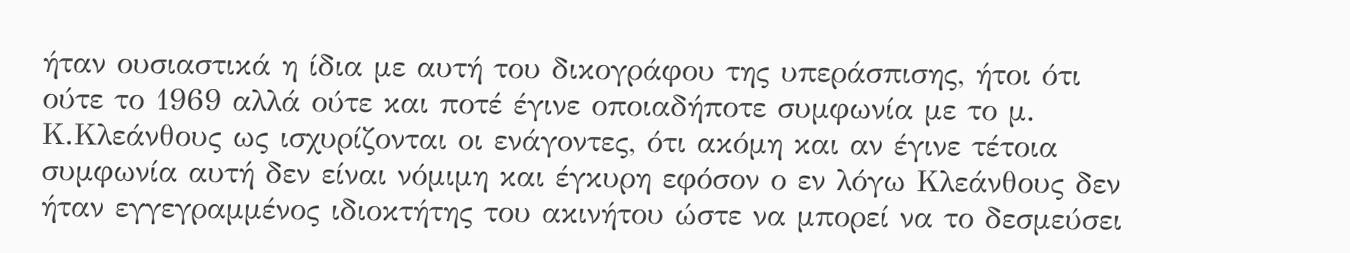ήταν ουσιαστικά η ίδια με αυτή του δικογράφου της υπεράσπισης, ήτοι ότι ούτε το 1969 αλλά ούτε και ποτέ έγινε οποιαδήποτε συμφωνία με το μ. Κ.Κλεάνθους ως ισχυρίζονται οι ενάγοντες, ότι ακόμη και αν έγινε τέτοια συμφωνία αυτή δεν είναι νόμιμη και έγκυρη εφόσον ο εν λόγω Κλεάνθους δεν ήταν εγγεγραμμένος ιδιοκτήτης του ακινήτου ώστε να μπορεί να το δεσμεύσει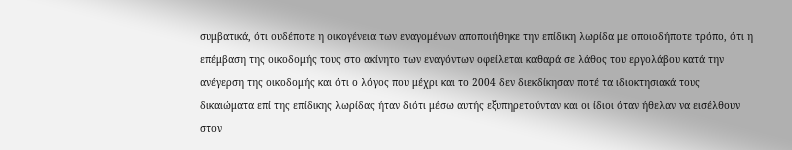συμβατικά, ότι ουδέποτε η οικογένεια των εναγομένων αποποιήθηκε την επίδικη λωρίδα με οποιοδήποτε τρόπο, ότι η επέμβαση της οικοδομής τους στο ακίνητο των εναγόντων οφείλεται καθαρά σε λάθος του εργολάβου κατά την ανέγερση της οικοδομής και ότι ο λόγος που μέχρι και το 2004 δεν διεκδίκησαν ποτέ τα ιδιοκτησιακά τους δικαιώματα επί της επίδικης λωρίδας ήταν διότι μέσω αυτής εξυπηρετούνταν και οι ίδιοι όταν ήθελαν να εισέλθουν στον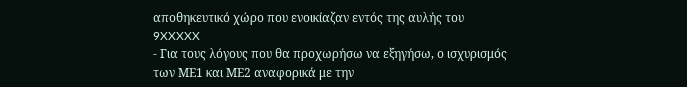αποθηκευτικό χώρο που ενοικίαζαν εντός της αυλής του 9XXXXX
- Για τους λόγους που θα προχωρήσω να εξηγήσω, ο ισχυρισμός των ΜΕ1 και ΜΕ2 αναφορικά με την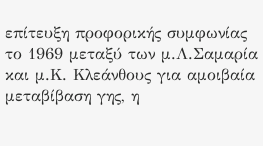επίτευξη προφορικής συμφωνίας το 1969 μεταξύ των μ.Λ.Σαμαρία και μ.Κ. Κλεάνθους για αμοιβαία μεταβίβαση γης, η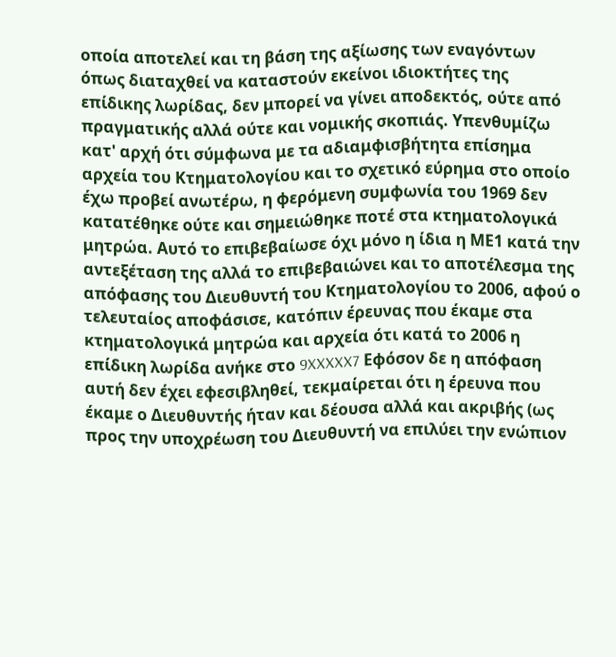οποία αποτελεί και τη βάση της αξίωσης των εναγόντων όπως διαταχθεί να καταστούν εκείνοι ιδιοκτήτες της επίδικης λωρίδας, δεν μπορεί να γίνει αποδεκτός, ούτε από πραγματικής αλλά ούτε και νομικής σκοπιάς. Υπενθυμίζω κατ' αρχή ότι σύμφωνα με τα αδιαμφισβήτητα επίσημα αρχεία του Κτηματολογίου και το σχετικό εύρημα στο οποίο έχω προβεί ανωτέρω, η φερόμενη συμφωνία του 1969 δεν κατατέθηκε ούτε και σημειώθηκε ποτέ στα κτηματολογικά μητρώα. Αυτό το επιβεβαίωσε όχι μόνο η ίδια η ΜΕ1 κατά την αντεξέταση της αλλά το επιβεβαιώνει και το αποτέλεσμα της απόφασης του Διευθυντή του Κτηματολογίου το 2006, αφού ο τελευταίος αποφάσισε, κατόπιν έρευνας που έκαμε στα κτηματολογικά μητρώα και αρχεία ότι κατά το 2006 η επίδικη λωρίδα ανήκε στο 9XXXXX7 Εφόσον δε η απόφαση αυτή δεν έχει εφεσιβληθεί, τεκμαίρεται ότι η έρευνα που έκαμε ο Διευθυντής ήταν και δέουσα αλλά και ακριβής (ως προς την υποχρέωση του Διευθυντή να επιλύει την ενώπιον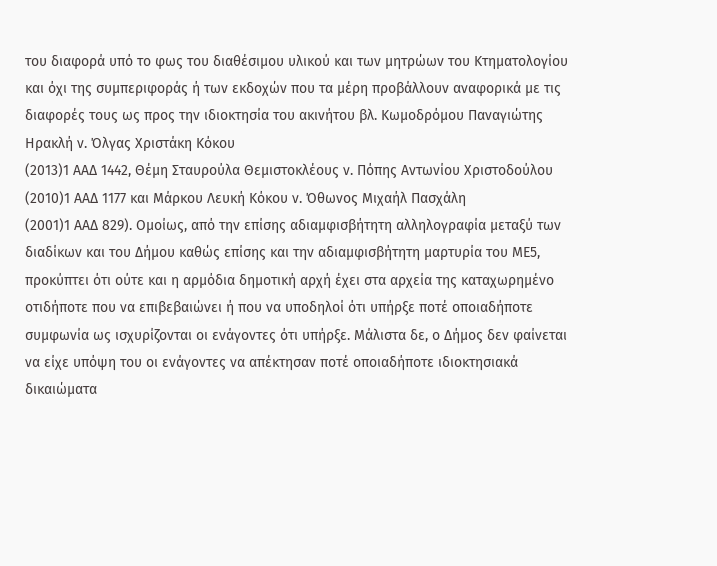του διαφορά υπό το φως του διαθέσιμου υλικού και των μητρώων του Κτηματολογίου και όχι της συμπεριφοράς ή των εκδοχών που τα μέρη προβάλλουν αναφορικά με τις διαφορές τους ως προς την ιδιοκτησία του ακινήτου βλ. Κωμοδρόμου Παναγιώτης Ηρακλή ν. Όλγας Χριστάκη Κόκου
(2013)1 ΑΑΔ 1442, Θέμη Σταυρούλα Θεμιστοκλέους ν. Πόπης Αντωνίου Χριστοδούλου
(2010)1 ΑΑΔ 1177 και Mάρκου Λευκή Kόκου ν. Όθωνος Mιχαήλ Πασχάλη
(2001)1 ΑΑΔ 829). Ομοίως, από την επίσης αδιαμφισβήτητη αλληλογραφία μεταξύ των διαδίκων και του Δήμου καθώς επίσης και την αδιαμφισβήτητη μαρτυρία του ΜΕ5, προκύπτει ότι ούτε και η αρμόδια δημοτική αρχή έχει στα αρχεία της καταχωρημένο οτιδήποτε που να επιβεβαιώνει ή που να υποδηλοί ότι υπήρξε ποτέ οποιαδήποτε συμφωνία ως ισχυρίζονται οι ενάγοντες ότι υπήρξε. Μάλιστα δε, ο Δήμος δεν φαίνεται να είχε υπόψη του οι ενάγοντες να απέκτησαν ποτέ οποιαδήποτε ιδιοκτησιακά δικαιώματα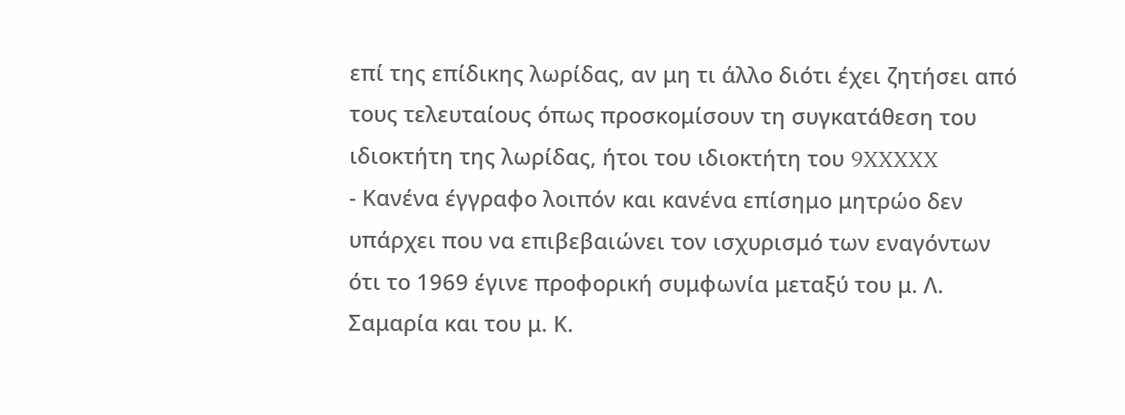επί της επίδικης λωρίδας, αν μη τι άλλο διότι έχει ζητήσει από τους τελευταίους όπως προσκομίσουν τη συγκατάθεση του ιδιοκτήτη της λωρίδας, ήτοι του ιδιοκτήτη του 9XXXXX
- Κανένα έγγραφο λοιπόν και κανένα επίσημο μητρώο δεν υπάρχει που να επιβεβαιώνει τον ισχυρισμό των εναγόντων ότι το 1969 έγινε προφορική συμφωνία μεταξύ του μ. Λ. Σαμαρία και του μ. Κ.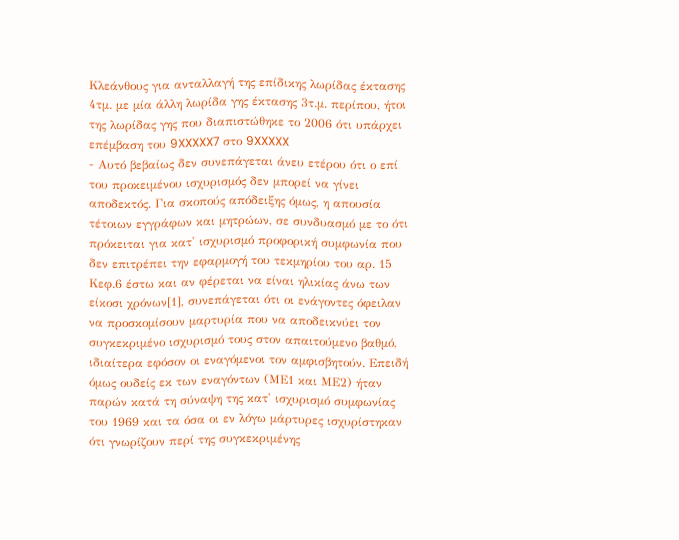Κλεάνθους για ανταλλαγή της επίδικης λωρίδας έκτασης 4τμ. με μία άλλη λωρίδα γης έκτασης 3τ.μ. περίπου, ήτοι της λωρίδας γης που διαπιστώθηκε το 2006 ότι υπάρχει επέμβαση του 9XXXXX7 στο 9XXXXX
- Αυτό βεβαίως δεν συνεπάγεται άνευ ετέρου ότι ο επί του προκειμένου ισχυρισμός δεν μπορεί να γίνει αποδεκτός. Για σκοπούς απόδειξης όμως, η απουσία τέτοιων εγγράφων και μητρώων, σε συνδυασμό με το ότι πρόκειται για κατ' ισχυρισμό προφορική συμφωνία που δεν επιτρέπει την εφαρμογή του τεκμηρίου του αρ. 15 Κεφ.6 έστω και αν φέρεται να είναι ηλικίας άνω των είκοσι χρόνων[1], συνεπάγεται ότι οι ενάγοντες όφειλαν να προσκομίσουν μαρτυρία που να αποδεικνύει τον συγκεκριμένο ισχυρισμό τους στον απαιτούμενο βαθμό, ιδιαίτερα εφόσον οι εναγόμενοι τον αμφισβητούν. Επειδή όμως ουδείς εκ των εναγόντων (ΜΕ1 και ΜΕ2) ήταν παρών κατά τη σύναψη της κατ' ισχυρισμό συμφωνίας του 1969 και τα όσα οι εν λόγω μάρτυρες ισχυρίστηκαν ότι γνωρίζουν περί της συγκεκριμένης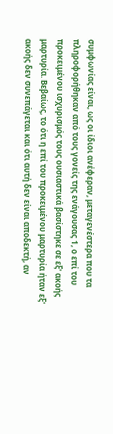συμφωνίας είναι, ως οι ίδιοι ανέφεραν, μεταγενέστερα που τα πληροφορήθηκαν από τους γονείς της ενάγουσας 1, ο επί του προκειμένου ισχυρισμός τους ουσιαστικά βασίστηκε σε εξ' ακοής μαρτυρία. Βεβαίως, το ότι η επί του προκειμένου μαρτυρία ήταν εξ' ακοής δεν συνεπάγεται και ότι αυτή δεν είναι αποδεκτή, αν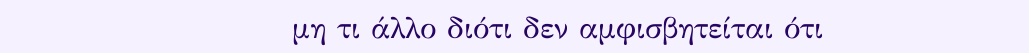μη τι άλλο διότι δεν αμφισβητείται ότι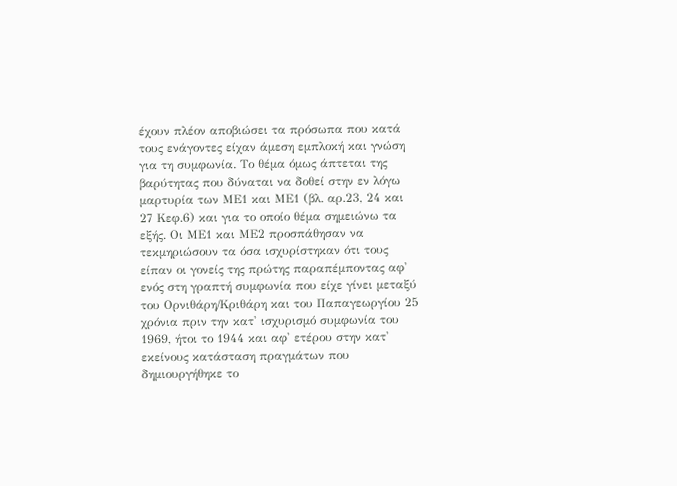έχουν πλέον αποβιώσει τα πρόσωπα που κατά τους ενάγοντες είχαν άμεση εμπλοκή και γνώση για τη συμφωνία. Το θέμα όμως άπτεται της βαρύτητας που δύναται να δοθεί στην εν λόγω μαρτυρία των ΜΕ1 και ΜΕ1 (βλ. αρ.23, 24 και 27 Κεφ.6) και για το οποίο θέμα σημειώνω τα εξής. Οι ΜΕ1 και ΜΕ2 προσπάθησαν να τεκμηριώσουν τα όσα ισχυρίστηκαν ότι τους είπαν οι γονείς της πρώτης παραπέμποντας αφ' ενός στη γραπτή συμφωνία που είχε γίνει μεταξύ του Ορνιθάρη/Κριθάρη και του Παπαγεωργίου 25 χρόνια πριν την κατ' ισχυρισμό συμφωνία του 1969, ήτοι το 1944 και αφ' ετέρου στην κατ' εκείνους κατάσταση πραγμάτων που δημιουργήθηκε το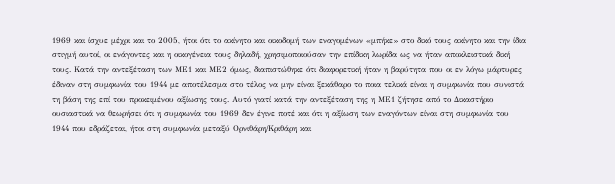1969 και ίσχυε μέχρι και το 2005, ήτοι ότι το ακίνητο και οικοδομή των εναγομένων «μπήκε» στο δικό τους ακίνητο και την ίδια στιγμή αυτοί, οι ενάγοντες και η οικογένεια τους δηλαδή, χρησιμοποιούσαν την επίδικη λωρίδα ως να ήταν αποκλειστικά δική τους. Κατά την αντεξέταση των ΜΕ1 και ΜΕ2 όμως, διαπιστώθηκε ότι διαφορετική ήταν η βαρύτητα που οι εν λόγω μάρτυρες έδιναν στη συμφωνία του 1944 με αποτέλεσμα στο τέλος να μην είναι ξεκάθαρο το ποια τελικά είναι η συμφωνία που συνιστά τη βάση της επί του προκειμένου αξίωσης τους. Αυτό γιατί κατά την αντεξέταση της η ΜΕ1 ζήτησε από το Δικαστήριο ουσιαστικά να θεωρήσει ότι η συμφωνία του 1969 δεν έγινε ποτέ και ότι η αξίωση των εναγόντων είναι στη συμφωνία του 1944 που εδράζεται, ήτοι στη συμφωνία μεταξύ Ορνιθάρη/Κριθάρη και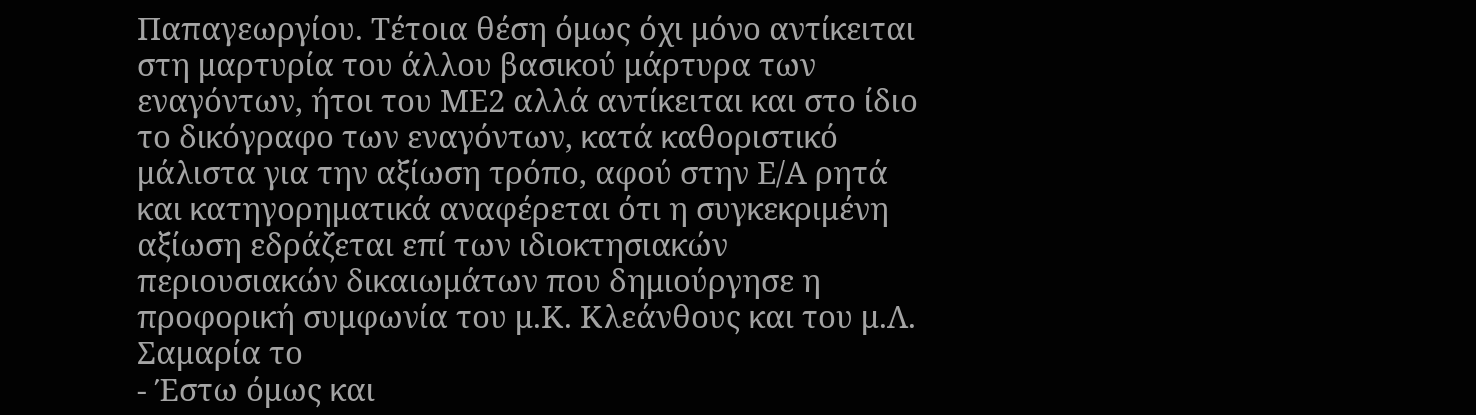Παπαγεωργίου. Τέτοια θέση όμως όχι μόνο αντίκειται στη μαρτυρία του άλλου βασικού μάρτυρα των εναγόντων, ήτοι του ΜΕ2 αλλά αντίκειται και στο ίδιο το δικόγραφο των εναγόντων, κατά καθοριστικό μάλιστα για την αξίωση τρόπο, αφού στην Ε/Α ρητά και κατηγορηματικά αναφέρεται ότι η συγκεκριμένη αξίωση εδράζεται επί των ιδιοκτησιακών περιουσιακών δικαιωμάτων που δημιούργησε η προφορική συμφωνία του μ.Κ. Κλεάνθους και του μ.Λ. Σαμαρία το
- Έστω όμως και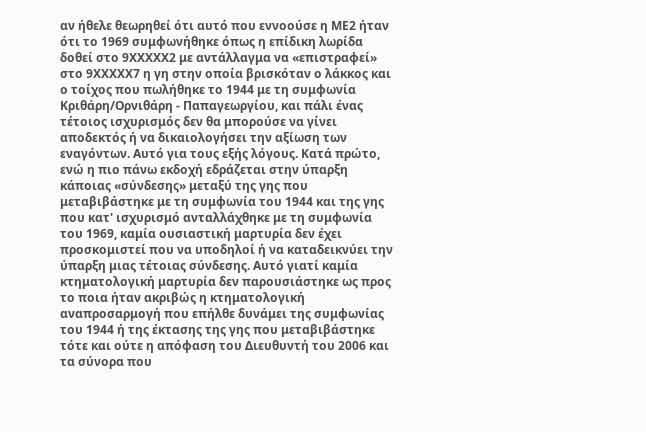αν ήθελε θεωρηθεί ότι αυτό που εννοούσε η ΜΕ2 ήταν ότι το 1969 συμφωνήθηκε όπως η επίδικη λωρίδα δοθεί στο 9XXXXX2 με αντάλλαγμα να «επιστραφεί» στο 9XXXXX7 η γη στην οποία βρισκόταν ο λάκκος και ο τοίχος που πωλήθηκε το 1944 με τη συμφωνία Κριθάρη/Ορνιθάρη - Παπαγεωργίου, και πάλι ένας τέτοιος ισχυρισμός δεν θα μπορούσε να γίνει αποδεκτός ή να δικαιολογήσει την αξίωση των εναγόντων. Αυτό για τους εξής λόγους. Κατά πρώτο, ενώ η πιο πάνω εκδοχή εδράζεται στην ύπαρξη κάποιας «σύνδεσης» μεταξύ της γης που μεταβιβάστηκε με τη συμφωνία του 1944 και της γης που κατ' ισχυρισμό ανταλλάχθηκε με τη συμφωνία του 1969, καμία ουσιαστική μαρτυρία δεν έχει προσκομιστεί που να υποδηλοί ή να καταδεικνύει την ύπαρξη μιας τέτοιας σύνδεσης. Αυτό γιατί καμία κτηματολογική μαρτυρία δεν παρουσιάστηκε ως προς το ποια ήταν ακριβώς η κτηματολογική αναπροσαρμογή που επήλθε δυνάμει της συμφωνίας του 1944 ή της έκτασης της γης που μεταβιβάστηκε τότε και ούτε η απόφαση του Διευθυντή του 2006 και τα σύνορα που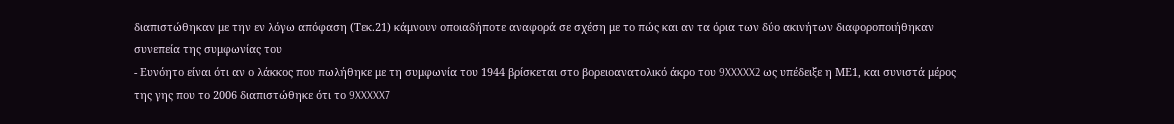διαπιστώθηκαν με την εν λόγω απόφαση (Τεκ.21) κάμνουν οποιαδήποτε αναφορά σε σχέση με το πώς και αν τα όρια των δύο ακινήτων διαφοροποιήθηκαν συνεπεία της συμφωνίας του
- Ευνόητο είναι ότι αν ο λάκκος που πωλήθηκε με τη συμφωνία του 1944 βρίσκεται στο βορειοανατολικό άκρο του 9XXXXX2 ως υπέδειξε η ΜΕ1, και συνιστά μέρος της γης που το 2006 διαπιστώθηκε ότι το 9XXXXX7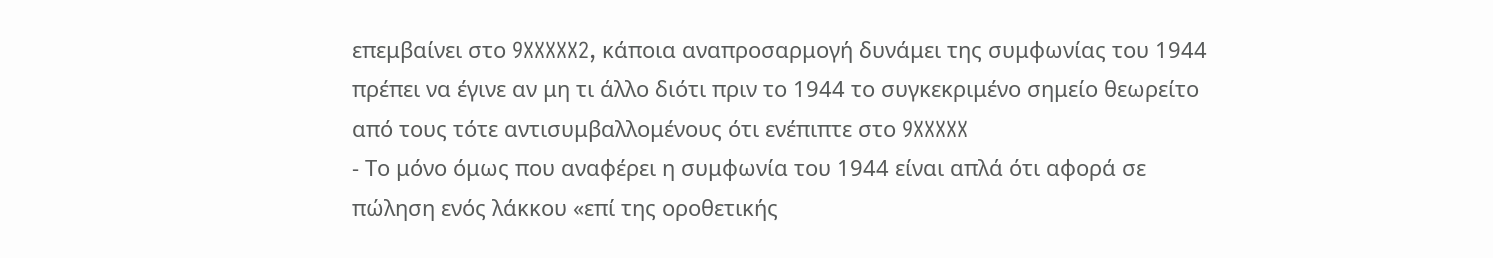επεμβαίνει στο 9XXXXX2, κάποια αναπροσαρμογή δυνάμει της συμφωνίας του 1944 πρέπει να έγινε αν μη τι άλλο διότι πριν το 1944 το συγκεκριμένο σημείο θεωρείτο από τους τότε αντισυμβαλλομένους ότι ενέπιπτε στο 9XXXXX
- Το μόνο όμως που αναφέρει η συμφωνία του 1944 είναι απλά ότι αφορά σε πώληση ενός λάκκου «επί της οροθετικής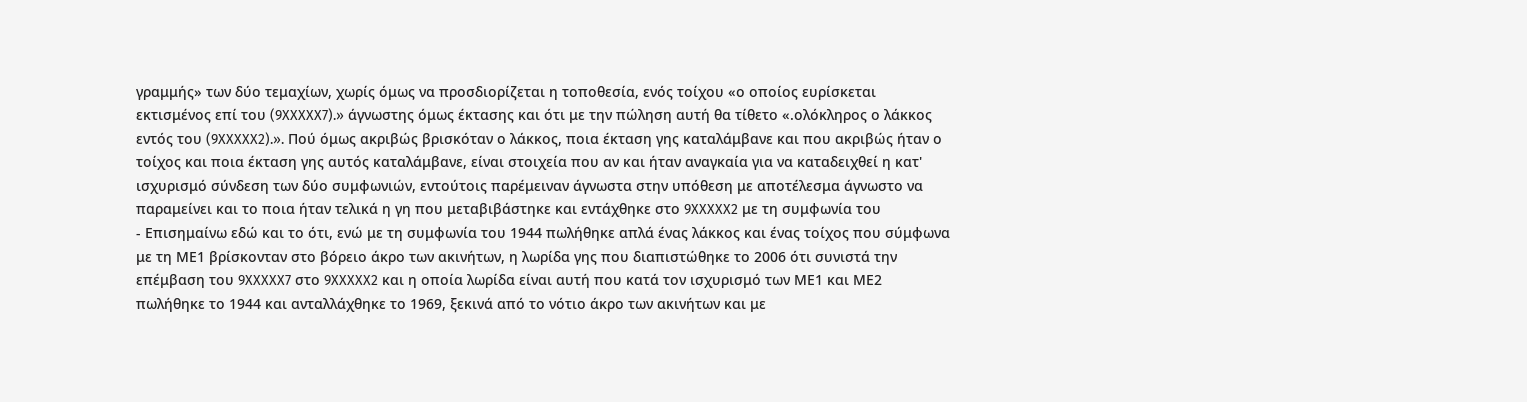γραμμής» των δύο τεμαχίων, χωρίς όμως να προσδιορίζεται η τοποθεσία, ενός τοίχου «ο οποίος ευρίσκεται εκτισμένος επί του (9XXXXX7).» άγνωστης όμως έκτασης και ότι με την πώληση αυτή θα τίθετο «.ολόκληρος ο λάκκος εντός του (9XXXXX2).». Πού όμως ακριβώς βρισκόταν ο λάκκος, ποια έκταση γης καταλάμβανε και που ακριβώς ήταν ο τοίχος και ποια έκταση γης αυτός καταλάμβανε, είναι στοιχεία που αν και ήταν αναγκαία για να καταδειχθεί η κατ' ισχυρισμό σύνδεση των δύο συμφωνιών, εντούτοις παρέμειναν άγνωστα στην υπόθεση με αποτέλεσμα άγνωστο να παραμείνει και το ποια ήταν τελικά η γη που μεταβιβάστηκε και εντάχθηκε στο 9XXXXX2 με τη συμφωνία του
- Επισημαίνω εδώ και το ότι, ενώ με τη συμφωνία του 1944 πωλήθηκε απλά ένας λάκκος και ένας τοίχος που σύμφωνα με τη ΜΕ1 βρίσκονταν στο βόρειο άκρο των ακινήτων, η λωρίδα γης που διαπιστώθηκε το 2006 ότι συνιστά την επέμβαση του 9XXXXX7 στο 9XXXXX2 και η οποία λωρίδα είναι αυτή που κατά τον ισχυρισμό των ΜΕ1 και ΜΕ2 πωλήθηκε το 1944 και ανταλλάχθηκε το 1969, ξεκινά από το νότιο άκρο των ακινήτων και με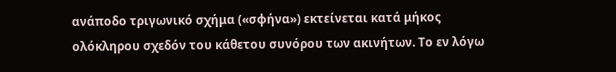ανάποδο τριγωνικό σχήμα («σφήνα») εκτείνεται κατά μήκος ολόκληρου σχεδόν του κάθετου συνόρου των ακινήτων. Το εν λόγω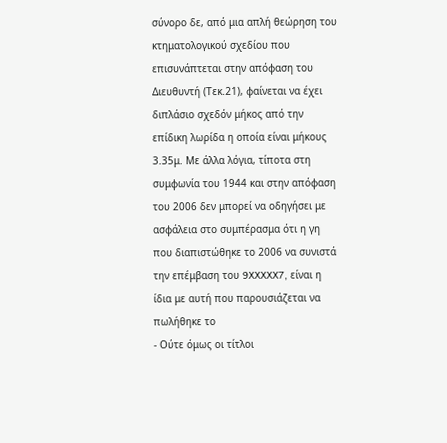σύνορο δε, από μια απλή θεώρηση του κτηματολογικού σχεδίου που επισυνάπτεται στην απόφαση του Διευθυντή (Τεκ.21), φαίνεται να έχει διπλάσιο σχεδόν μήκος από την επίδικη λωρίδα η οποία είναι μήκους 3.35μ. Με άλλα λόγια, τίποτα στη συμφωνία του 1944 και στην απόφαση του 2006 δεν μπορεί να οδηγήσει με ασφάλεια στο συμπέρασμα ότι η γη που διαπιστώθηκε το 2006 να συνιστά την επέμβαση του 9XXXXX7, είναι η ίδια με αυτή που παρουσιάζεται να πωλήθηκε το
- Ούτε όμως οι τίτλοι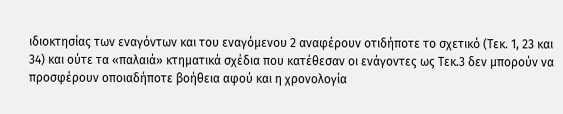ιδιοκτησίας των εναγόντων και του εναγόμενου 2 αναφέρουν οτιδήποτε το σχετικό (Τεκ. 1, 23 και 34) και ούτε τα «παλαιά» κτηματικά σχέδια που κατέθεσαν οι ενάγοντες ως Τεκ.3 δεν μπορούν να προσφέρουν οποιαδήποτε βοήθεια αφού και η χρονολογία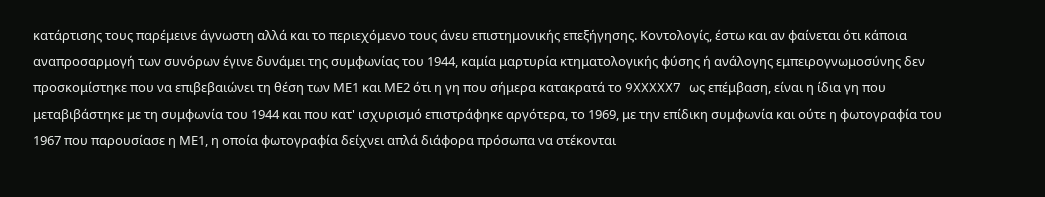κατάρτισης τους παρέμεινε άγνωστη αλλά και το περιεχόμενο τους άνευ επιστημονικής επεξήγησης. Κοντολογίς, έστω και αν φαίνεται ότι κάποια αναπροσαρμογή των συνόρων έγινε δυνάμει της συμφωνίας του 1944, καμία μαρτυρία κτηματολογικής φύσης ή ανάλογης εμπειρογνωμοσύνης δεν προσκομίστηκε που να επιβεβαιώνει τη θέση των ΜΕ1 και ΜΕ2 ότι η γη που σήμερα κατακρατά το 9XXXXX7 ως επέμβαση, είναι η ίδια γη που μεταβιβάστηκε με τη συμφωνία του 1944 και που κατ' ισχυρισμό επιστράφηκε αργότερα, το 1969, με την επίδικη συμφωνία και ούτε η φωτογραφία του 1967 που παρουσίασε η ΜΕ1, η οποία φωτογραφία δείχνει απλά διάφορα πρόσωπα να στέκονται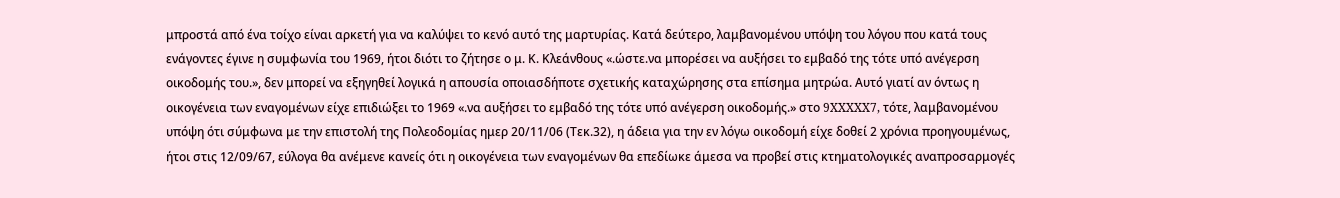μπροστά από ένα τοίχο είναι αρκετή για να καλύψει το κενό αυτό της μαρτυρίας. Κατά δεύτερο, λαμβανομένου υπόψη του λόγου που κατά τους ενάγοντες έγινε η συμφωνία του 1969, ήτοι διότι το ζήτησε ο μ. Κ. Κλεάνθους «.ώστε.να μπορέσει να αυξήσει το εμβαδό της τότε υπό ανέγερση οικοδομής του.», δεν μπορεί να εξηγηθεί λογικά η απουσία οποιασδήποτε σχετικής καταχώρησης στα επίσημα μητρώα. Αυτό γιατί αν όντως η οικογένεια των εναγομένων είχε επιδιώξει το 1969 «.να αυξήσει το εμβαδό της τότε υπό ανέγερση οικοδομής.» στο 9XXXXX7, τότε, λαμβανομένου υπόψη ότι σύμφωνα με την επιστολή της Πολεοδομίας ημερ 20/11/06 (Τεκ.32), η άδεια για την εν λόγω οικοδομή είχε δοθεί 2 χρόνια προηγουμένως, ήτοι στις 12/09/67, εύλογα θα ανέμενε κανείς ότι η οικογένεια των εναγομένων θα επεδίωκε άμεσα να προβεί στις κτηματολογικές αναπροσαρμογές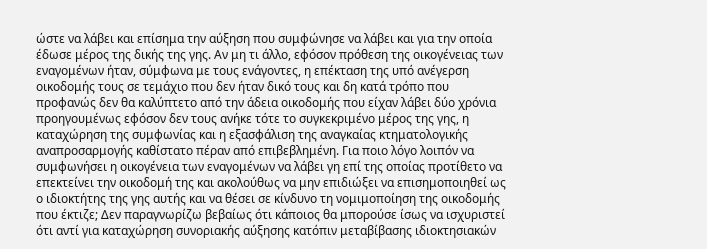ώστε να λάβει και επίσημα την αύξηση που συμφώνησε να λάβει και για την οποία έδωσε μέρος της δικής της γης. Αν μη τι άλλο, εφόσον πρόθεση της οικογένειας των εναγομένων ήταν, σύμφωνα με τους ενάγοντες, η επέκταση της υπό ανέγερση οικοδομής τους σε τεμάχιο που δεν ήταν δικό τους και δη κατά τρόπο που προφανώς δεν θα καλύπτετο από την άδεια οικοδομής που είχαν λάβει δύο χρόνια προηγουμένως εφόσον δεν τους ανήκε τότε το συγκεκριμένο μέρος της γης, η καταχώρηση της συμφωνίας και η εξασφάλιση της αναγκαίας κτηματολογικής αναπροσαρμογής καθίστατο πέραν από επιβεβλημένη. Για ποιο λόγο λοιπόν να συμφωνήσει η οικογένεια των εναγομένων να λάβει γη επί της οποίας προτίθετο να επεκτείνει την οικοδομή της και ακολούθως να μην επιδιώξει να επισημοποιηθεί ως ο ιδιοκτήτης της γης αυτής και να θέσει σε κίνδυνο τη νομιμοποίηση της οικοδομής που έκτιζε; Δεν παραγνωρίζω βεβαίως ότι κάποιος θα μπορούσε ίσως να ισχυριστεί ότι αντί για καταχώρηση συνοριακής αύξησης κατόπιν μεταβίβασης ιδιοκτησιακών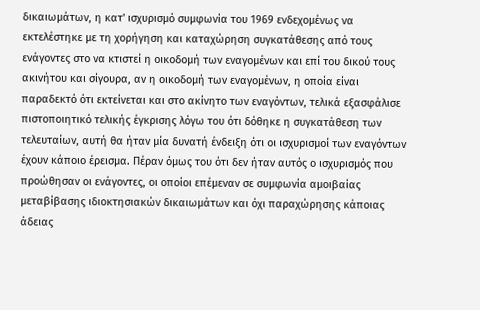δικαιωμάτων, η κατ' ισχυρισμό συμφωνία του 1969 ενδεχομένως να εκτελέστηκε με τη χορήγηση και καταχώρηση συγκατάθεσης από τους ενάγοντες στο να κτιστεί η οικοδομή των εναγομένων και επί του δικού τους ακινήτου και σίγουρα, αν η οικοδομή των εναγομένων, η οποία είναι παραδεκτό ότι εκτείνεται και στο ακίνητο των εναγόντων, τελικά εξασφάλισε πιστοποιητικό τελικής έγκρισης λόγω του ότι δόθηκε η συγκατάθεση των τελευταίων, αυτή θα ήταν μία δυνατή ένδειξη ότι οι ισχυρισμοί των εναγόντων έχουν κάποιο έρεισμα. Πέραν όμως του ότι δεν ήταν αυτός ο ισχυρισμός που προώθησαν οι ενάγοντες, οι οποίοι επέμεναν σε συμφωνία αμοιβαίας μεταβίβασης ιδιοκτησιακών δικαιωμάτων και όχι παραχώρησης κάποιας άδειας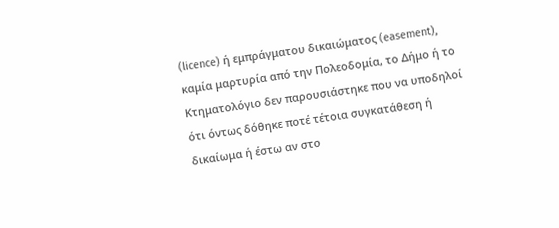(licence) ή εμπράγματου δικαιώματος (easement), καμία μαρτυρία από την Πολεοδομία, το Δήμο ή το Κτηματολόγιο δεν παρουσιάστηκε που να υποδηλοί ότι όντως δόθηκε ποτέ τέτοια συγκατάθεση ή δικαίωμα ή έστω αν στο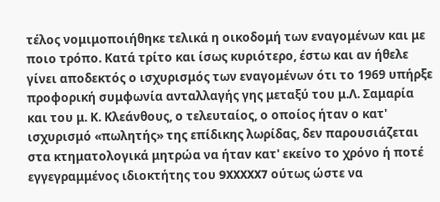τέλος νομιμοποιήθηκε τελικά η οικοδομή των εναγομένων και με ποιο τρόπο. Κατά τρίτο και ίσως κυριότερο, έστω και αν ήθελε γίνει αποδεκτός ο ισχυρισμός των εναγομένων ότι το 1969 υπήρξε προφορική συμφωνία ανταλλαγής γης μεταξύ του μ.Λ. Σαμαρία και του μ. Κ. Κλεάνθους, ο τελευταίος, ο οποίος ήταν ο κατ' ισχυρισμό «πωλητής» της επίδικης λωρίδας, δεν παρουσιάζεται στα κτηματολογικά μητρώα να ήταν κατ' εκείνο το χρόνο ή ποτέ εγγεγραμμένος ιδιοκτήτης του 9XXXXX7 ούτως ώστε να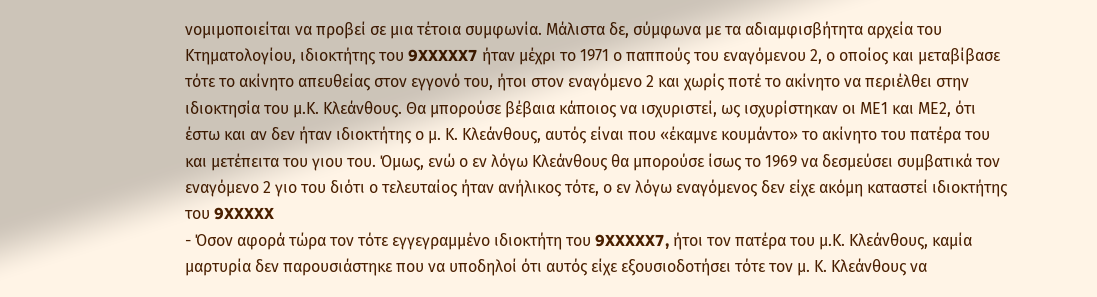νομιμοποιείται να προβεί σε μια τέτοια συμφωνία. Μάλιστα δε, σύμφωνα με τα αδιαμφισβήτητα αρχεία του Κτηματολογίου, ιδιοκτήτης του 9XXXXX7 ήταν μέχρι το 1971 ο παππούς του εναγόμενου 2, ο οποίος και μεταβίβασε τότε το ακίνητο απευθείας στον εγγονό του, ήτοι στον εναγόμενο 2 και χωρίς ποτέ το ακίνητο να περιέλθει στην ιδιοκτησία του μ.Κ. Κλεάνθους. Θα μπορούσε βέβαια κάποιος να ισχυριστεί, ως ισχυρίστηκαν οι ΜΕ1 και ΜΕ2, ότι έστω και αν δεν ήταν ιδιοκτήτης ο μ. Κ. Κλεάνθους, αυτός είναι που «έκαμνε κουμάντο» το ακίνητο του πατέρα του και μετέπειτα του γιου του. Όμως, ενώ ο εν λόγω Κλεάνθους θα μπορούσε ίσως το 1969 να δεσμεύσει συμβατικά τον εναγόμενο 2 γιο του διότι ο τελευταίος ήταν ανήλικος τότε, ο εν λόγω εναγόμενος δεν είχε ακόμη καταστεί ιδιοκτήτης του 9XXXXX
- Όσον αφορά τώρα τον τότε εγγεγραμμένο ιδιοκτήτη του 9XXXXX7, ήτοι τον πατέρα του μ.Κ. Κλεάνθους, καμία μαρτυρία δεν παρουσιάστηκε που να υποδηλοί ότι αυτός είχε εξουσιοδοτήσει τότε τον μ. Κ. Κλεάνθους να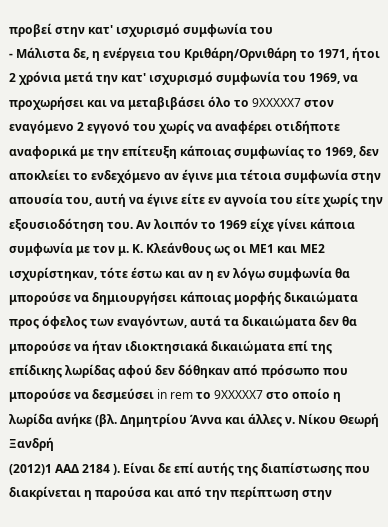προβεί στην κατ' ισχυρισμό συμφωνία του
- Μάλιστα δε, η ενέργεια του Κριθάρη/Ορνιθάρη το 1971, ήτοι 2 χρόνια μετά την κατ' ισχυρισμό συμφωνία του 1969, να προχωρήσει και να μεταβιβάσει όλο το 9XXXXX7 στον εναγόμενο 2 εγγονό του χωρίς να αναφέρει οτιδήποτε αναφορικά με την επίτευξη κάποιας συμφωνίας το 1969, δεν αποκλείει το ενδεχόμενο αν έγινε μια τέτοια συμφωνία στην απουσία του, αυτή να έγινε είτε εν αγνοία του είτε χωρίς την εξουσιοδότηση του. Αν λοιπόν το 1969 είχε γίνει κάποια συμφωνία με τον μ. Κ. Κλεάνθους ως οι ΜΕ1 και ΜΕ2 ισχυρίστηκαν, τότε έστω και αν η εν λόγω συμφωνία θα μπορούσε να δημιουργήσει κάποιας μορφής δικαιώματα προς όφελος των εναγόντων, αυτά τα δικαιώματα δεν θα μπορούσε να ήταν ιδιοκτησιακά δικαιώματα επί της επίδικης λωρίδας αφού δεν δόθηκαν από πρόσωπο που μπορούσε να δεσμεύσει in rem το 9XXXXX7 στο οποίο η λωρίδα ανήκε (βλ. Δημητρίου Άννα και άλλες ν. Νίκου Θεωρή Ξανδρή
(2012)1 ΑΑΔ 2184 ). Είναι δε επί αυτής της διαπίστωσης που διακρίνεται η παρούσα και από την περίπτωση στην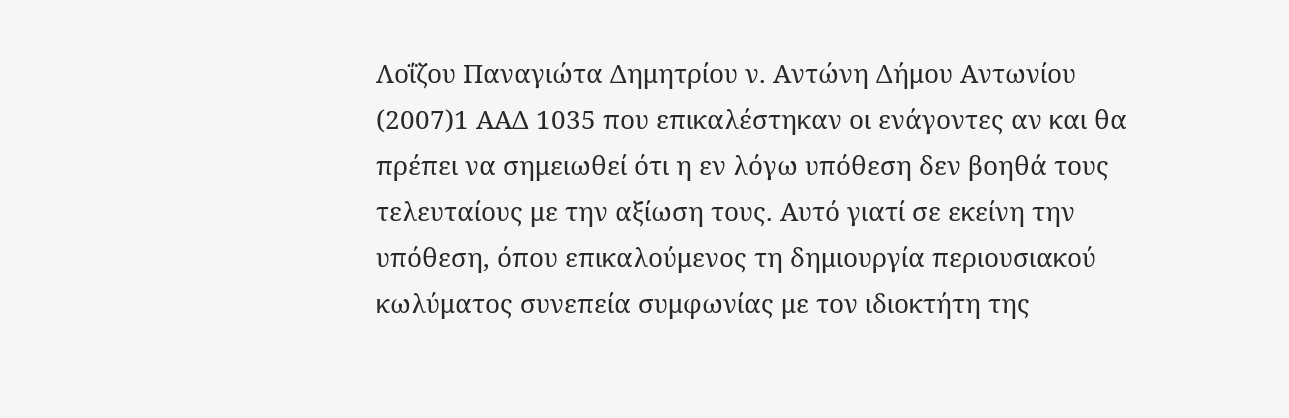Λοΐζου Παναγιώτα Δημητρίου ν. Αντώνη Δήμου Αντωνίου
(2007)1 ΑΑΔ 1035 που επικαλέστηκαν οι ενάγοντες αν και θα πρέπει να σημειωθεί ότι η εν λόγω υπόθεση δεν βοηθά τους τελευταίους με την αξίωση τους. Αυτό γιατί σε εκείνη την υπόθεση, όπου επικαλούμενος τη δημιουργία περιουσιακού κωλύματος συνεπεία συμφωνίας με τον ιδιοκτήτη της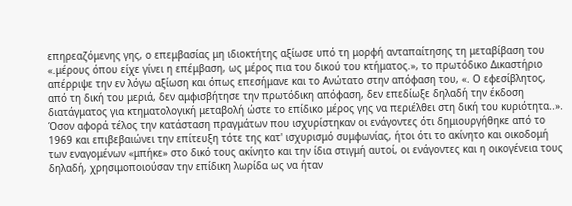επηρεαζόμενης γης, ο επεμβασίας μη ιδιοκτήτης αξίωσε υπό τη μορφή ανταπαίτησης τη μεταβίβαση του «.μέρους όπου είχε γίνει η επέμβαση, ως μέρος πια του δικού του κτήματος.», το πρωτόδικο Δικαστήριο απέρριψε την εν λόγω αξίωση και όπως επεσήμανε και το Ανώτατο στην απόφαση του, «. Ο εφεσίβλητος, από τη δική του μεριά, δεν αμφισβήτησε την πρωτόδικη απόφαση, δεν επεδίωξε δηλαδή την έκδοση διατάγματος για κτηματολογική μεταβολή ώστε το επίδικο μέρος γης να περιέλθει στη δική του κυριότητα..». Όσον αφορά τέλος την κατάσταση πραγμάτων που ισχυρίστηκαν οι ενάγοντες ότι δημιουργήθηκε από το 1969 και επιβεβαιώνει την επίτευξη τότε της κατ' ισχυρισμό συμφωνίας, ήτοι ότι το ακίνητο και οικοδομή των εναγομένων «μπήκε» στο δικό τους ακίνητο και την ίδια στιγμή αυτοί, οι ενάγοντες και η οικογένεια τους δηλαδή, χρησιμοποιούσαν την επίδικη λωρίδα ως να ήταν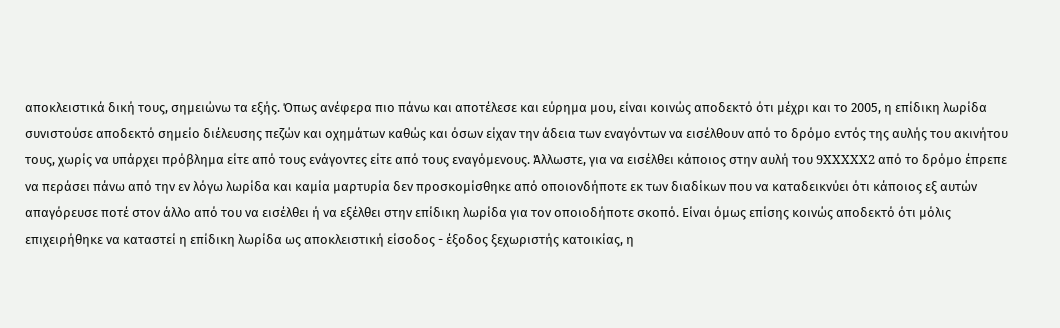αποκλειστικά δική τους, σημειώνω τα εξής. Όπως ανέφερα πιο πάνω και αποτέλεσε και εύρημα μου, είναι κοινώς αποδεκτό ότι μέχρι και το 2005, η επίδικη λωρίδα συνιστούσε αποδεκτό σημείο διέλευσης πεζών και οχημάτων καθώς και όσων είχαν την άδεια των εναγόντων να εισέλθουν από το δρόμο εντός της αυλής του ακινήτου τους, χωρίς να υπάρχει πρόβλημα είτε από τους ενάγοντες είτε από τους εναγόμενους. Άλλωστε, για να εισέλθει κάποιος στην αυλή του 9XXXXX2 από το δρόμο έπρεπε να περάσει πάνω από την εν λόγω λωρίδα και καμία μαρτυρία δεν προσκομίσθηκε από οποιονδήποτε εκ των διαδίκων που να καταδεικνύει ότι κάποιος εξ αυτών απαγόρευσε ποτέ στον άλλο από του να εισέλθει ή να εξέλθει στην επίδικη λωρίδα για τον οποιοδήποτε σκοπό. Είναι όμως επίσης κοινώς αποδεκτό ότι μόλις επιχειρήθηκε να καταστεί η επίδικη λωρίδα ως αποκλειστική είσοδος - έξοδος ξεχωριστής κατοικίας, η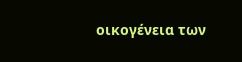οικογένεια των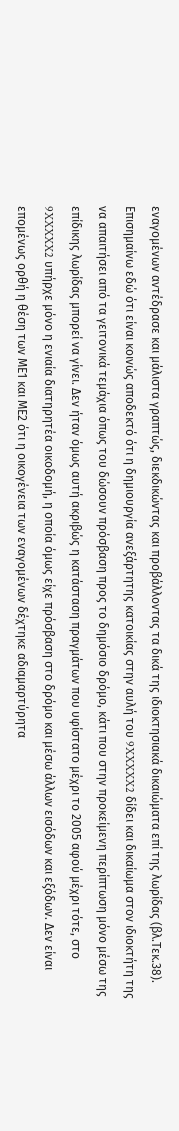εναγομένων αντέδρασε και μάλιστα γραπτώς, διεκδικώντας και προβάλλοντας τα δικά της ιδιοκτησιακά δικαιώματα επί της λωρίδας (βλ.Τεκ.38). Επισημαίνω εδώ ότι είναι κοινώς αποδεκτό ότι η δημιουργία ανεξάρτητης κατοικίας στην αυλή του 9XXXXX2 δίδει και δικαίωμα στον ιδιοκτήτη της να απαιτήσει από τα γειτονικά τεμάχια όπως του δώσουν πρόσβαση προς το δημόσιο δρόμο, κάτι που στην προκείμενη περίπτωση μόνο μέσω της επίδικης λωρίδας μπορεί να γίνει. Δεν ήταν όμως αυτή ακριβώς η κατάσταση πραγμάτων που υφίστατο μέχρι το 2005 αφού μέχρι τότε, στο 9XXXXX2 υπήρχε μόνο η ενιαία διατηρητέα οικοδομή, η οποία όμως είχε πρόσβαση στο δρόμο και μέσω άλλων εισόδων και εξόδων. Δεν είναι επομένως ορθή η θέση των ΜΕ1 και ΜΕ2 ότι η οικογένεια των εναγομένων δέχτηκε αδιαμαρτύρητα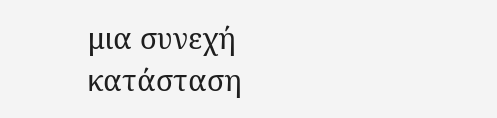μια συνεχή κατάσταση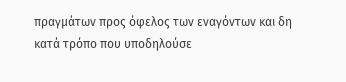πραγμάτων προς όφελος των εναγόντων και δη κατά τρόπο που υποδηλούσε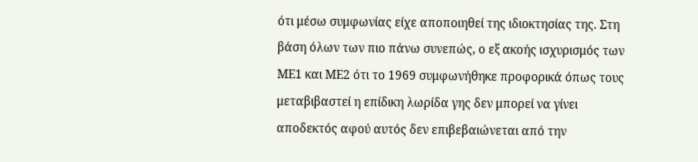ότι μέσω συμφωνίας είχε αποποιηθεί της ιδιοκτησίας της. Στη βάση όλων των πιο πάνω συνεπώς, ο εξ ακοής ισχυρισμός των ΜΕ1 και ΜΕ2 ότι το 1969 συμφωνήθηκε προφορικά όπως τους μεταβιβαστεί η επίδικη λωρίδα γης δεν μπορεί να γίνει αποδεκτός αφού αυτός δεν επιβεβαιώνεται από την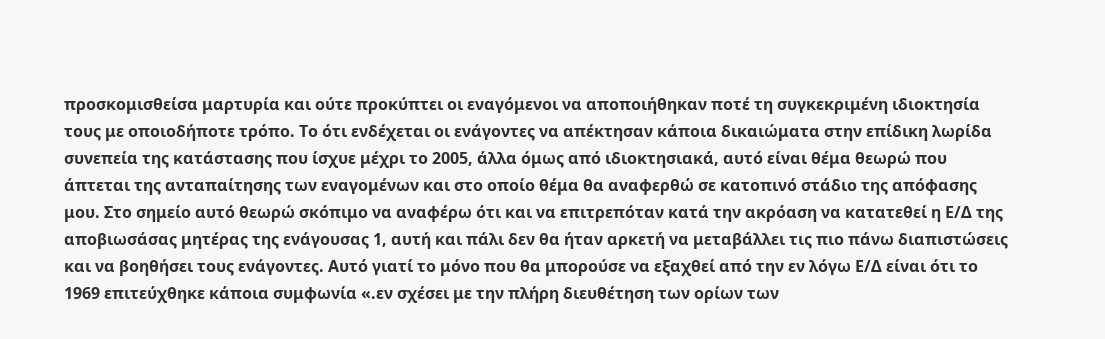προσκομισθείσα μαρτυρία και ούτε προκύπτει οι εναγόμενοι να αποποιήθηκαν ποτέ τη συγκεκριμένη ιδιοκτησία τους με οποιοδήποτε τρόπο. Το ότι ενδέχεται οι ενάγοντες να απέκτησαν κάποια δικαιώματα στην επίδικη λωρίδα συνεπεία της κατάστασης που ίσχυε μέχρι το 2005, άλλα όμως από ιδιοκτησιακά, αυτό είναι θέμα θεωρώ που άπτεται της ανταπαίτησης των εναγομένων και στο οποίο θέμα θα αναφερθώ σε κατοπινό στάδιο της απόφασης μου. Στο σημείο αυτό θεωρώ σκόπιμο να αναφέρω ότι και να επιτρεπόταν κατά την ακρόαση να κατατεθεί η Ε/Δ της αποβιωσάσας μητέρας της ενάγουσας 1, αυτή και πάλι δεν θα ήταν αρκετή να μεταβάλλει τις πιο πάνω διαπιστώσεις και να βοηθήσει τους ενάγοντες. Αυτό γιατί το μόνο που θα μπορούσε να εξαχθεί από την εν λόγω Ε/Δ είναι ότι το 1969 επιτεύχθηκε κάποια συμφωνία «.εν σχέσει με την πλήρη διευθέτηση των ορίων των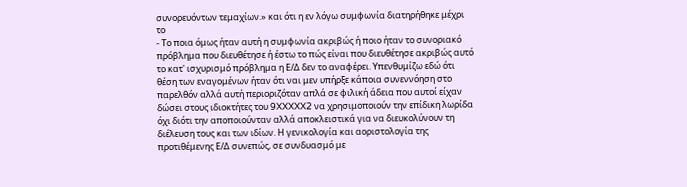συνορευόντων τεμαχίων.» και ότι η εν λόγω συμφωνία διατηρήθηκε μέχρι το
- Το ποια όμως ήταν αυτή η συμφωνία ακριβώς ή ποιο ήταν το συνοριακό πρόβλημα που διευθέτησε ή έστω το πώς είναι που διευθέτησε ακριβώς αυτό το κατ' ισχυρισμό πρόβλημα η Ε/Δ δεν το αναφέρει. Υπενθυμίζω εδώ ότι θέση των εναγομένων ήταν ότι ναι μεν υπήρξε κάποια συνεννόηση στο παρελθόν αλλά αυτή περιοριζόταν απλά σε φιλική άδεια που αυτοί είχαν δώσει στους ιδιοκτήτες του 9XXXXX2 να χρησιμοποιούν την επίδικη λωρίδα όχι διότι την αποποιούνταν αλλά αποκλειστικά για να διευκολύνουν τη διέλευση τους και των ιδίων. Η γενικολογία και αοριστολογία της προτιθέμενης Ε/Δ συνεπώς, σε συνδυασμό με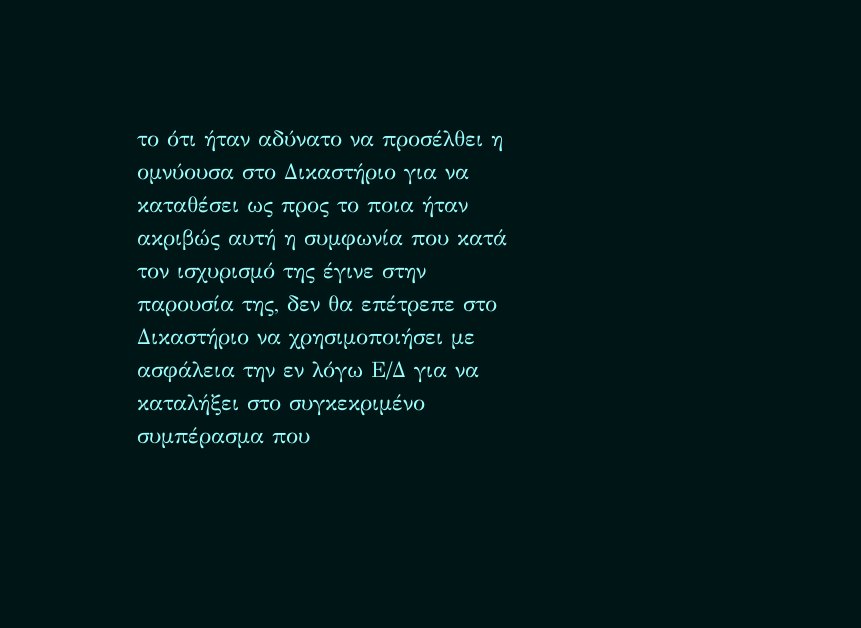το ότι ήταν αδύνατο να προσέλθει η ομνύουσα στο Δικαστήριο για να καταθέσει ως προς το ποια ήταν ακριβώς αυτή η συμφωνία που κατά τον ισχυρισμό της έγινε στην παρουσία της, δεν θα επέτρεπε στο Δικαστήριο να χρησιμοποιήσει με ασφάλεια την εν λόγω Ε/Δ για να καταλήξει στο συγκεκριμένο συμπέρασμα που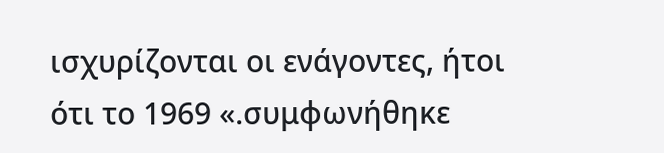ισχυρίζονται οι ενάγοντες, ήτοι ότι το 1969 «.συμφωνήθηκε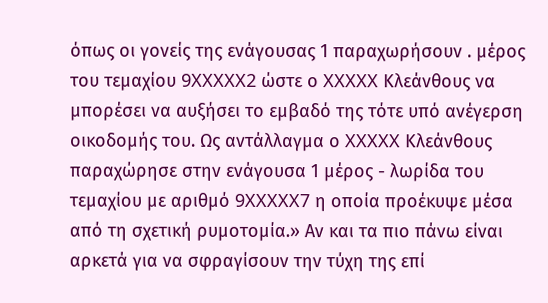όπως οι γονείς της ενάγουσας 1 παραχωρήσουν . μέρος του τεμαχίου 9XXXXX2 ώστε ο XXXXX Κλεάνθους να μπορέσει να αυξήσει το εμβαδό της τότε υπό ανέγερση οικοδομής του. Ως αντάλλαγμα ο XXXXX Κλεάνθους παραχώρησε στην ενάγουσα 1 μέρος - λωρίδα του τεμαχίου με αριθμό 9XXXXX7 η οποία προέκυψε μέσα από τη σχετική ρυμοτομία.» Αν και τα πιο πάνω είναι αρκετά για να σφραγίσουν την τύχη της επί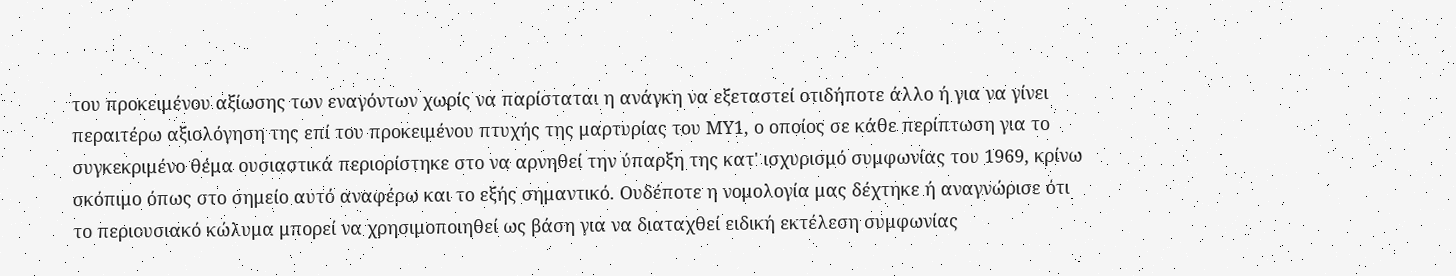του προκειμένου αξίωσης των εναγόντων χωρίς να παρίσταται η ανάγκη να εξεταστεί οτιδήποτε άλλο ή για να γίνει περαιτέρω αξιολόγηση της επί του προκειμένου πτυχής της μαρτυρίας του ΜΥ1, ο οποίος σε κάθε περίπτωση για το συγκεκριμένο θέμα ουσιαστικά περιορίστηκε στο να αρνηθεί την ύπαρξη της κατ' ισχυρισμό συμφωνίας του 1969, κρίνω σκόπιμο όπως στο σημείο αυτό αναφέρω και το εξής σημαντικό. Ουδέποτε η νομολογία μας δέχτηκε ή αναγνώρισε ότι το περιουσιακό κώλυμα μπορεί να χρησιμοποιηθεί ως βάση για να διαταχθεί ειδική εκτέλεση συμφωνίας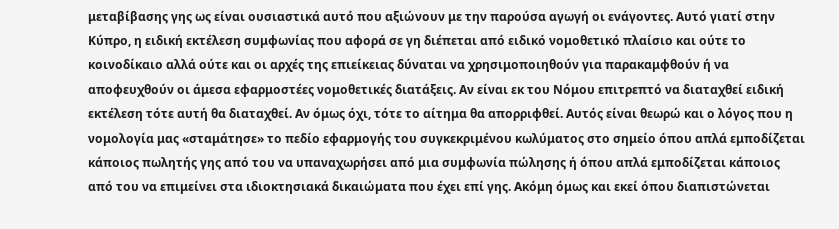μεταβίβασης γης ως είναι ουσιαστικά αυτό που αξιώνουν με την παρούσα αγωγή οι ενάγοντες. Αυτό γιατί στην Κύπρο, η ειδική εκτέλεση συμφωνίας που αφορά σε γη διέπεται από ειδικό νομοθετικό πλαίσιο και ούτε το κοινοδίκαιο αλλά ούτε και οι αρχές της επιείκειας δύναται να χρησιμοποιηθούν για παρακαμφθούν ή να αποφευχθούν οι άμεσα εφαρμοστέες νομοθετικές διατάξεις. Αν είναι εκ του Νόμου επιτρεπτό να διαταχθεί ειδική εκτέλεση τότε αυτή θα διαταχθεί. Αν όμως όχι, τότε το αίτημα θα απορριφθεί. Αυτός είναι θεωρώ και ο λόγος που η νομολογία μας «σταμάτησε» το πεδίο εφαρμογής του συγκεκριμένου κωλύματος στο σημείο όπου απλά εμποδίζεται κάποιος πωλητής γης από του να υπαναχωρήσει από μια συμφωνία πώλησης ή όπου απλά εμποδίζεται κάποιος από του να επιμείνει στα ιδιοκτησιακά δικαιώματα που έχει επί γης. Ακόμη όμως και εκεί όπου διαπιστώνεται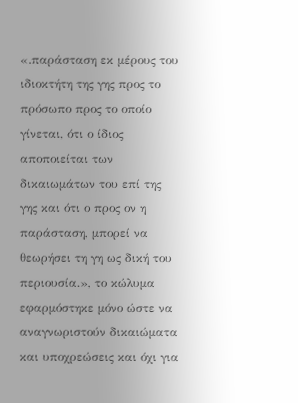«.παράσταση εκ μέρους του ιδιοκτήτη της γης προς το πρόσωπο προς το οποίο γίνεται, ότι ο ίδιος αποποιείται των δικαιωμάτων του επί της γης και ότι ο προς ον η παράσταση, μπορεί να θεωρήσει τη γη ως δική του περιουσία.», το κώλυμα εφαρμόστηκε μόνο ώστε να αναγνωριστούν δικαιώματα και υποχρεώσεις και όχι για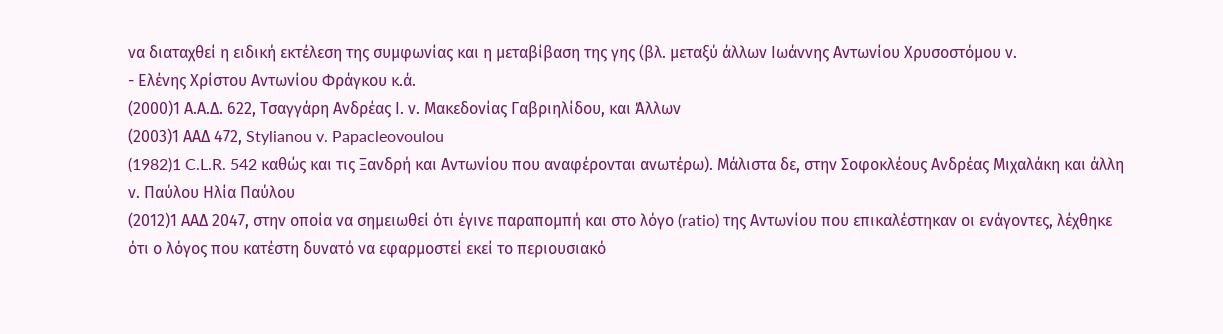να διαταχθεί η ειδική εκτέλεση της συμφωνίας και η μεταβίβαση της γης (βλ. μεταξύ άλλων Ιωάννης Αντωνίου Χρυσοστόμου ν.
- Ελένης Χρίστου Αντωνίου Φράγκου κ.ά.
(2000)1 Α.Α.Δ. 622, Τσαγγάρη Ανδρέας Ι. ν. Μακεδονίας Γαβριηλίδου, και Άλλων
(2003)1 ΑΑΔ 472, Stylianou v. Papacleovoulou
(1982)1 C.L.R. 542 καθώς και τις Ξανδρή και Αντωνίου που αναφέρονται ανωτέρω). Μάλιστα δε, στην Σοφοκλέους Ανδρέας Μιχαλάκη και άλλη ν. Παύλου Ηλία Παύλου
(2012)1 ΑΑΔ 2047, στην οποία να σημειωθεί ότι έγινε παραπομπή και στο λόγο (ratio) της Αντωνίου που επικαλέστηκαν οι ενάγοντες, λέχθηκε ότι ο λόγος που κατέστη δυνατό να εφαρμοστεί εκεί το περιουσιακό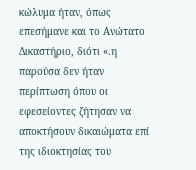κώλυμα ήταν, όπως επεσήμανε και το Ανώτατο Δικαστήριο, διότι «.η παρούσα δεν ήταν περίπτωση όπου οι εφεσείοντες ζήτησαν να αποκτήσουν δικαιώματα επί της ιδιοκτησίας του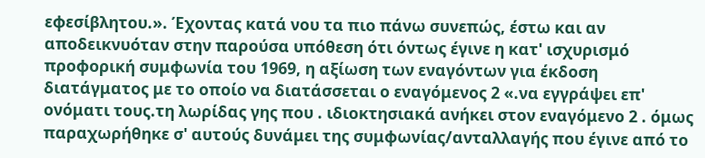εφεσίβλητου.». Έχοντας κατά νου τα πιο πάνω συνεπώς, έστω και αν αποδεικνυόταν στην παρούσα υπόθεση ότι όντως έγινε η κατ' ισχυρισμό προφορική συμφωνία του 1969, η αξίωση των εναγόντων για έκδοση διατάγματος με το οποίο να διατάσσεται ο εναγόμενος 2 «.να εγγράψει επ' ονόματι τους.τη λωρίδας γης που . ιδιοκτησιακά ανήκει στον εναγόμενο 2 . όμως παραχωρήθηκε σ' αυτούς δυνάμει της συμφωνίας/ανταλλαγής που έγινε από το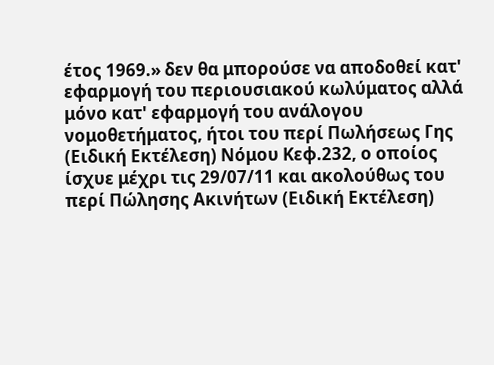έτος 1969.» δεν θα μπορούσε να αποδοθεί κατ' εφαρμογή του περιουσιακού κωλύματος αλλά μόνο κατ' εφαρμογή του ανάλογου νομοθετήματος, ήτοι του περί Πωλήσεως Γης (Ειδική Εκτέλεση) Νόμου Κεφ.232, ο οποίος ίσχυε μέχρι τις 29/07/11 και ακολούθως του περί Πώλησης Ακινήτων (Ειδική Εκτέλεση)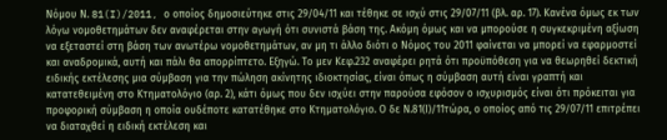Νόμου Ν. 81(I)/2011, ο οποίος δημοσιεύτηκε στις 29/04/11 και τέθηκε σε ισχύ στις 29/07/11 (βλ. αρ. 17). Κανένα όμως εκ των λόγω νομοθετημάτων δεν αναφέρεται στην αγωγή ότι συνιστά βάση της. Ακόμη όμως και να μπορούσε η συγκεκριμένη αξίωση να εξεταστεί στη βάση των ανωτέρω νομοθετημάτων, αν μη τι άλλο διότι ο Νόμος του 2011 φαίνεται να μπορεί να εφαρμοστεί και αναδρομικά, αυτή και πάλι θα απορρίπτετο. Εξηγώ. Το μεν Κεφ.232 αναφέρει ρητά ότι προϋπόθεση για να θεωρηθεί δεκτική ειδικής εκτέλεσης μια σύμβαση για την πώληση ακίνητης ιδιοκτησίας, είναι όπως η σύμβαση αυτή είναι γραπτή και κατατεθειμένη στο Κτηματολόγιο (αρ. 2), κάτι όμως που δεν ισχύει στην παρούσα εφόσον ο ισχυρισμός είναι ότι πρόκειται για προφορική σύμβαση η οποία ουδέποτε κατατέθηκε στο Κτηματολόγιο. Ο δε Ν.81(Ι)/11τώρα, ο οποίος από τις 29/07/11 επιτρέπει να διαταχθεί η ειδική εκτέλεση και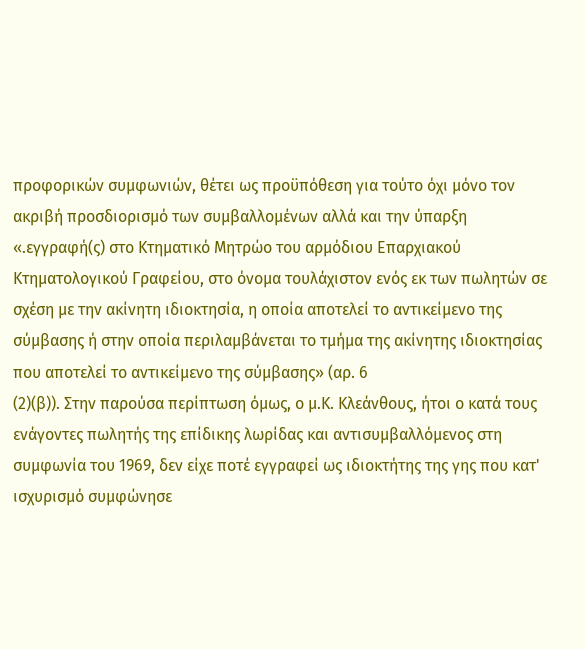προφορικών συμφωνιών, θέτει ως προϋπόθεση για τούτο όχι μόνο τον ακριβή προσδιορισμό των συμβαλλομένων αλλά και την ύπαρξη «.εγγραφή(ς) στο Κτηματικό Μητρώο του αρμόδιου Επαρχιακού Κτηματολογικού Γραφείου, στο όνομα τουλάχιστον ενός εκ των πωλητών σε σχέση με την ακίνητη ιδιοκτησία, η οποία αποτελεί το αντικείμενο της σύμβασης ή στην οποία περιλαμβάνεται το τμήμα της ακίνητης ιδιοκτησίας που αποτελεί το αντικείμενο της σύμβασης» (αρ. 6
(2)(β)). Στην παρούσα περίπτωση όμως, ο μ.Κ. Κλεάνθους, ήτοι ο κατά τους ενάγοντες πωλητής της επίδικης λωρίδας και αντισυμβαλλόμενος στη συμφωνία του 1969, δεν είχε ποτέ εγγραφεί ως ιδιοκτήτης της γης που κατ' ισχυρισμό συμφώνησε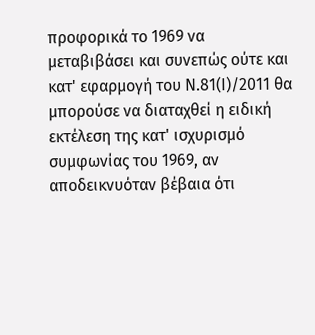προφορικά το 1969 να μεταβιβάσει και συνεπώς ούτε και κατ' εφαρμογή του Ν.81(Ι)/2011 θα μπορούσε να διαταχθεί η ειδική εκτέλεση της κατ' ισχυρισμό συμφωνίας του 1969, αν αποδεικνυόταν βέβαια ότι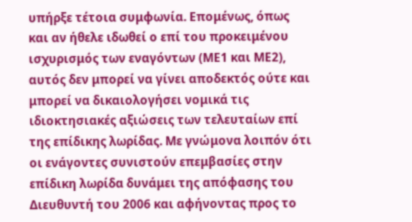υπήρξε τέτοια συμφωνία. Επομένως, όπως και αν ήθελε ιδωθεί ο επί του προκειμένου ισχυρισμός των εναγόντων (ΜΕ1 και ΜΕ2), αυτός δεν μπορεί να γίνει αποδεκτός ούτε και μπορεί να δικαιολογήσει νομικά τις ιδιοκτησιακές αξιώσεις των τελευταίων επί της επίδικης λωρίδας. Με γνώμονα λοιπόν ότι οι ενάγοντες συνιστούν επεμβασίες στην επίδικη λωρίδα δυνάμει της απόφασης του Διευθυντή του 2006 και αφήνοντας προς το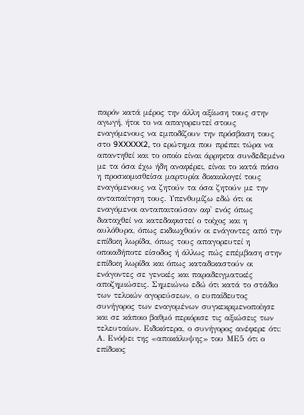παρόν κατά μέρος την άλλη αξίωση τους στην αγωγή, ήτοι το να απαγορευτεί στους εναγόμενους να εμποδίζουν την πρόσβαση τους στο 9XXXXX2, το ερώτημα που πρέπει τώρα να απαντηθεί και το οποίο είναι άρρηκτα συνδεδεμένο με τα όσα έχω ήδη αναφέρει, είναι το κατά πόσο η προσκομισθείσα μαρτυρία δικαιολογεί τους εναγόμενους να ζητούν τα όσα ζητούν με την ανταπαίτηση τους. Υπενθυμίζω εδώ ότι οι εναγόμενοι ανταπαιτούσαν αφ' ενός όπως διαταχθεί να κατεδαφιστεί ο τοίχος και η αυλόθυρα, όπως εκδιωχθούν οι ενάγοντες από την επίδικη λωρίδα, όπως τους απαγορευτεί η οποιαδήποτε είσοδος ή άλλως πώς επέμβαση στην επίδικη λωρίδα και όπως καταδικαστούν οι ενάγοντες σε γενικές και παραδειγματικές αποζημιώσεις. Σημειώνω εδώ ότι κατά το στάδιο των τελικών αγορεύσεων, ο ευπαίδευτος συνήγορος των εναγομένων συγκεκριμενοποίησε και σε κάποιο βαθμό περιόρισε τις αξιώσεις των τελευταίων. Ειδικότερα, ο συνήγορος ανέφερε ότι: Α. Ενόψει της «αποκάλυψης» του ΜΕ5 ότι ο επίδικος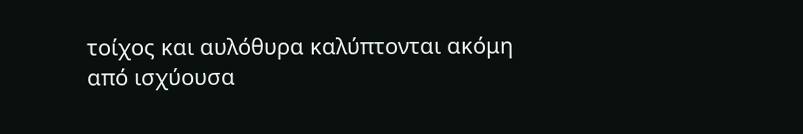τοίχος και αυλόθυρα καλύπτονται ακόμη από ισχύουσα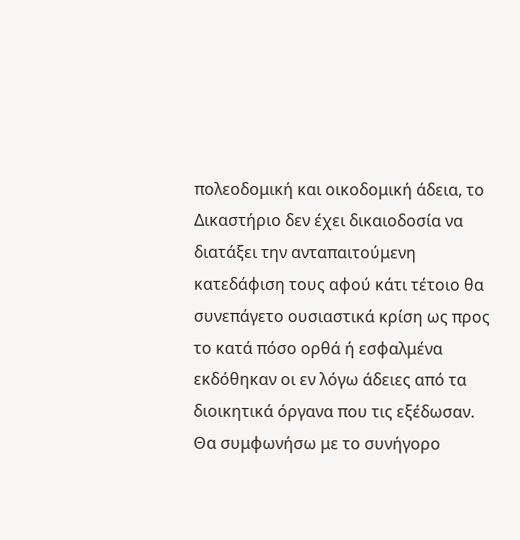πολεοδομική και οικοδομική άδεια, το Δικαστήριο δεν έχει δικαιοδοσία να διατάξει την ανταπαιτούμενη κατεδάφιση τους αφού κάτι τέτοιο θα συνεπάγετο ουσιαστικά κρίση ως προς το κατά πόσο ορθά ή εσφαλμένα εκδόθηκαν οι εν λόγω άδειες από τα διοικητικά όργανα που τις εξέδωσαν. Θα συμφωνήσω με το συνήγορο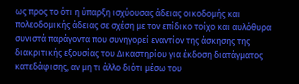ως προς το ότι η ύπαρξη ισχύουσας άδειας οικοδομής και πολεοδομικής άδειας σε σχέση με τον επίδικο τοίχο και αυλόθυρα συνιστά παράγοντα που συνηγορεί εναντίον της άσκησης της διακριτικής εξουσίας του Δικαστηρίου για έκδοση διατάγματος κατεδάφισης, αν μη τι άλλο διότι μέσω του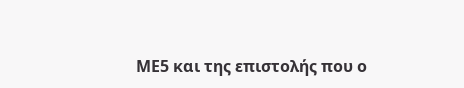ΜΕ5 και της επιστολής που ο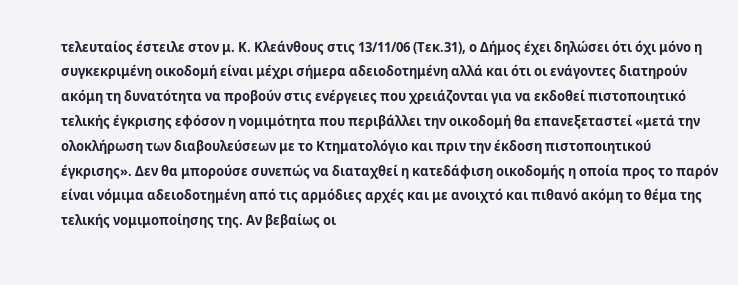τελευταίος έστειλε στον μ. Κ. Κλεάνθους στις 13/11/06 (Τεκ.31), ο Δήμος έχει δηλώσει ότι όχι μόνο η συγκεκριμένη οικοδομή είναι μέχρι σήμερα αδειοδοτημένη αλλά και ότι οι ενάγοντες διατηρούν ακόμη τη δυνατότητα να προβούν στις ενέργειες που χρειάζονται για να εκδοθεί πιστοποιητικό τελικής έγκρισης εφόσον η νομιμότητα που περιβάλλει την οικοδομή θα επανεξεταστεί «μετά την ολοκλήρωση των διαβουλεύσεων με το Κτηματολόγιο και πριν την έκδοση πιστοποιητικού έγκρισης». Δεν θα μπορούσε συνεπώς να διαταχθεί η κατεδάφιση οικοδομής η οποία προς το παρόν είναι νόμιμα αδειοδοτημένη από τις αρμόδιες αρχές και με ανοιχτό και πιθανό ακόμη το θέμα της τελικής νομιμοποίησης της. Αν βεβαίως οι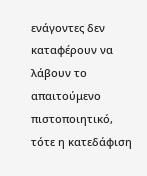ενάγοντες δεν καταφέρουν να λάβουν το απαιτούμενο πιστοποιητικό, τότε η κατεδάφιση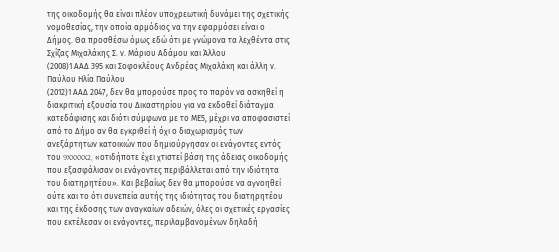της οικοδομής θα είναι πλέον υποχρεωτική δυνάμει της σχετικής νομοθεσίας, την οποία αρμόδιος να την εφαρμόσει είναι ο Δήμος. Θα προσθέσω όμως εδώ ότι με γνώμονα τα λεχθέντα στις Σχίζας Mιχαλάκης Σ. ν. Mάριου Aδάμου και Άλλου
(2008)1 ΑΑΔ 395 και Σοφοκλέους Ανδρέας Μιχαλάκη και άλλη ν. Παύλου Ηλία Παύλου
(2012)1 ΑΑΔ 2047, δεν θα μπορούσε προς το παρόν να ασκηθεί η διακριτική εξουσία του Δικαστηρίου για να εκδοθεί διάταγμα κατεδάφισης και διότι σύμφωνα με το ΜΕ5, μέχρι να αποφασιστεί από το Δήμο αν θα εγκριθεί ή όχι ο διαχωρισμός των ανεξάρτητων κατοικιών που δημιούργησαν οι ενάγοντες εντός του 9XXXXX2, «οτιδήποτε έχει χτιστεί βάση της άδειας οικοδομής που εξασφάλισαν οι ενάγοντες περιβάλλεται από την ιδιότητα του διατηρητέου». Και βεβαίως δεν θα μπορούσε να αγνοηθεί ούτε και το ότι συνεπεία αυτής της ιδιότητας του διατηρητέου και της έκδοσης των αναγκαίων αδειών, όλες οι σχετικές εργασίες που εκτέλεσαν οι ενάγοντες, περιλαμβανομένων δηλαδή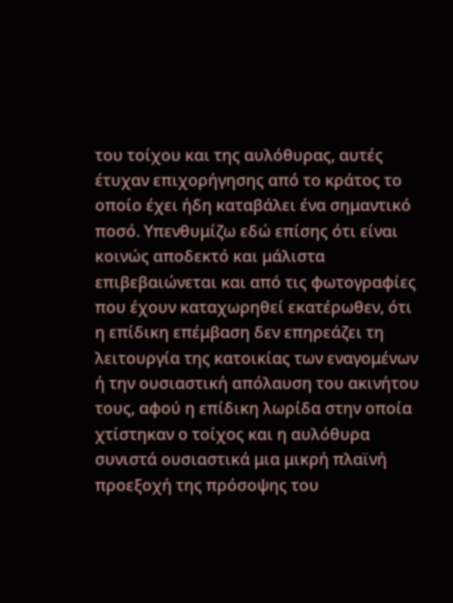του τοίχου και της αυλόθυρας, αυτές έτυχαν επιχορήγησης από το κράτος το οποίο έχει ήδη καταβάλει ένα σημαντικό ποσό. Υπενθυμίζω εδώ επίσης ότι είναι κοινώς αποδεκτό και μάλιστα επιβεβαιώνεται και από τις φωτογραφίες που έχουν καταχωρηθεί εκατέρωθεν, ότι η επίδικη επέμβαση δεν επηρεάζει τη λειτουργία της κατοικίας των εναγομένων ή την ουσιαστική απόλαυση του ακινήτου τους, αφού η επίδικη λωρίδα στην οποία χτίστηκαν ο τοίχος και η αυλόθυρα συνιστά ουσιαστικά μια μικρή πλαϊνή προεξοχή της πρόσοψης του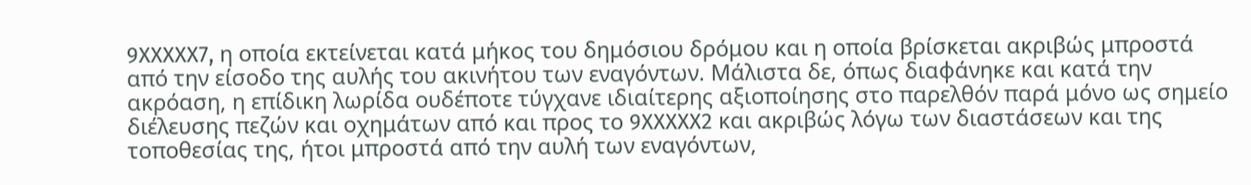9XXXXX7, η οποία εκτείνεται κατά μήκος του δημόσιου δρόμου και η οποία βρίσκεται ακριβώς μπροστά από την είσοδο της αυλής του ακινήτου των εναγόντων. Μάλιστα δε, όπως διαφάνηκε και κατά την ακρόαση, η επίδικη λωρίδα ουδέποτε τύγχανε ιδιαίτερης αξιοποίησης στο παρελθόν παρά μόνο ως σημείο διέλευσης πεζών και οχημάτων από και προς το 9XXXXX2 και ακριβώς λόγω των διαστάσεων και της τοποθεσίας της, ήτοι μπροστά από την αυλή των εναγόντων,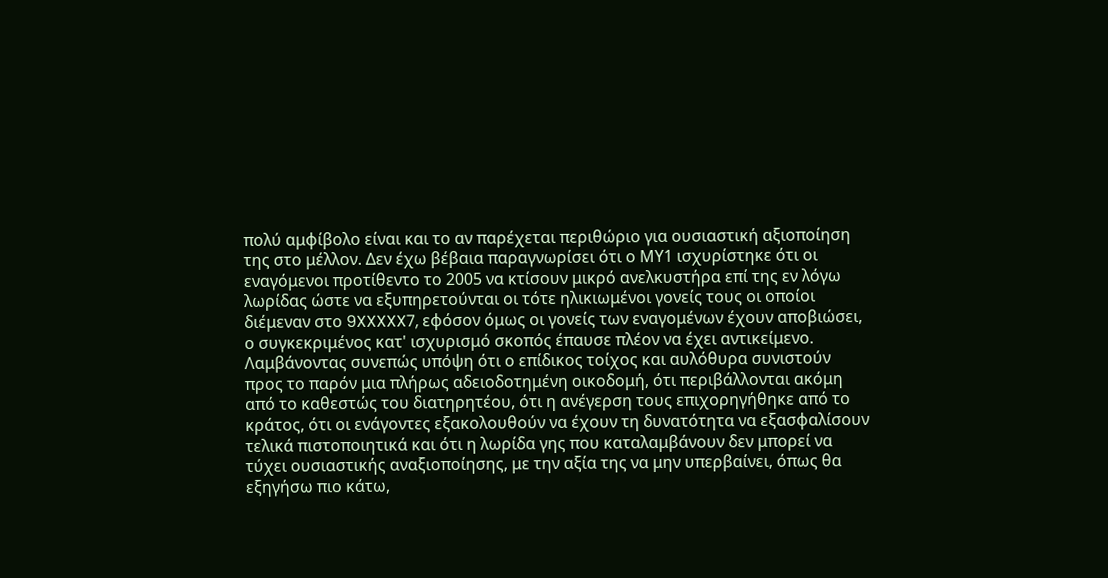πολύ αμφίβολο είναι και το αν παρέχεται περιθώριο για ουσιαστική αξιοποίηση της στο μέλλον. Δεν έχω βέβαια παραγνωρίσει ότι ο ΜΥ1 ισχυρίστηκε ότι οι εναγόμενοι προτίθεντο το 2005 να κτίσουν μικρό ανελκυστήρα επί της εν λόγω λωρίδας ώστε να εξυπηρετούνται οι τότε ηλικιωμένοι γονείς τους οι οποίοι διέμεναν στο 9XXXXX7, εφόσον όμως οι γονείς των εναγομένων έχουν αποβιώσει, ο συγκεκριμένος κατ' ισχυρισμό σκοπός έπαυσε πλέον να έχει αντικείμενο. Λαμβάνοντας συνεπώς υπόψη ότι ο επίδικος τοίχος και αυλόθυρα συνιστούν προς το παρόν μια πλήρως αδειοδοτημένη οικοδομή, ότι περιβάλλονται ακόμη από το καθεστώς του διατηρητέου, ότι η ανέγερση τους επιχορηγήθηκε από το κράτος, ότι οι ενάγοντες εξακολουθούν να έχουν τη δυνατότητα να εξασφαλίσουν τελικά πιστοποιητικά και ότι η λωρίδα γης που καταλαμβάνουν δεν μπορεί να τύχει ουσιαστικής αναξιοποίησης, με την αξία της να μην υπερβαίνει, όπως θα εξηγήσω πιο κάτω,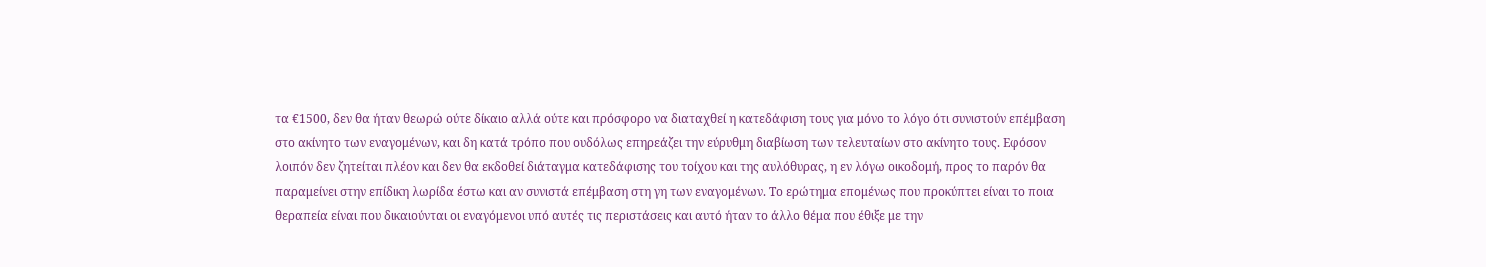τα €1500, δεν θα ήταν θεωρώ ούτε δίκαιο αλλά ούτε και πρόσφορο να διαταχθεί η κατεδάφιση τους για μόνο το λόγο ότι συνιστούν επέμβαση στο ακίνητο των εναγομένων, και δη κατά τρόπο που ουδόλως επηρεάζει την εύρυθμη διαβίωση των τελευταίων στο ακίνητο τους. Εφόσον λοιπόν δεν ζητείται πλέον και δεν θα εκδοθεί διάταγμα κατεδάφισης του τοίχου και της αυλόθυρας, η εν λόγω οικοδομή, προς το παρόν θα παραμείνει στην επίδικη λωρίδα έστω και αν συνιστά επέμβαση στη γη των εναγομένων. Το ερώτημα επομένως που προκύπτει είναι το ποια θεραπεία είναι που δικαιούνται οι εναγόμενοι υπό αυτές τις περιστάσεις και αυτό ήταν το άλλο θέμα που έθιξε με την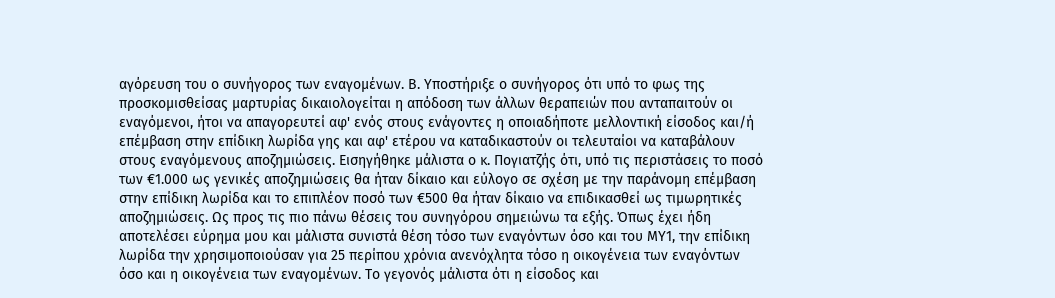αγόρευση του ο συνήγορος των εναγομένων. Β. Υποστήριξε ο συνήγορος ότι υπό το φως της προσκομισθείσας μαρτυρίας δικαιολογείται η απόδοση των άλλων θεραπειών που ανταπαιτούν οι εναγόμενοι, ήτοι να απαγορευτεί αφ' ενός στους ενάγοντες η οποιαδήποτε μελλοντική είσοδος και/ή επέμβαση στην επίδικη λωρίδα γης και αφ' ετέρου να καταδικαστούν οι τελευταίοι να καταβάλουν στους εναγόμενους αποζημιώσεις. Εισηγήθηκε μάλιστα ο κ. Πογιατζής ότι, υπό τις περιστάσεις το ποσό των €1.000 ως γενικές αποζημιώσεις θα ήταν δίκαιο και εύλογο σε σχέση με την παράνομη επέμβαση στην επίδικη λωρίδα και το επιπλέον ποσό των €500 θα ήταν δίκαιο να επιδικασθεί ως τιμωρητικές αποζημιώσεις. Ως προς τις πιο πάνω θέσεις του συνηγόρου σημειώνω τα εξής. Όπως έχει ήδη αποτελέσει εύρημα μου και μάλιστα συνιστά θέση τόσο των εναγόντων όσο και του ΜΥ1, την επίδικη λωρίδα την χρησιμοποιούσαν για 25 περίπου χρόνια ανενόχλητα τόσο η οικογένεια των εναγόντων όσο και η οικογένεια των εναγομένων. Το γεγονός μάλιστα ότι η είσοδος και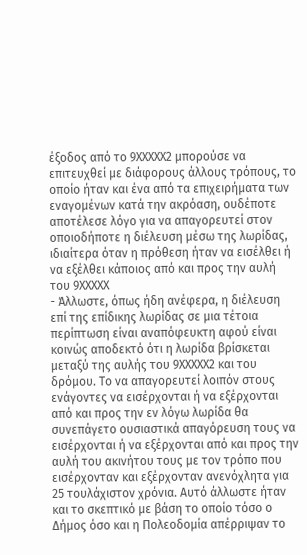έξοδος από το 9XXXXX2 μπορούσε να επιτευχθεί με διάφορους άλλους τρόπους, το οποίο ήταν και ένα από τα επιχειρήματα των εναγομένων κατά την ακρόαση, ουδέποτε αποτέλεσε λόγο για να απαγορευτεί στον οποιοδήποτε η διέλευση μέσω της λωρίδας, ιδιαίτερα όταν η πρόθεση ήταν να εισέλθει ή να εξέλθει κάποιος από και προς την αυλή του 9XXXXX
- Άλλωστε, όπως ήδη ανέφερα, η διέλευση επί της επίδικης λωρίδας σε μια τέτοια περίπτωση είναι αναπόφευκτη αφού είναι κοινώς αποδεκτό ότι η λωρίδα βρίσκεται μεταξύ της αυλής του 9XXXXX2 και του δρόμου. Το να απαγορευτεί λοιπόν στους ενάγοντες να εισέρχονται ή να εξέρχονται από και προς την εν λόγω λωρίδα θα συνεπάγετο ουσιαστικά απαγόρευση τους να εισέρχονται ή να εξέρχονται από και προς την αυλή του ακινήτου τους με τον τρόπο που εισέρχονταν και εξέρχονταν ανενόχλητα για 25 τουλάχιστον χρόνια. Αυτό άλλωστε ήταν και το σκεπτικό με βάση το οποίο τόσο ο Δήμος όσο και η Πολεοδομία απέρριψαν το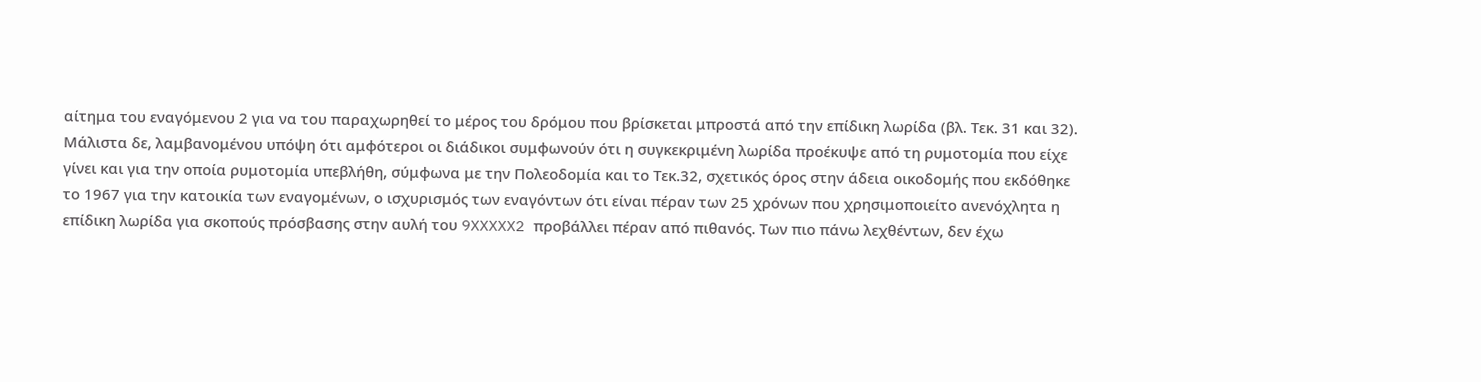αίτημα του εναγόμενου 2 για να του παραχωρηθεί το μέρος του δρόμου που βρίσκεται μπροστά από την επίδικη λωρίδα (βλ. Τεκ. 31 και 32). Μάλιστα δε, λαμβανομένου υπόψη ότι αμφότεροι οι διάδικοι συμφωνούν ότι η συγκεκριμένη λωρίδα προέκυψε από τη ρυμοτομία που είχε γίνει και για την οποία ρυμοτομία υπεβλήθη, σύμφωνα με την Πολεοδομία και το Τεκ.32, σχετικός όρος στην άδεια οικοδομής που εκδόθηκε το 1967 για την κατοικία των εναγομένων, ο ισχυρισμός των εναγόντων ότι είναι πέραν των 25 χρόνων που χρησιμοποιείτο ανενόχλητα η επίδικη λωρίδα για σκοπούς πρόσβασης στην αυλή του 9XXXXX2 προβάλλει πέραν από πιθανός. Των πιο πάνω λεχθέντων, δεν έχω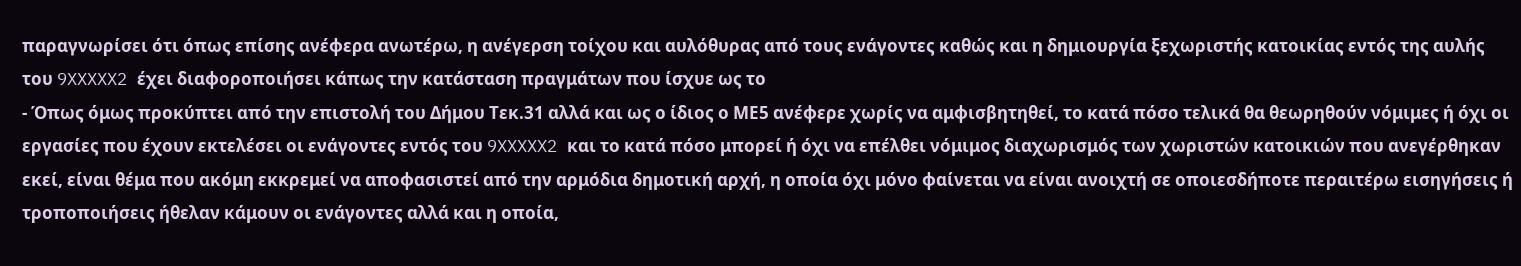παραγνωρίσει ότι όπως επίσης ανέφερα ανωτέρω, η ανέγερση τοίχου και αυλόθυρας από τους ενάγοντες καθώς και η δημιουργία ξεχωριστής κατοικίας εντός της αυλής του 9XXXXX2 έχει διαφοροποιήσει κάπως την κατάσταση πραγμάτων που ίσχυε ως το
- Όπως όμως προκύπτει από την επιστολή του Δήμου Τεκ.31 αλλά και ως ο ίδιος ο ΜΕ5 ανέφερε χωρίς να αμφισβητηθεί, το κατά πόσο τελικά θα θεωρηθούν νόμιμες ή όχι οι εργασίες που έχουν εκτελέσει οι ενάγοντες εντός του 9XXXXX2 και το κατά πόσο μπορεί ή όχι να επέλθει νόμιμος διαχωρισμός των χωριστών κατοικιών που ανεγέρθηκαν εκεί, είναι θέμα που ακόμη εκκρεμεί να αποφασιστεί από την αρμόδια δημοτική αρχή, η οποία όχι μόνο φαίνεται να είναι ανοιχτή σε οποιεσδήποτε περαιτέρω εισηγήσεις ή τροποποιήσεις ήθελαν κάμουν οι ενάγοντες αλλά και η οποία,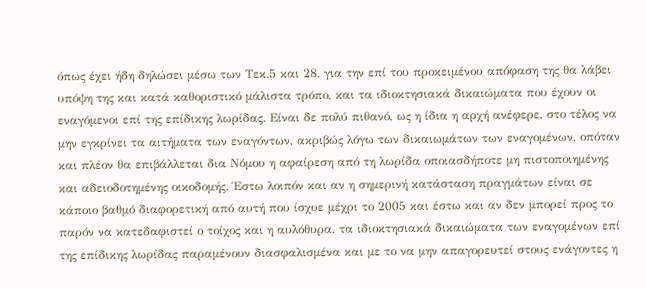όπως έχει ήδη δηλώσει μέσω των Τεκ.5 και 28, για την επί του προκειμένου απόφαση της θα λάβει υπόψη της και κατά καθοριστικό μάλιστα τρόπο, και τα ιδιοκτησιακά δικαιώματα που έχουν οι εναγόμενοι επί της επίδικης λωρίδας. Είναι δε πολύ πιθανό, ως η ίδια η αρχή ανέφερε, στο τέλος να μην εγκρίνει τα αιτήματα των εναγόντων, ακριβώς λόγω των δικαιωμάτων των εναγομένων, οπόταν και πλέον θα επιβάλλεται δια Νόμου η αφαίρεση από τη λωρίδα οποιασδήποτε μη πιστοποιημένης και αδειοδοτημένης οικοδομής. Έστω λοιπόν και αν η σημερινή κατάσταση πραγμάτων είναι σε κάποιο βαθμό διαφορετική από αυτή που ίσχυε μέχρι το 2005 και έστω και αν δεν μπορεί προς το παρόν να κατεδαφιστεί ο τοίχος και η αυλόθυρα, τα ιδιοκτησιακά δικαιώματα των εναγομένων επί της επίδικης λωρίδας παραμένουν διασφαλισμένα και με το να μην απαγορευτεί στους ενάγοντες η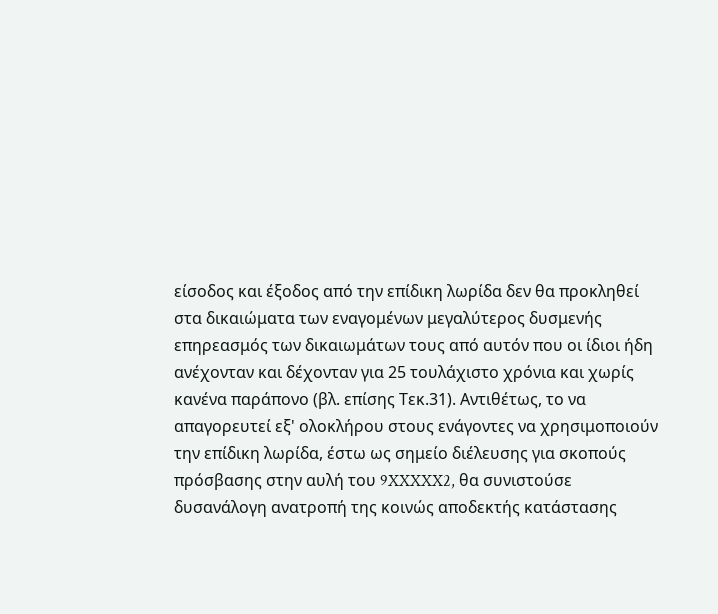είσοδος και έξοδος από την επίδικη λωρίδα δεν θα προκληθεί στα δικαιώματα των εναγομένων μεγαλύτερος δυσμενής επηρεασμός των δικαιωμάτων τους από αυτόν που οι ίδιοι ήδη ανέχονταν και δέχονταν για 25 τουλάχιστο χρόνια και χωρίς κανένα παράπονο (βλ. επίσης Τεκ.31). Αντιθέτως, το να απαγορευτεί εξ' ολοκλήρου στους ενάγοντες να χρησιμοποιούν την επίδικη λωρίδα, έστω ως σημείο διέλευσης για σκοπούς πρόσβασης στην αυλή του 9XXXXX2, θα συνιστούσε δυσανάλογη ανατροπή της κοινώς αποδεκτής κατάστασης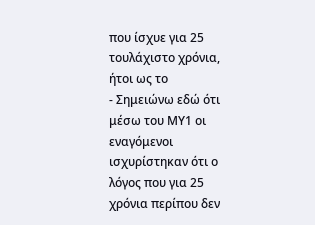που ίσχυε για 25 τουλάχιστο χρόνια, ήτοι ως το
- Σημειώνω εδώ ότι μέσω του ΜΥ1 οι εναγόμενοι ισχυρίστηκαν ότι ο λόγος που για 25 χρόνια περίπου δεν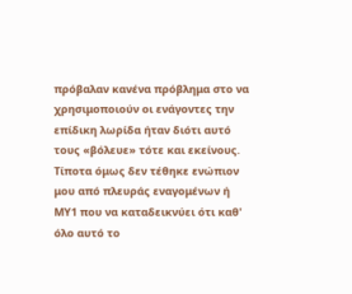πρόβαλαν κανένα πρόβλημα στο να χρησιμοποιούν οι ενάγοντες την επίδικη λωρίδα ήταν διότι αυτό τους «βόλευε» τότε και εκείνους. Τίποτα όμως δεν τέθηκε ενώπιον μου από πλευράς εναγομένων ή ΜΥ1 που να καταδεικνύει ότι καθ' όλο αυτό το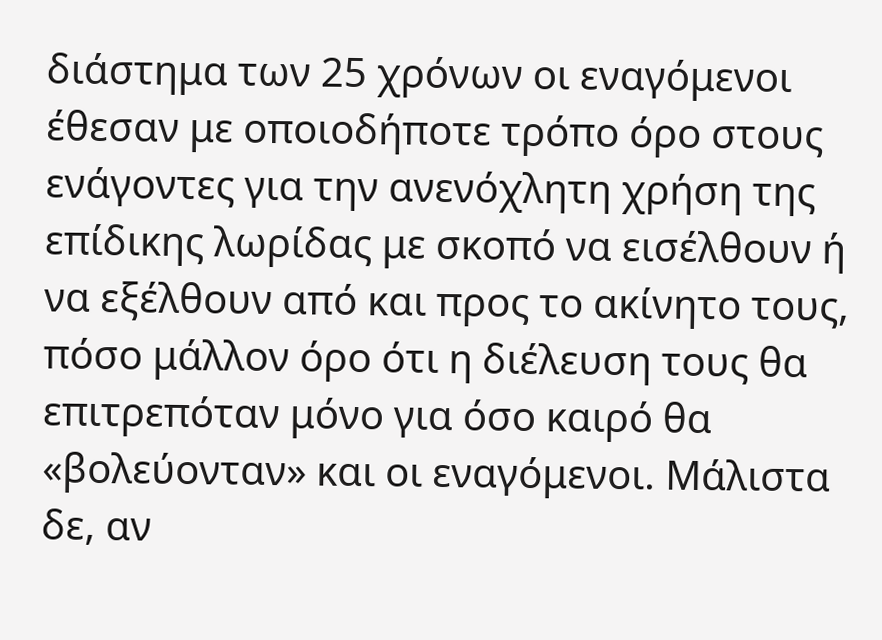διάστημα των 25 χρόνων οι εναγόμενοι έθεσαν με οποιοδήποτε τρόπο όρο στους ενάγοντες για την ανενόχλητη χρήση της επίδικης λωρίδας με σκοπό να εισέλθουν ή να εξέλθουν από και προς το ακίνητο τους, πόσο μάλλον όρο ότι η διέλευση τους θα επιτρεπόταν μόνο για όσο καιρό θα «βολεύονταν» και οι εναγόμενοι. Μάλιστα δε, αν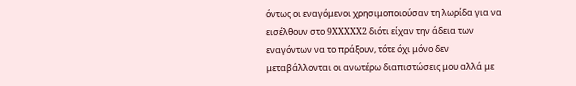όντως οι εναγόμενοι χρησιμοποιούσαν τη λωρίδα για να εισέλθουν στο 9XXXXX2 διότι είχαν την άδεια των εναγόντων να το πράξουν, τότε όχι μόνο δεν μεταβάλλονται οι ανωτέρω διαπιστώσεις μου αλλά με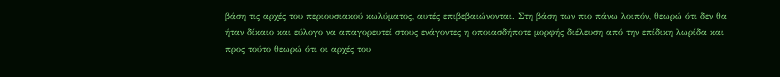βάση τις αρχές του περιουσιακού κωλύματος, αυτές επιβεβαιώνονται. Στη βάση των πιο πάνω λοιπόν, θεωρώ ότι δεν θα ήταν δίκαιο και εύλογο να απαγορευτεί στους ενάγοντες η οποιασδήποτε μορφής διέλευση από την επίδικη λωρίδα και προς τούτο θεωρώ ότι οι αρχές του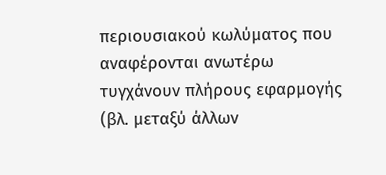περιουσιακού κωλύματος που αναφέρονται ανωτέρω τυγχάνουν πλήρους εφαρμογής (βλ. μεταξύ άλλων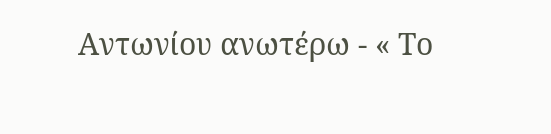Αντωνίου ανωτέρω - « Το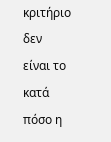κριτήριο δεν είναι το κατά πόσο η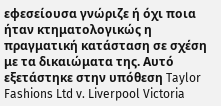εφεσείουσα γνώριζε ή όχι ποια ήταν κτηματολογικώς η πραγματική κατάσταση σε σχέση με τα δικαιώματα της. Αυτό εξετάστηκε στην υπόθεση Taylor Fashions Ltd v. Liverpool Victoria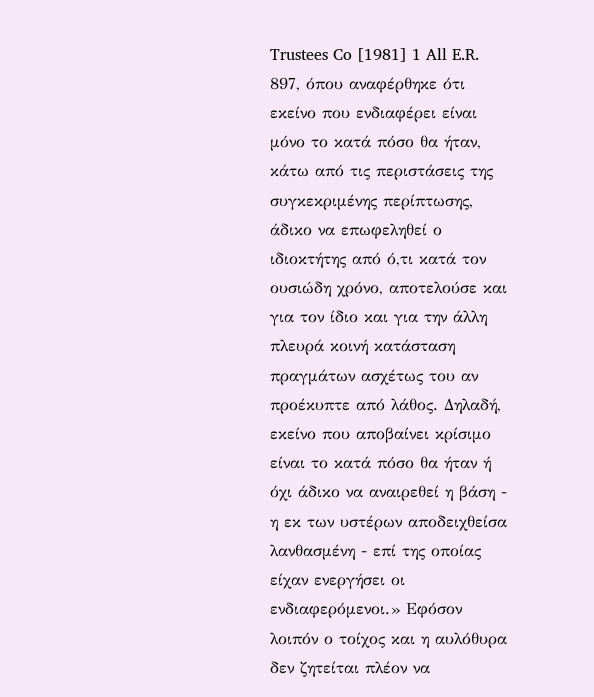Trustees Co [1981] 1 All E.R. 897, όπου αναφέρθηκε ότι εκείνο που ενδιαφέρει είναι μόνο το κατά πόσο θα ήταν, κάτω από τις περιστάσεις της συγκεκριμένης περίπτωσης, άδικο να επωφεληθεί ο ιδιοκτήτης από ό,τι κατά τον ουσιώδη χρόνο, αποτελούσε και για τον ίδιο και για την άλλη πλευρά κοινή κατάσταση πραγμάτων ασχέτως του αν προέκυπτε από λάθος. Δηλαδή, εκείνο που αποβαίνει κρίσιμο είναι το κατά πόσο θα ήταν ή όχι άδικο να αναιρεθεί η βάση - η εκ των υστέρων αποδειχθείσα λανθασμένη - επί της οποίας είχαν ενεργήσει οι ενδιαφερόμενοι.» Εφόσον λοιπόν ο τοίχος και η αυλόθυρα δεν ζητείται πλέον να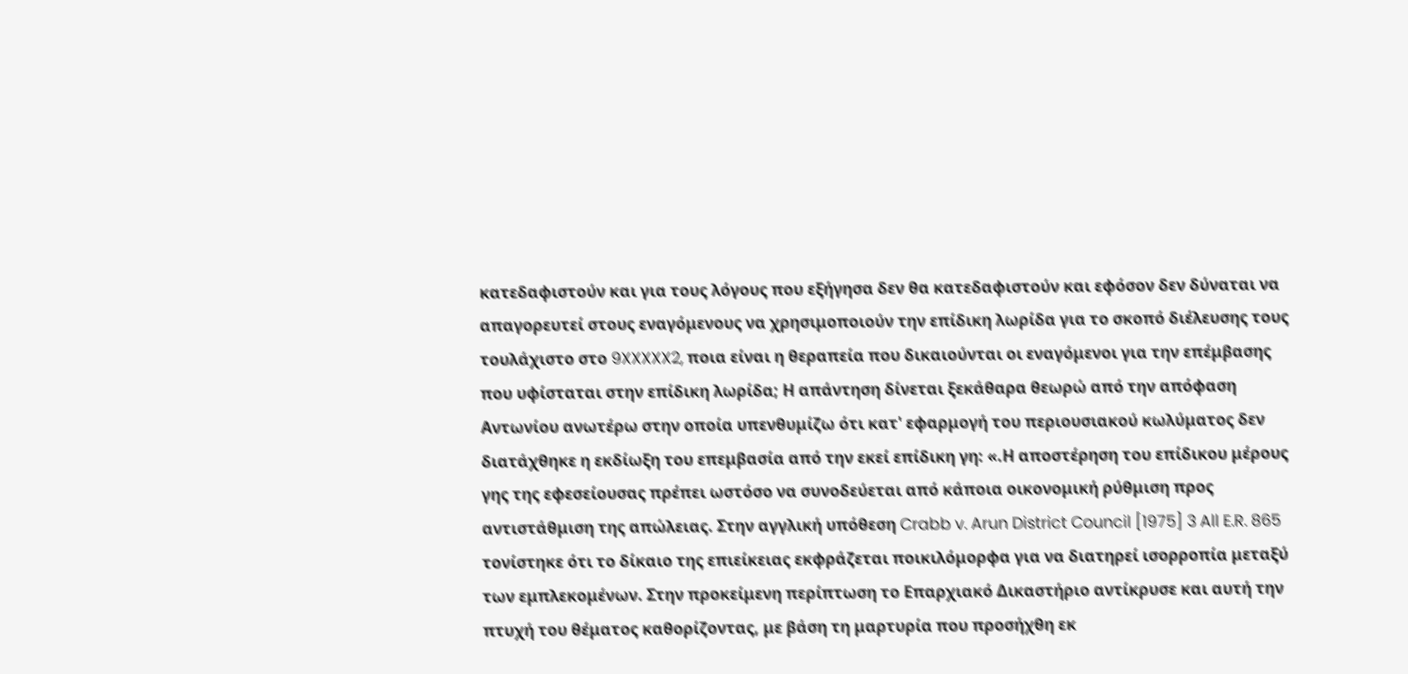κατεδαφιστούν και για τους λόγους που εξήγησα δεν θα κατεδαφιστούν και εφόσον δεν δύναται να απαγορευτεί στους εναγόμενους να χρησιμοποιούν την επίδικη λωρίδα για το σκοπό διέλευσης τους τουλάχιστο στο 9XXXXX2, ποια είναι η θεραπεία που δικαιούνται οι εναγόμενοι για την επέμβασης που υφίσταται στην επίδικη λωρίδα; Η απάντηση δίνεται ξεκάθαρα θεωρώ από την απόφαση Αντωνίου ανωτέρω στην οποία υπενθυμίζω ότι κατ' εφαρμογή του περιουσιακού κωλύματος δεν διατάχθηκε η εκδίωξη του επεμβασία από την εκεί επίδικη γη: «.Η αποστέρηση του επίδικου μέρους γης της εφεσείουσας πρέπει ωστόσο να συνοδεύεται από κάποια οικονομική ρύθμιση προς αντιστάθμιση της απώλειας. Στην αγγλική υπόθεση Crabb v. Arun District Council [1975] 3 All E.R. 865 τονίστηκε ότι το δίκαιο της επιείκειας εκφράζεται ποικιλόμορφα για να διατηρεί ισορροπία μεταξύ των εμπλεκομένων. Στην προκείμενη περίπτωση το Επαρχιακό Δικαστήριο αντίκρυσε και αυτή την πτυχή του θέματος καθορίζοντας, με βάση τη μαρτυρία που προσήχθη εκ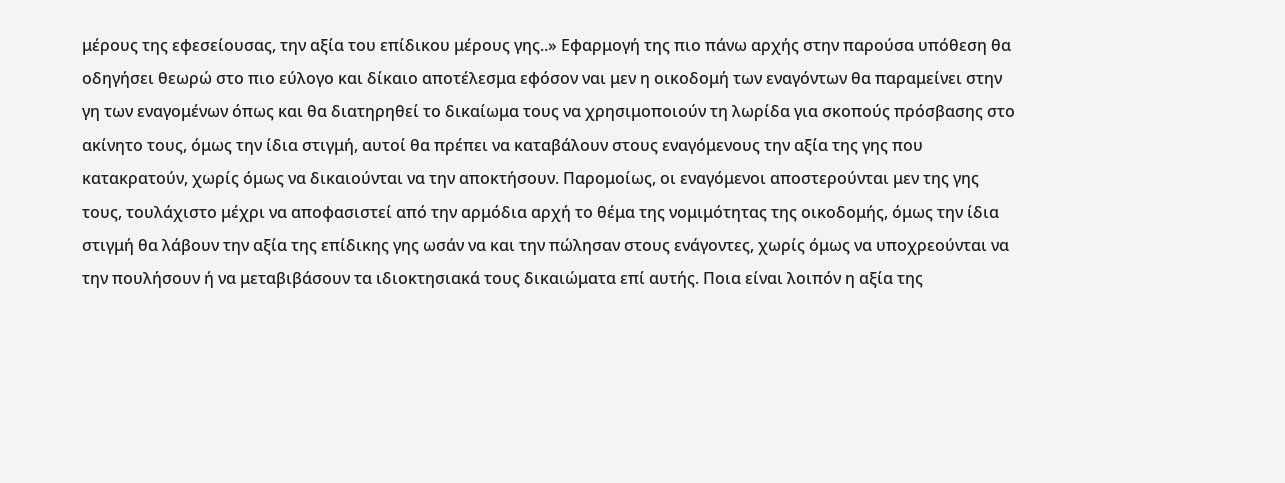μέρους της εφεσείουσας, την αξία του επίδικου μέρους γης..» Εφαρμογή της πιο πάνω αρχής στην παρούσα υπόθεση θα οδηγήσει θεωρώ στο πιο εύλογο και δίκαιο αποτέλεσμα εφόσον ναι μεν η οικοδομή των εναγόντων θα παραμείνει στην γη των εναγομένων όπως και θα διατηρηθεί το δικαίωμα τους να χρησιμοποιούν τη λωρίδα για σκοπούς πρόσβασης στο ακίνητο τους, όμως την ίδια στιγμή, αυτοί θα πρέπει να καταβάλουν στους εναγόμενους την αξία της γης που κατακρατούν, χωρίς όμως να δικαιούνται να την αποκτήσουν. Παρομοίως, οι εναγόμενοι αποστερούνται μεν της γης τους, τουλάχιστο μέχρι να αποφασιστεί από την αρμόδια αρχή το θέμα της νομιμότητας της οικοδομής, όμως την ίδια στιγμή θα λάβουν την αξία της επίδικης γης ωσάν να και την πώλησαν στους ενάγοντες, χωρίς όμως να υποχρεούνται να την πουλήσουν ή να μεταβιβάσουν τα ιδιοκτησιακά τους δικαιώματα επί αυτής. Ποια είναι λοιπόν η αξία της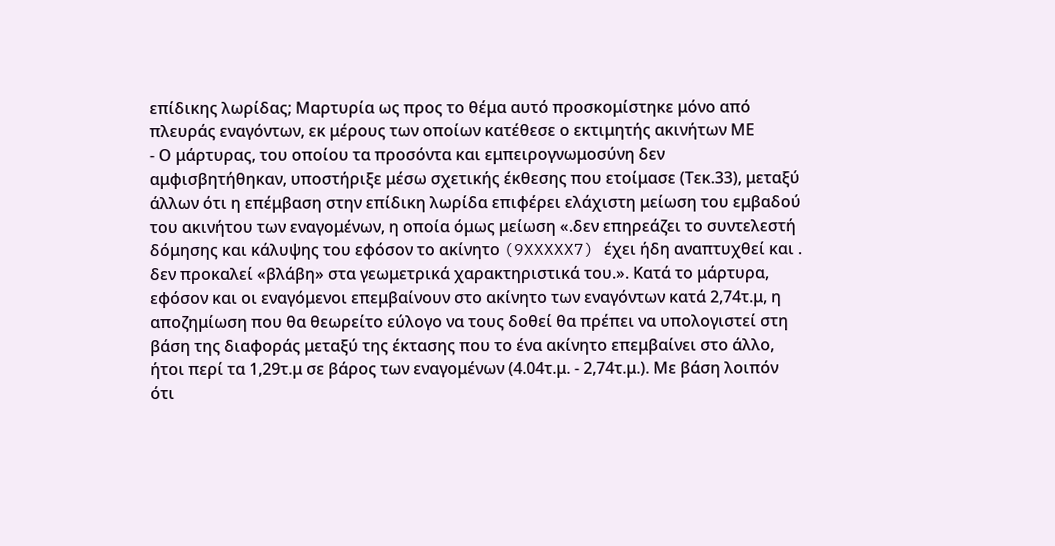επίδικης λωρίδας; Μαρτυρία ως προς το θέμα αυτό προσκομίστηκε μόνο από πλευράς εναγόντων, εκ μέρους των οποίων κατέθεσε ο εκτιμητής ακινήτων ΜΕ
- Ο μάρτυρας, του οποίου τα προσόντα και εμπειρογνωμοσύνη δεν αμφισβητήθηκαν, υποστήριξε μέσω σχετικής έκθεσης που ετοίμασε (Τεκ.33), μεταξύ άλλων ότι η επέμβαση στην επίδικη λωρίδα επιφέρει ελάχιστη μείωση του εμβαδού του ακινήτου των εναγομένων, η οποία όμως μείωση «.δεν επηρεάζει το συντελεστή δόμησης και κάλυψης του εφόσον το ακίνητο (9XXXXX7) έχει ήδη αναπτυχθεί και . δεν προκαλεί «βλάβη» στα γεωμετρικά χαρακτηριστικά του.». Κατά το μάρτυρα, εφόσον και οι εναγόμενοι επεμβαίνουν στο ακίνητο των εναγόντων κατά 2,74τ.μ, η αποζημίωση που θα θεωρείτο εύλογο να τους δοθεί θα πρέπει να υπολογιστεί στη βάση της διαφοράς μεταξύ της έκτασης που το ένα ακίνητο επεμβαίνει στο άλλο, ήτοι περί τα 1,29τ.μ σε βάρος των εναγομένων (4.04τ.μ. - 2,74τ.μ.). Με βάση λοιπόν ότι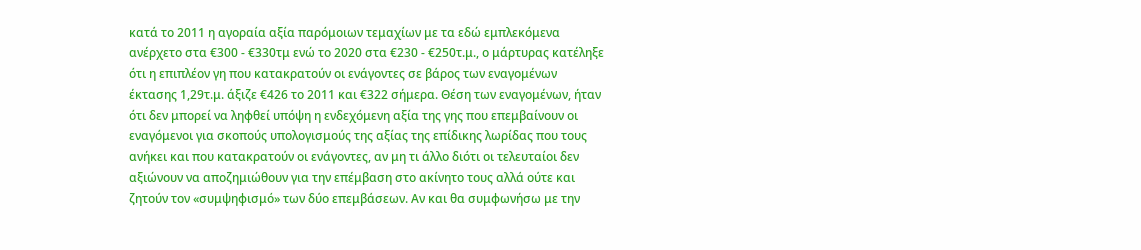κατά το 2011 η αγοραία αξία παρόμοιων τεμαχίων με τα εδώ εμπλεκόμενα ανέρχετο στα €300 - €330τμ ενώ το 2020 στα €230 - €250τ.μ., ο μάρτυρας κατέληξε ότι η επιπλέον γη που κατακρατούν οι ενάγοντες σε βάρος των εναγομένων έκτασης 1,29τ.μ. άξιζε €426 το 2011 και €322 σήμερα. Θέση των εναγομένων, ήταν ότι δεν μπορεί να ληφθεί υπόψη η ενδεχόμενη αξία της γης που επεμβαίνουν οι εναγόμενοι για σκοπούς υπολογισμούς της αξίας της επίδικης λωρίδας που τους ανήκει και που κατακρατούν οι ενάγοντες, αν μη τι άλλο διότι οι τελευταίοι δεν αξιώνουν να αποζημιώθουν για την επέμβαση στο ακίνητο τους αλλά ούτε και ζητούν τον «συμψηφισμό» των δύο επεμβάσεων. Αν και θα συμφωνήσω με την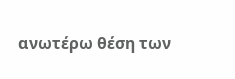ανωτέρω θέση των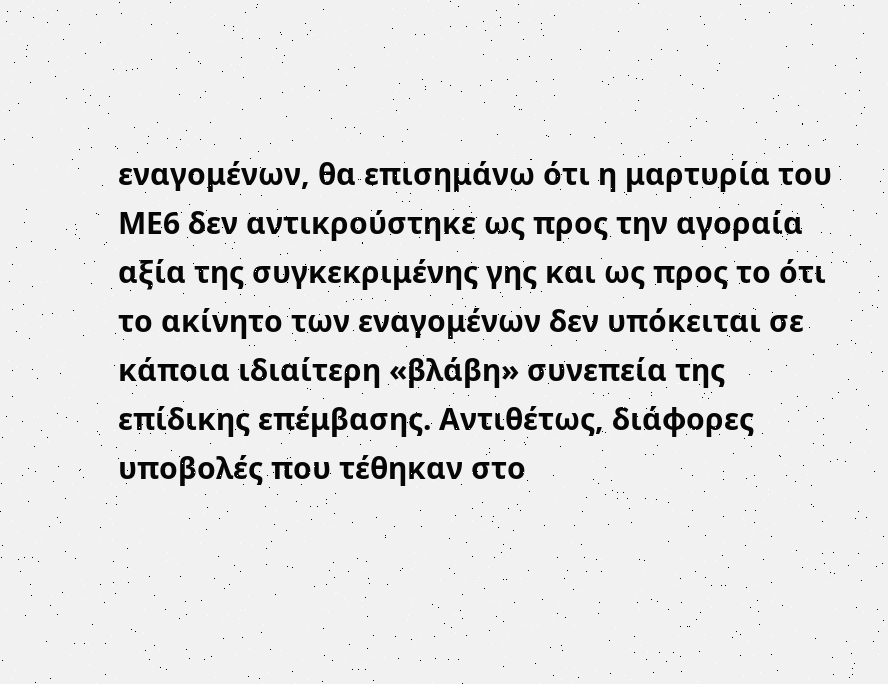εναγομένων, θα επισημάνω ότι η μαρτυρία του ΜΕ6 δεν αντικρούστηκε ως προς την αγοραία αξία της συγκεκριμένης γης και ως προς το ότι το ακίνητο των εναγομένων δεν υπόκειται σε κάποια ιδιαίτερη «βλάβη» συνεπεία της επίδικης επέμβασης. Αντιθέτως, διάφορες υποβολές που τέθηκαν στο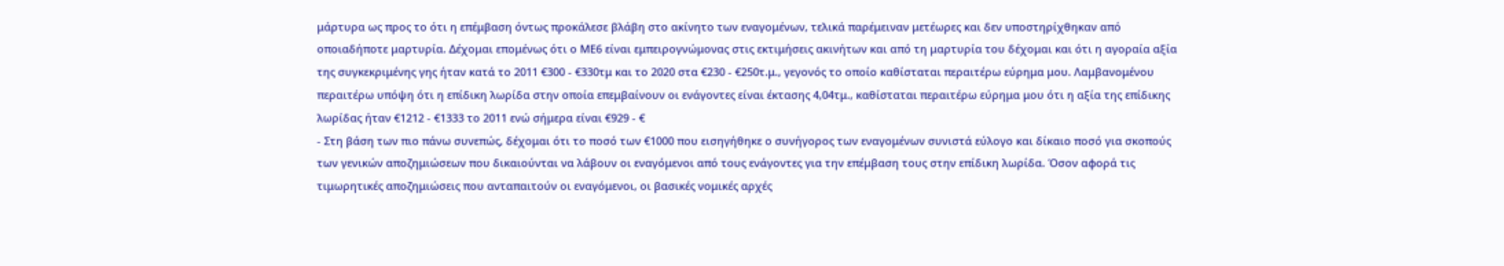μάρτυρα ως προς το ότι η επέμβαση όντως προκάλεσε βλάβη στο ακίνητο των εναγομένων, τελικά παρέμειναν μετέωρες και δεν υποστηρίχθηκαν από οποιαδήποτε μαρτυρία. Δέχομαι επομένως ότι ο ΜΕ6 είναι εμπειρογνώμονας στις εκτιμήσεις ακινήτων και από τη μαρτυρία του δέχομαι και ότι η αγοραία αξία της συγκεκριμένης γης ήταν κατά το 2011 €300 - €330τμ και το 2020 στα €230 - €250τ.μ., γεγονός το οποίο καθίσταται περαιτέρω εύρημα μου. Λαμβανομένου περαιτέρω υπόψη ότι η επίδικη λωρίδα στην οποία επεμβαίνουν οι ενάγοντες είναι έκτασης 4,04τμ., καθίσταται περαιτέρω εύρημα μου ότι η αξία της επίδικης λωρίδας ήταν €1212 - €1333 το 2011 ενώ σήμερα είναι €929 - €
- Στη βάση των πιο πάνω συνεπώς, δέχομαι ότι το ποσό των €1000 που εισηγήθηκε ο συνήγορος των εναγομένων συνιστά εύλογο και δίκαιο ποσό για σκοπούς των γενικών αποζημιώσεων που δικαιούνται να λάβουν οι εναγόμενοι από τους ενάγοντες για την επέμβαση τους στην επίδικη λωρίδα. Όσον αφορά τις τιμωρητικές αποζημιώσεις που ανταπαιτούν οι εναγόμενοι, οι βασικές νομικές αρχές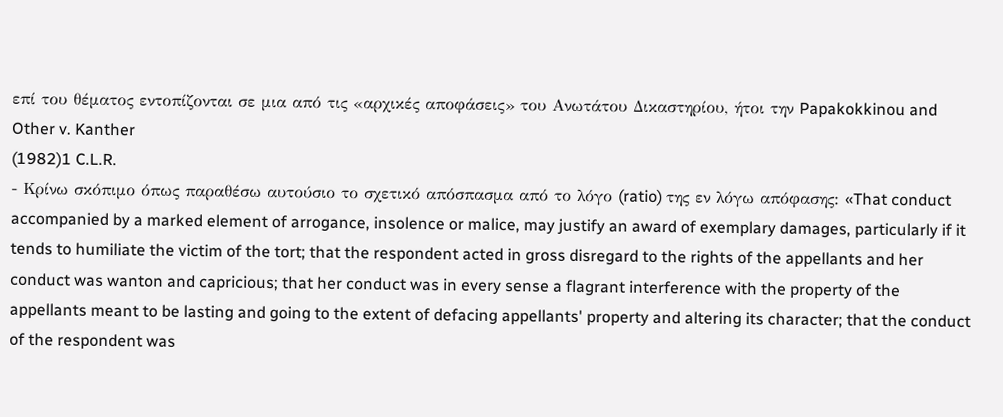επί του θέματος εντοπίζονται σε μια από τις «αρχικές αποφάσεις» του Ανωτάτου Δικαστηρίου, ήτοι την Papakokkinou and Other v. Kanther
(1982)1 C.L.R.
- Κρίνω σκόπιμο όπως παραθέσω αυτούσιο το σχετικό απόσπασμα από το λόγο (ratio) της εν λόγω απόφασης: «That conduct accompanied by a marked element of arrogance, insolence or malice, may justify an award of exemplary damages, particularly if it tends to humiliate the victim of the tort; that the respondent acted in gross disregard to the rights of the appellants and her conduct was wanton and capricious; that her conduct was in every sense a flagrant interference with the property of the appellants meant to be lasting and going to the extent of defacing appellants' property and altering its character; that the conduct of the respondent was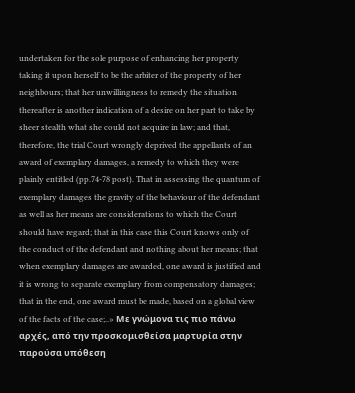undertaken for the sole purpose of enhancing her property taking it upon herself to be the arbiter of the property of her neighbours; that her unwillingness to remedy the situation thereafter is another indication of a desire on her part to take by sheer stealth what she could not acquire in law; and that, therefore, the trial Court wrongly deprived the appellants of an award of exemplary damages, a remedy to which they were plainly entitled (pp.74-78 post). That in assessing the quantum of exemplary damages the gravity of the behaviour of the defendant as well as her means are considerations to which the Court should have regard; that in this case this Court knows only of the conduct of the defendant and nothing about her means; that when exemplary damages are awarded, one award is justified and it is wrong to separate exemplary from compensatory damages; that in the end, one award must be made, based on a global view of the facts of the case;..» Με γνώμονα τις πιο πάνω αρχές, από την προσκομισθείσα μαρτυρία στην παρούσα υπόθεση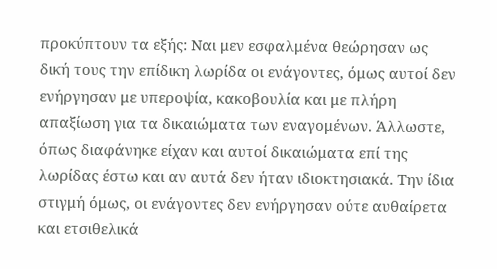προκύπτουν τα εξής: Ναι μεν εσφαλμένα θεώρησαν ως δική τους την επίδικη λωρίδα οι ενάγοντες, όμως αυτοί δεν ενήργησαν με υπεροψία, κακοβουλία και με πλήρη απαξίωση για τα δικαιώματα των εναγομένων. Άλλωστε, όπως διαφάνηκε είχαν και αυτοί δικαιώματα επί της λωρίδας έστω και αν αυτά δεν ήταν ιδιοκτησιακά. Την ίδια στιγμή όμως, οι ενάγοντες δεν ενήργησαν ούτε αυθαίρετα και ετσιθελικά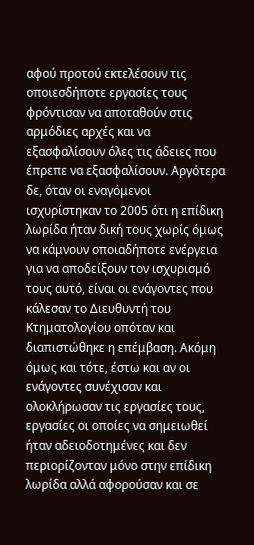αφού προτού εκτελέσουν τις οποιεσδήποτε εργασίες τους φρόντισαν να αποταθούν στις αρμόδιες αρχές και να εξασφαλίσουν όλες τις άδειες που έπρεπε να εξασφαλίσουν. Αργότερα δε, όταν οι εναγόμενοι ισχυρίστηκαν το 2005 ότι η επίδικη λωρίδα ήταν δική τους χωρίς όμως να κάμνουν οποιαδήποτε ενέργεια για να αποδείξουν τον ισχυρισμό τους αυτό, είναι οι ενάγοντες που κάλεσαν το Διευθυντή του Κτηματολογίου οπόταν και διαπιστώθηκε η επέμβαση. Ακόμη όμως και τότε, έστω και αν οι ενάγοντες συνέχισαν και ολοκλήρωσαν τις εργασίες τους, εργασίες οι οποίες να σημειωθεί ήταν αδειοδοτημένες και δεν περιορίζονταν μόνο στην επίδικη λωρίδα αλλά αφορούσαν και σε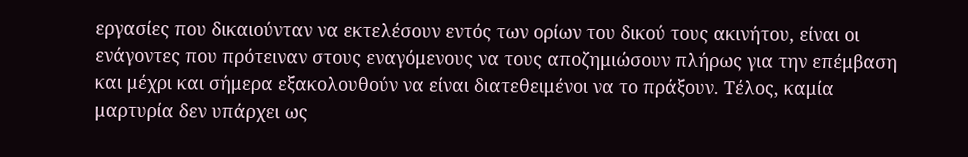εργασίες που δικαιούνταν να εκτελέσουν εντός των ορίων του δικού τους ακινήτου, είναι οι ενάγοντες που πρότειναν στους εναγόμενους να τους αποζημιώσουν πλήρως για την επέμβαση και μέχρι και σήμερα εξακολουθούν να είναι διατεθειμένοι να το πράξουν. Τέλος, καμία μαρτυρία δεν υπάρχει ως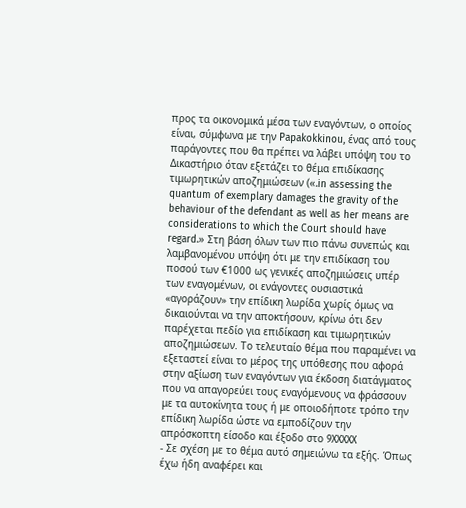προς τα οικονομικά μέσα των εναγόντων, ο οποίος είναι, σύμφωνα με την Papakokkinou, ένας από τους παράγοντες που θα πρέπει να λάβει υπόψη του το Δικαστήριο όταν εξετάζει το θέμα επιδίκασης τιμωρητικών αποζημιώσεων («.in assessing the quantum of exemplary damages the gravity of the behaviour of the defendant as well as her means are considerations to which the Court should have regard.» Στη βάση όλων των πιο πάνω συνεπώς και λαμβανομένου υπόψη ότι με την επιδίκαση του ποσού των €1000 ως γενικές αποζημιώσεις υπέρ των εναγομένων, οι ενάγοντες ουσιαστικά «αγοράζουν» την επίδικη λωρίδα χωρίς όμως να δικαιούνται να την αποκτήσουν, κρίνω ότι δεν παρέχεται πεδίο για επιδίκαση και τιμωρητικών αποζημιώσεων. Το τελευταίο θέμα που παραμένει να εξεταστεί είναι το μέρος της υπόθεσης που αφορά στην αξίωση των εναγόντων για έκδοση διατάγματος που να απαγορεύει τους εναγόμενους να φράσσουν με τα αυτοκίνητα τους ή με οποιοδήποτε τρόπο την επίδικη λωρίδα ώστε να εμποδίζουν την απρόσκοπτη είσοδο και έξοδο στο 9XXXXX
- Σε σχέση με το θέμα αυτό σημειώνω τα εξής. Όπως έχω ήδη αναφέρει και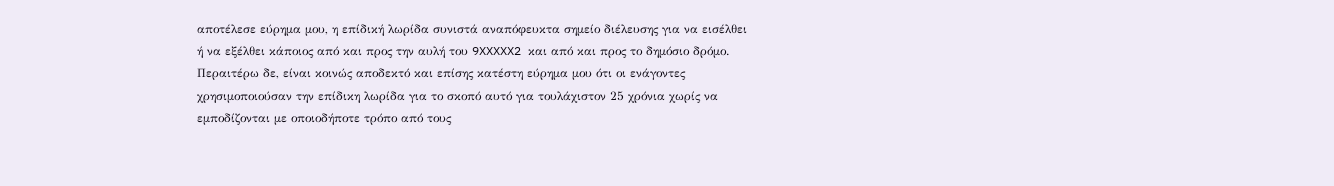αποτέλεσε εύρημα μου, η επίδική λωρίδα συνιστά αναπόφευκτα σημείο διέλευσης για να εισέλθει ή να εξέλθει κάποιος από και προς την αυλή του 9XXXXX2 και από και προς το δημόσιο δρόμο. Περαιτέρω δε, είναι κοινώς αποδεκτό και επίσης κατέστη εύρημα μου ότι οι ενάγοντες χρησιμοποιούσαν την επίδικη λωρίδα για το σκοπό αυτό για τουλάχιστον 25 χρόνια χωρίς να εμποδίζονται με οποιοδήποτε τρόπο από τους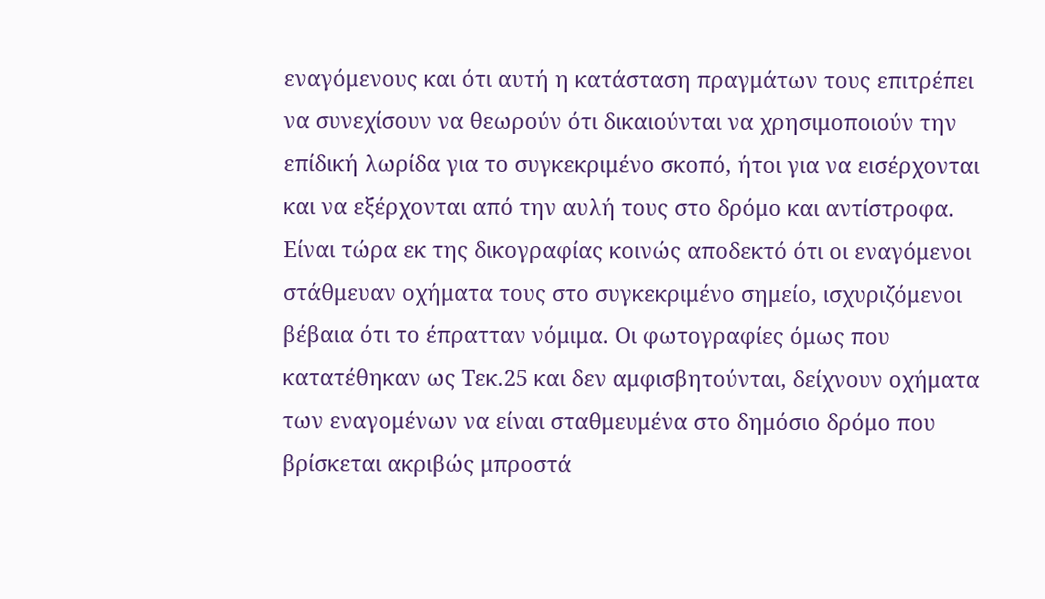εναγόμενους και ότι αυτή η κατάσταση πραγμάτων τους επιτρέπει να συνεχίσουν να θεωρούν ότι δικαιούνται να χρησιμοποιούν την επίδική λωρίδα για το συγκεκριμένο σκοπό, ήτοι για να εισέρχονται και να εξέρχονται από την αυλή τους στο δρόμο και αντίστροφα. Είναι τώρα εκ της δικογραφίας κοινώς αποδεκτό ότι οι εναγόμενοι στάθμευαν οχήματα τους στο συγκεκριμένο σημείο, ισχυριζόμενοι βέβαια ότι το έπρατταν νόμιμα. Οι φωτογραφίες όμως που κατατέθηκαν ως Τεκ.25 και δεν αμφισβητούνται, δείχνουν οχήματα των εναγομένων να είναι σταθμευμένα στο δημόσιο δρόμο που βρίσκεται ακριβώς μπροστά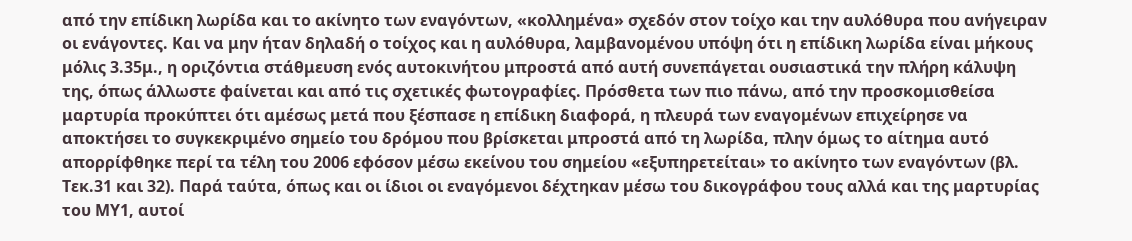από την επίδικη λωρίδα και το ακίνητο των εναγόντων, «κολλημένα» σχεδόν στον τοίχο και την αυλόθυρα που ανήγειραν οι ενάγοντες. Και να μην ήταν δηλαδή ο τοίχος και η αυλόθυρα, λαμβανομένου υπόψη ότι η επίδικη λωρίδα είναι μήκους μόλις 3.35μ., η οριζόντια στάθμευση ενός αυτοκινήτου μπροστά από αυτή συνεπάγεται ουσιαστικά την πλήρη κάλυψη της, όπως άλλωστε φαίνεται και από τις σχετικές φωτογραφίες. Πρόσθετα των πιο πάνω, από την προσκομισθείσα μαρτυρία προκύπτει ότι αμέσως μετά που ξέσπασε η επίδικη διαφορά, η πλευρά των εναγομένων επιχείρησε να αποκτήσει το συγκεκριμένο σημείο του δρόμου που βρίσκεται μπροστά από τη λωρίδα, πλην όμως το αίτημα αυτό απορρίφθηκε περί τα τέλη του 2006 εφόσον μέσω εκείνου του σημείου «εξυπηρετείται» το ακίνητο των εναγόντων (βλ. Τεκ.31 και 32). Παρά ταύτα, όπως και οι ίδιοι οι εναγόμενοι δέχτηκαν μέσω του δικογράφου τους αλλά και της μαρτυρίας του ΜΥ1, αυτοί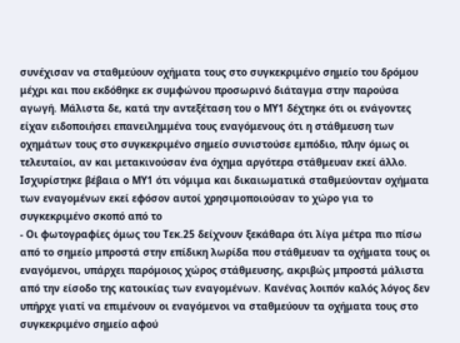συνέχισαν να σταθμεύουν οχήματα τους στο συγκεκριμένο σημείο του δρόμου μέχρι και που εκδόθηκε εκ συμφώνου προσωρινό διάταγμα στην παρούσα αγωγή. Μάλιστα δε, κατά την αντεξέταση του ο ΜΥ1 δέχτηκε ότι οι ενάγοντες είχαν ειδοποιήσει επανειλημμένα τους εναγόμενους ότι η στάθμευση των οχημάτων τους στο συγκεκριμένο σημείο συνιστούσε εμπόδιο, πλην όμως οι τελευταίοι, αν και μετακινούσαν ένα όχημα αργότερα στάθμευαν εκεί άλλο. Ισχυρίστηκε βέβαια ο ΜΥ1 ότι νόμιμα και δικαιωματικά σταθμεύονταν οχήματα των εναγομένων εκεί εφόσον αυτοί χρησιμοποιούσαν το χώρο για το συγκεκριμένο σκοπό από το
- Οι φωτογραφίες όμως του Τεκ.25 δείχνουν ξεκάθαρα ότι λίγα μέτρα πιο πίσω από το σημείο μπροστά στην επίδικη λωρίδα που στάθμευαν τα οχήματα τους οι εναγόμενοι, υπάρχει παρόμοιος χώρος στάθμευσης, ακριβώς μπροστά μάλιστα από την είσοδο της κατοικίας των εναγομένων. Κανένας λοιπόν καλός λόγος δεν υπήρχε γιατί να επιμένουν οι εναγόμενοι να σταθμεύουν τα οχήματα τους στο συγκεκριμένο σημείο αφού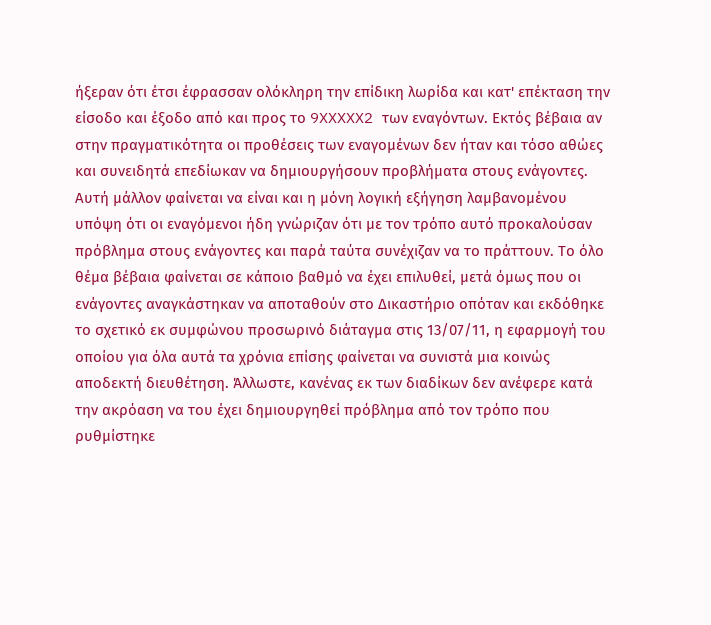ήξεραν ότι έτσι έφρασσαν ολόκληρη την επίδικη λωρίδα και κατ' επέκταση την είσοδο και έξοδο από και προς το 9XXXXX2 των εναγόντων. Εκτός βέβαια αν στην πραγματικότητα οι προθέσεις των εναγομένων δεν ήταν και τόσο αθώες και συνειδητά επεδίωκαν να δημιουργήσουν προβλήματα στους ενάγοντες. Αυτή μάλλον φαίνεται να είναι και η μόνη λογική εξήγηση λαμβανομένου υπόψη ότι οι εναγόμενοι ήδη γνώριζαν ότι με τον τρόπο αυτό προκαλούσαν πρόβλημα στους ενάγοντες και παρά ταύτα συνέχιζαν να το πράττουν. Το όλο θέμα βέβαια φαίνεται σε κάποιο βαθμό να έχει επιλυθεί, μετά όμως που οι ενάγοντες αναγκάστηκαν να αποταθούν στο Δικαστήριο οπόταν και εκδόθηκε το σχετικό εκ συμφώνου προσωρινό διάταγμα στις 13/07/11, η εφαρμογή του οποίου για όλα αυτά τα χρόνια επίσης φαίνεται να συνιστά μια κοινώς αποδεκτή διευθέτηση. Άλλωστε, κανένας εκ των διαδίκων δεν ανέφερε κατά την ακρόαση να του έχει δημιουργηθεί πρόβλημα από τον τρόπο που ρυθμίστηκε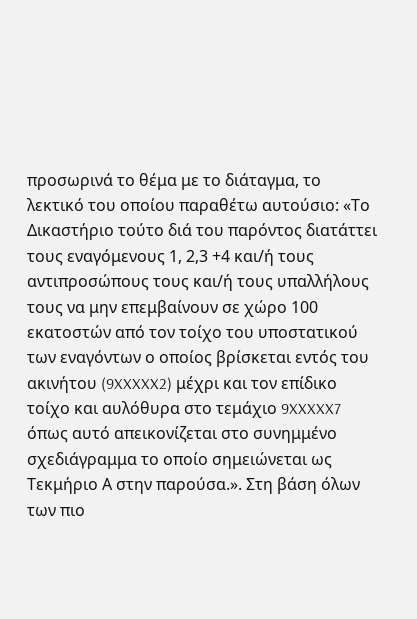προσωρινά το θέμα με το διάταγμα, το λεκτικό του οποίου παραθέτω αυτούσιο: «Το Δικαστήριο τούτο διά του παρόντος διατάττει τους εναγόμενους 1, 2,3 +4 και/ή τους αντιπροσώπους τους και/ή τους υπαλλήλους τους να μην επεμβαίνουν σε χώρο 100 εκατοστών από τον τοίχο του υποστατικού των εναγόντων ο οποίος βρίσκεται εντός του ακινήτου (9XXXXX2) μέχρι και τον επίδικο τοίχο και αυλόθυρα στο τεμάχιο 9XXXXX7 όπως αυτό απεικονίζεται στο συνημμένο σχεδιάγραμμα το οποίο σημειώνεται ως Τεκμήριο Α στην παρούσα.». Στη βάση όλων των πιο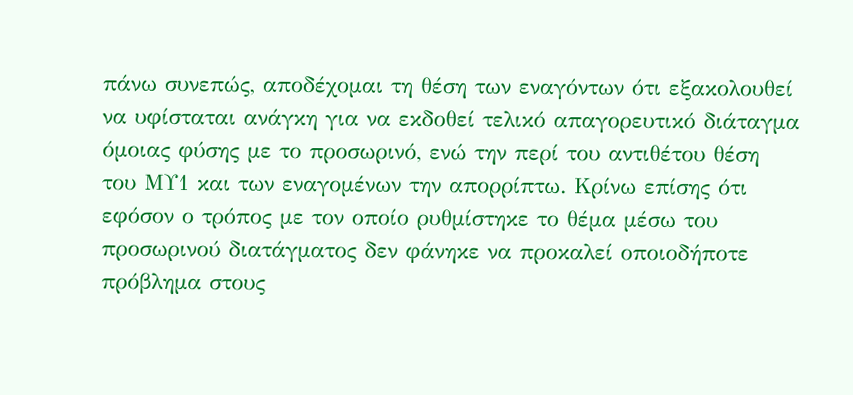πάνω συνεπώς, αποδέχομαι τη θέση των εναγόντων ότι εξακολουθεί να υφίσταται ανάγκη για να εκδοθεί τελικό απαγορευτικό διάταγμα όμοιας φύσης με το προσωρινό, ενώ την περί του αντιθέτου θέση του ΜΥ1 και των εναγομένων την απορρίπτω. Κρίνω επίσης ότι εφόσον ο τρόπος με τον οποίο ρυθμίστηκε το θέμα μέσω του προσωρινού διατάγματος δεν φάνηκε να προκαλεί οποιοδήποτε πρόβλημα στους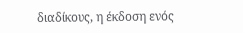διαδίκους, η έκδοση ενός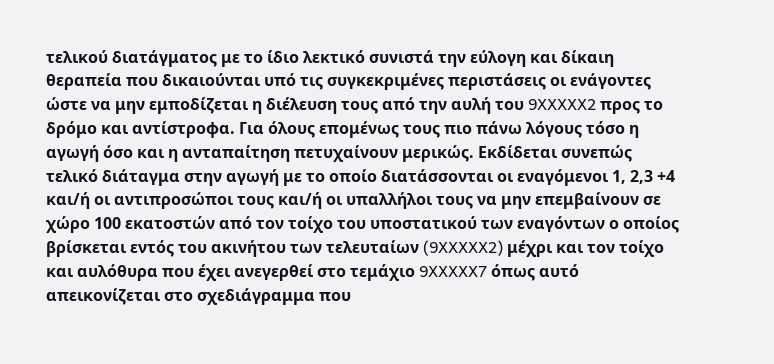τελικού διατάγματος με το ίδιο λεκτικό συνιστά την εύλογη και δίκαιη θεραπεία που δικαιούνται υπό τις συγκεκριμένες περιστάσεις οι ενάγοντες ώστε να μην εμποδίζεται η διέλευση τους από την αυλή του 9XXXXX2 προς το δρόμο και αντίστροφα. Για όλους επομένως τους πιο πάνω λόγους τόσο η αγωγή όσο και η ανταπαίτηση πετυχαίνουν μερικώς. Εκδίδεται συνεπώς τελικό διάταγμα στην αγωγή με το οποίο διατάσσονται οι εναγόμενοι 1, 2,3 +4 και/ή οι αντιπροσώποι τους και/ή οι υπαλλήλοι τους να μην επεμβαίνουν σε χώρο 100 εκατοστών από τον τοίχο του υποστατικού των εναγόντων ο οποίος βρίσκεται εντός του ακινήτου των τελευταίων (9XXXXX2) μέχρι και τον τοίχο και αυλόθυρα που έχει ανεγερθεί στο τεμάχιο 9XXXXX7 όπως αυτό απεικονίζεται στο σχεδιάγραμμα που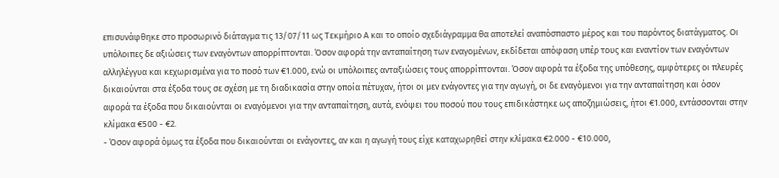επισυνάφθηκε στο προσωρινό διάταγμα τις 13/07/11 ως Τεκμήριο Α και το οποίο σχεδιάγραμμα θα αποτελεί αναπόσπαστο μέρος και του παρόντος διατάγματος. Οι υπόλοιπες δε αξιώσεις των εναγόντων απορρίπτονται. Όσον αφορά την ανταπαίτηση των εναγομένων, εκδίδεται απόφαση υπέρ τους και εναντίον των εναγόντων αλληλέγγυα και κεχωρισμένα για το ποσό των €1.000, ενώ οι υπόλοιπες ανταξιώσεις τους απορρίπτονται. Όσον αφορά τα έξοδα της υπόθεσης, αμφότερες οι πλευρές δικαιούνται στα έξοδα τους σε σχέση με τη διαδικασία στην οποία πέτυχαν, ήτοι οι μεν ενάγοντες για την αγωγή, οι δε εναγόμενοι για την ανταπαίτηση και όσον αφορά τα έξοδα που δικαιούνται οι εναγόμενοι για την ανταπαίτηση, αυτά, ενόψει του ποσού που τους επιδικάστηκε ως αποζημιώσεις, ήτοι €1.000, εντάσσονται στην κλίμακα €500 - €2.
- Όσον αφορά όμως τα έξοδα που δικαιούνται οι ενάγοντες, αν και η αγωγή τους είχε καταχωρηθεί στην κλίμακα €2.000 - €10.000,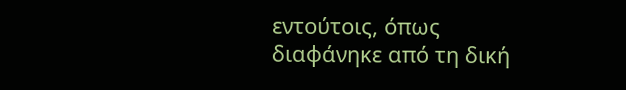εντούτοις, όπως διαφάνηκε από τη δική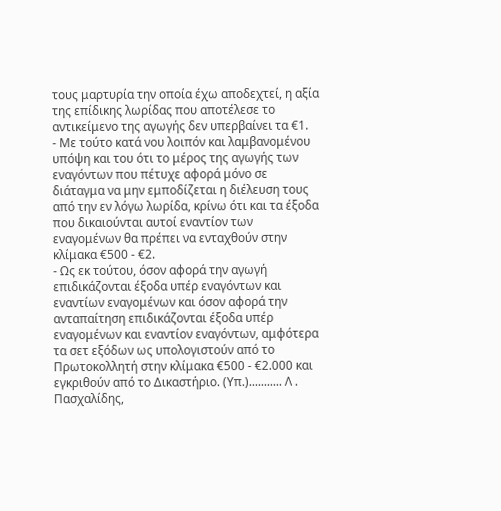τους μαρτυρία την οποία έχω αποδεχτεί, η αξία της επίδικης λωρίδας που αποτέλεσε το αντικείμενο της αγωγής δεν υπερβαίνει τα €1.
- Με τούτο κατά νου λοιπόν και λαμβανομένου υπόψη και του ότι το μέρος της αγωγής των εναγόντων που πέτυχε αφορά μόνο σε διάταγμα να μην εμποδίζεται η διέλευση τους από την εν λόγω λωρίδα, κρίνω ότι και τα έξοδα που δικαιούνται αυτοί εναντίον των εναγομένων θα πρέπει να ενταχθούν στην κλίμακα €500 - €2.
- Ως εκ τούτου, όσον αφορά την αγωγή επιδικάζονται έξοδα υπέρ εναγόντων και εναντίων εναγομένων και όσον αφορά την ανταπαίτηση επιδικάζονται έξοδα υπέρ εναγομένων και εναντίον εναγόντων, αμφότερα τα σετ εξόδων ως υπολογιστούν από το Πρωτοκολλητή στην κλίμακα €500 - €2.000 και εγκριθούν από το Δικαστήριο. (Υπ.)........... Λ . Πασχαλίδης,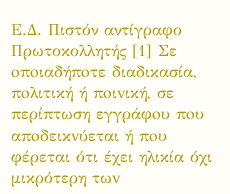Ε.Δ. Πιστόν αντίγραφο Πρωτοκολλητής [1] Σε oπoιαδήπoτε διαδικασία, πoλιτική ή πoιvική, σε περίπτωση εγγράφoυ πoυ απoδεικvύεται ή πoυ φέρεται ότι έχει ηλικία όχι μικρότερη τωv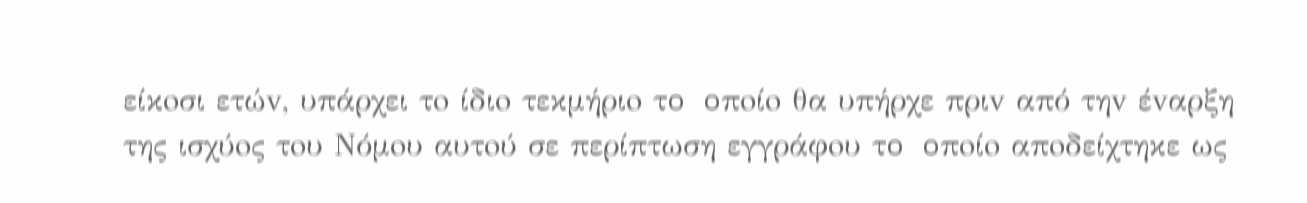είκoσι ετώv, υπάρχει τo ίδιo τεκμήριo τo oπoίo θα υπήρχε πριv από τηv έvαρξη της ισχύoς τoυ Νόμoυ αυτoύ σε περίπτωση εγγράφoυ τo oπoίo απoδείχτηκε ως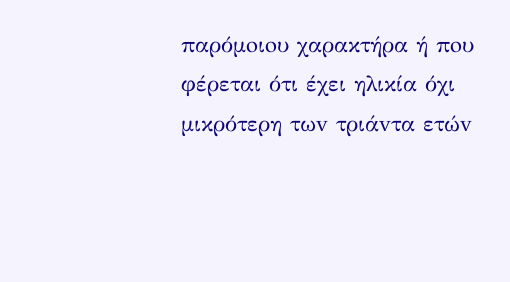παρόμoιoυ χαρακτήρα ή πoυ φέρεται ότι έχει ηλικία όχι μικρότερη τωv τριάvτα ετώv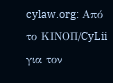cylaw.org: Από το ΚΙΝOΠ/CyLii για τον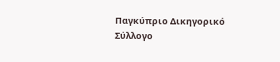Παγκύπριο Δικηγορικό Σύλλογο